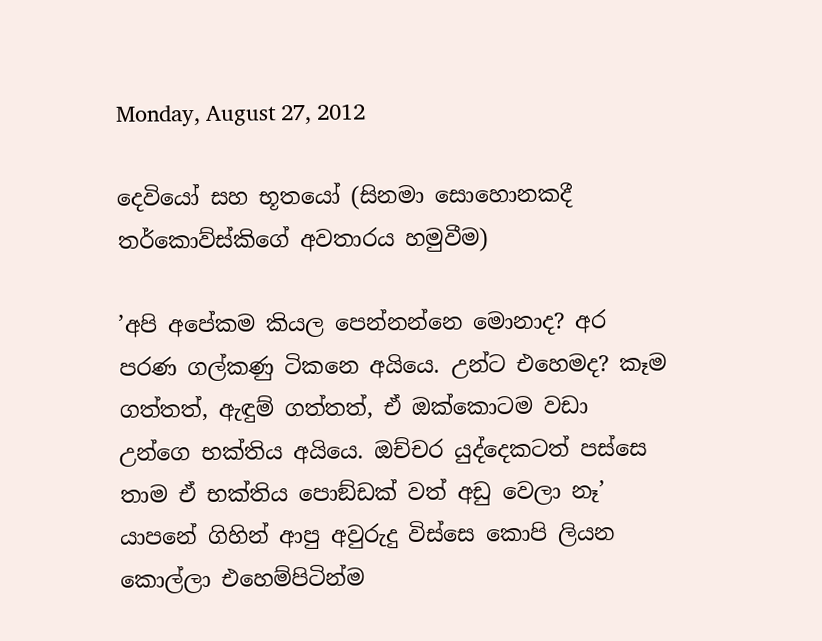Monday, August 27, 2012

දෙවියෝ සහ භූතයෝ (සිනමා සොහොනකදී තර්කොව්ස්කිගේ අවතාරය හමුවීම)

’අපි අපේකම කියල පෙන්නන්නෙ මොනාද? අර පරණ ගල්කණු ටිකනෙ අයියෙ. උන්ට එහෙමද? කෑම ගත්තත්, ඇඳුම් ගත්තත්, ඒ ඔක්කොටම වඩා උන්ගෙ භක්තිය අයියෙ. ඔච්චර යුද්දෙකටත් පස්සෙ තාම ඒ භක්තිය පොඞ්ඩක් වත් අඩු වෙලා නෑ’
යාපනේ ගිහින් ආපු අවුරුදු විස්සෙ කොපි ලියන කොල්ලා එහෙම්පිටින්ම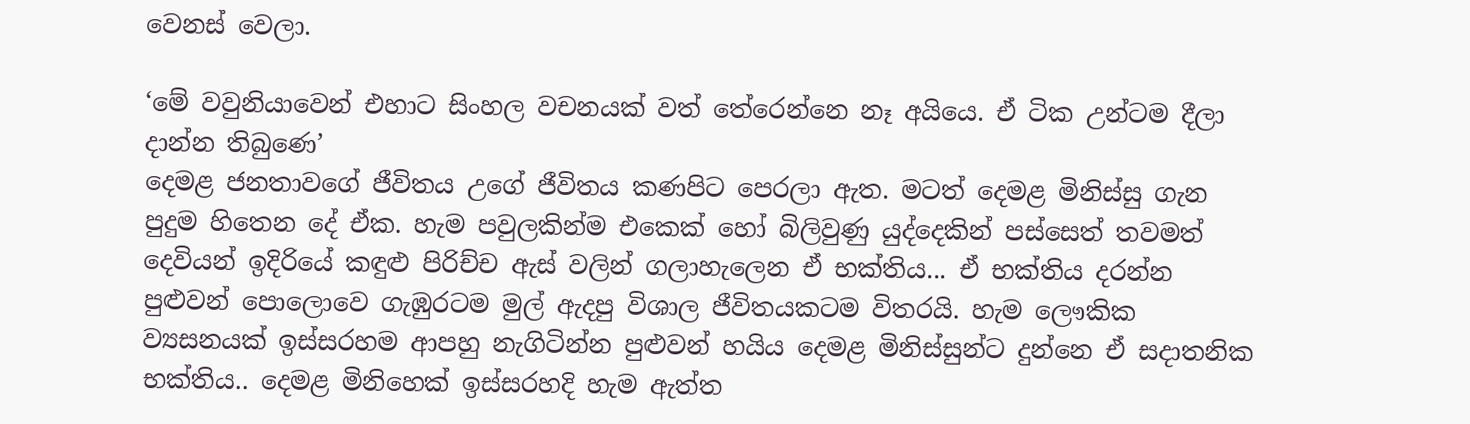වෙනස් වෙලා.

‘මේ වවුනියාවෙන් එහාට සිංහල වචනයක් වත් තේරෙන්නෙ නෑ අයියෙ. ඒ ටික උන්ටම දීලා දාන්න තිබුණෙ’
දෙමළ ජනතාවගේ ජීවිතය උගේ ජීවිතය කණපිට පෙරලා ඇත. මටත් දෙමළ මිනිස්සු ගැන පුදුම හිතෙන දේ ඒක. හැම පවුලකින්ම එකෙක් හෝ බිලිවුණු යුද්දෙකින් පස්සෙත් තවමත් දෙවියන් ඉදිරියේ කඳුළු පිරිච්ච ඇස් වලින් ගලාහැලෙන ඒ භක්තිය... ඒ භක්තිය දරන්න පුළුවන් පොලොවෙ ගැඹුරටම මුල් ඇදපු විශාල ජීවිතයකටම විතරයි. හැම ලෞකික ව්‍යසනයක් ඉස්සරහම ආපහු නැගිටින්න පුළුවන් හයිය දෙමළ මිනිස්සුන්ට දුන්නෙ ඒ සදාතනික භක්තිය.. දෙමළ මිනිහෙක් ඉස්සරහදි හැම ඇත්ත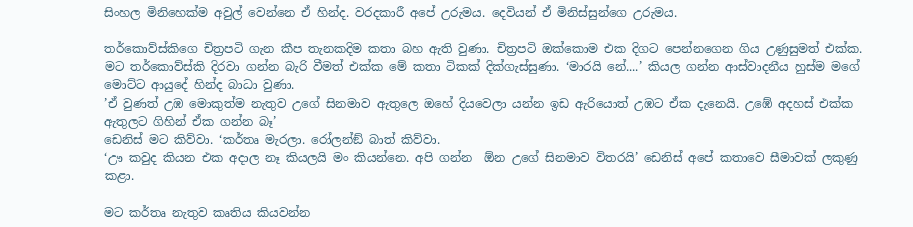සිංහල මිනිහෙක්ම අවුල් වෙන්නෙ ඒ හින්ද. වරදකාරී අපේ උරුමය. දෙවියන් ඒ මිනිස්සුන්ගෙ උරුමය.

තර්කොව්ස්කිගෙ චිත්‍රපටි ගැන කීප තැනකදිම කතා බහ ඇති වුණා. චිත්‍රපටි ඔක්කොම එක දිගට පෙන්නගෙන ගිය උණුසුමත් එක්ක. මට තර්කොව්ස්කි දිරවා ගන්න බැරි වීමත් එක්ක මේ කතා ටිකක් දික්ගැස්සුණා. ‘මාරයි නේ....’ කියල ගන්න ආස්වාදනීය හුස්ම මගේ මොට්ට ආයුදේ හින්ද බාධා වුණා.
’ඒ වුණත් උඹ මොකුත්ම නැතුව උගේ සිනමාව ඇතුලෙ ඔහේ දියවෙලා යන්න ඉඩ ඇරියොත් උඹට ඒක දැනෙයි. උඹේ අදහස් එක්ක ඇතුලට ගිහින් ඒක ගන්න බෑ’
ඩෙනිස් මට කිව්වා. ‘කර්තෘ මැරලා. රෝලන්ඞ් බාත් කිව්වා.
‘ඌ කවුද කියන එක අදාල නෑ කියලයි මං කියන්නෙ. අපි ගන්න  ඕන උගේ සිනමාව විතරයි’ ඩෙනිස් අපේ කතාවෙ සීමාවක් ලකුණු කළා.

මට කර්තෘ නැතුව කෘතිය කියවන්න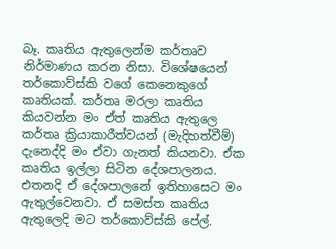බෑ. කෘතිය ඇතුලෙන්ම කර්තෘව නිර්මාණය කරන නිසා. විශේෂයෙන් තර්කොව්ස්කි වගේ කෙනෙකුගේ කෘතියක්. කර්තෘ මරලා කෘතිය කියවන්න මං ඒත් කෘතිය ඇතුලෙ කර්තෘ ක්‍රියාකාරීත්වයන් (මැදිහත්වීම්) දැනෙද්දි මං ඒවා ගැනත් කියනවා. ඒක කෘතිය ඉල්ලා සිටින දේශපාලනය. එතනදි ඒ දේශපාලනේ ඉතිහාසෙට මං ඇතුල්වෙනවා. ඒ සමස්ත කෘතිය ඇතුලෙදි මට තර්කොව්ස්කි පේල්.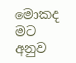මොකද මට අනුව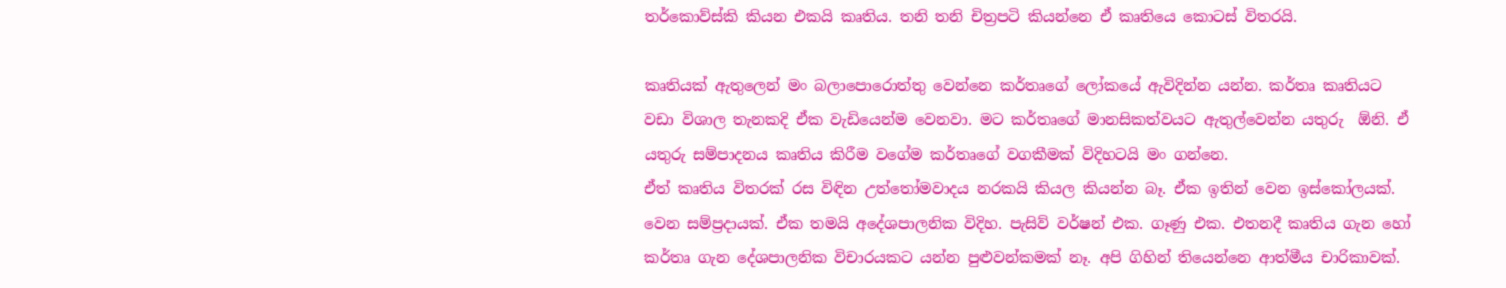තර්කොව්ස්කි කියන එකයි කෘතිය. තනි තනි චිත්‍රපටි කියන්නෙ ඒ කෘතියෙ කොටස් විතරයි.

කෘතියක් ඇතුලෙන් මං බලාපොරොත්තු වෙන්නෙ කර්තෘගේ ලෝකයේ ඇවිදින්න යන්න. කර්තෘ කෘතියට වඩා විශාල තැනකදි ඒක වැඩියෙන්ම වෙනවා. මට කර්තෘගේ මානසිකත්වයට ඇතුල්වෙන්න යතුරු  ඕනි. ඒ යතුරු සම්පාදනය කෘතිය කිරීම වගේම කර්තෘගේ වගකීමක් විදිහටයි මං ගන්නෙ.
ඒත් කෘතිය විතරක් රස විඳින උත්තෝමවාදය නරකයි කියල කියන්න බෑ. ඒක ඉතින් වෙන ඉස්කෝලයක්. වෙන සම්ප්‍රදායක්. ඒක තමයි අදේශපාලනික විදිහ. පැසිව් වර්ෂන් එක. ගෑණු එක. එතනදී කෘතිය ගැන හෝ කර්තෘ ගැන දේශපාලනික විචාරයකට යන්න පුළුවන්කමක් නෑ. අපි ගිහින් තියෙන්නෙ ආත්මීය චාරිකාවක්.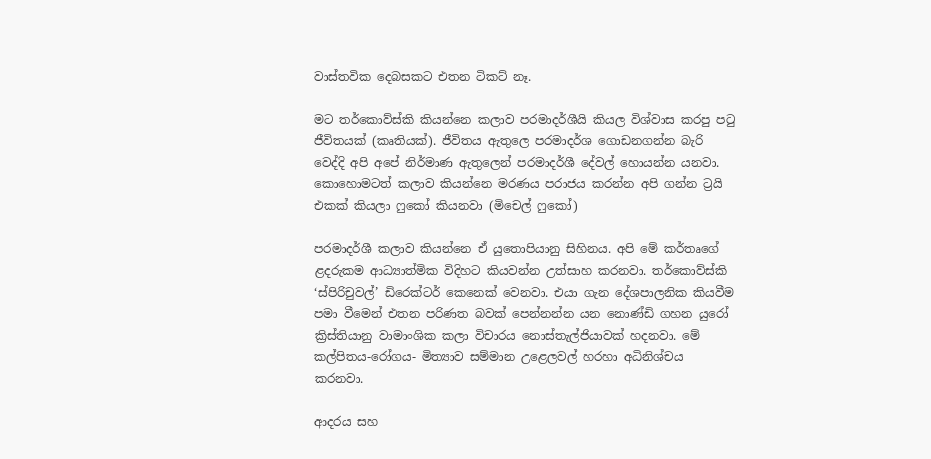වාස්තවික දෙබසකට එතන ටිකට් නෑ.

මට තර්කොව්ස්කි කියන්නෙ කලාව පරමාදර්ශීයි කියල විශ්වාස කරපු පටු ජීවිතයක් (කෘතියක්). ජීවිතය ඇතුලෙ පරමාදර්ශ ගොඩනගන්න බැරි වෙද්දි අපි අපේ නිර්මාණ ඇතුලෙන් පරමාදර්ශී දේවල් හොයන්න යනවා. කොහොමටත් කලාව කියන්නෙ මරණය පරාජය කරන්න අපි ගන්න ට්‍රයි එකක් කියලා ෆුකෝ කියනවා (මිචෙල් ෆුකෝ)

පරමාදර්ශී කලාව කියන්නෙ ඒ යුතොපියානු සිහිනය. අපි මේ කර්තෘගේ ළදරුකම ආධ්‍යාත්මික විදිහට කියවන්න උත්සාහ කරනවා. තර්කොව්ස්කි ‘ස්පිරිචුවල්’ ඩිරෙක්ටර් කෙනෙක් වෙනවා. එයා ගැන දේශපාලනික කියවීම පමා වීමෙන් එතන පරිණත බවක් පෙන්නන්න යන නොණ්ඩි ගහන යුරෝ ක්‍රිස්තියානු වාමාංශික කලා විචාරය නොස්තැල්ජියාවක් හදනවා. මේ කල්පිතය-රෝගය- මිත්‍යාව සම්මාන උළෙලවල් හරහා අධිනිශ්චය කරනවා.

ආදරය සහ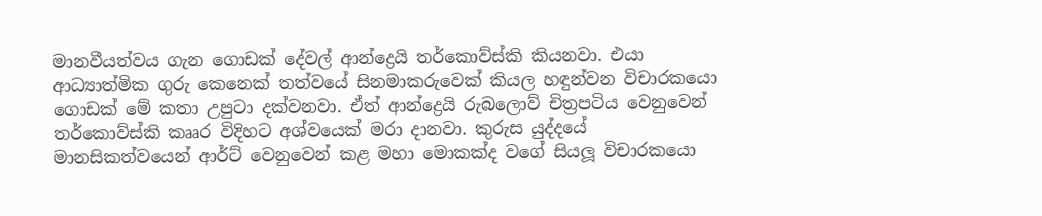මානවීයත්වය ගැන ගොඩක් දේවල් ආන්ද්‍රෙයි තර්කොව්ස්කි කියනවා. එයා ආධ්‍යාත්මික ගුරු කෙනෙක් තත්වයේ සිනමාකරුවෙක් කියල හඳුන්වන විචාරකයො ගොඩක් මේ කතා උපුටා දක්වනවා. ඒත් ආන්ද්‍රෙයි රුබලොව් චිත්‍රපටිය වෙනුවෙන් තර්කොව්ස්කි කෲර විදිහට අශ්වයෙක් මරා දානවා. කුරුස යුද්දයේ මානසිකත්වයෙන් ආර්ට් වෙනුවෙන් කළ මහා මොකක්ද වගේ සියලූ විචාරකයො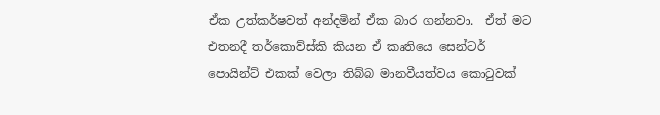ඒක උත්කර්ෂවත් අන්දමින් ඒක බාර ගන්නවා.  ඒත් මට එතනදී තර්කොව්ස්කි කියන ඒ කෘතියෙ සෙන්ටර් පොයින්ට් එකක් වෙලා තිබ්බ මානවීයත්වය කොටුවක්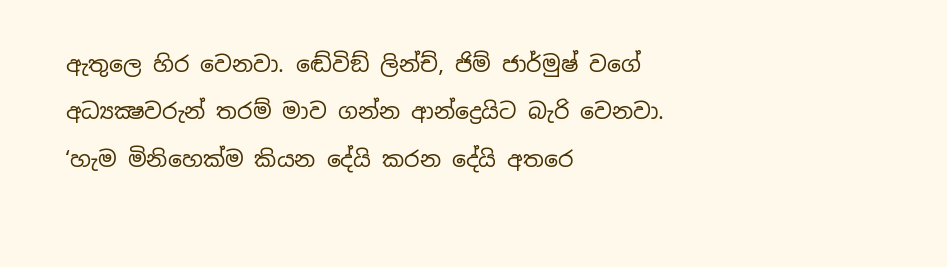ඇතුලෙ හිර වෙනවා. ඬේවිඞ් ලින්ච්, ජිම් ජාර්මුෂ් වගේ අධ්‍යක්‍ෂවරුන් තරම් මාව ගන්න ආන්ද්‍රෙයිට බැරි වෙනවා.
‘හැම මිනිහෙක්ම කියන දේයි කරන දේයි අතරෙ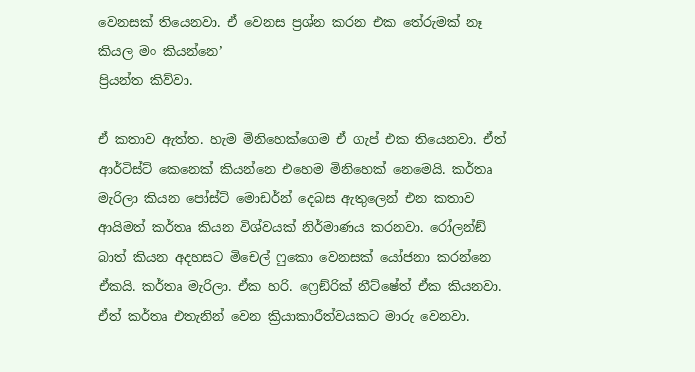වෙනසක් තියෙනවා. ඒ වෙනස ප්‍රශ්න කරන එක තේරුමක් නෑ කියල මං කියන්නෙ’
ප්‍රියන්ත කිව්වා.

ඒ කතාව ඇත්ත. හැම මිනිහෙක්ගෙම ඒ ගැප් එක තියෙනවා. ඒත් ආර්ටිස්ට් කෙනෙක් කියන්නෙ එහෙම මිනිහෙක් නෙමෙයි. කර්තෘ මැරිලා කියන පෝස්ට් මොඩර්න් දෙබස ඇතුලෙන් එන කතාව ආයිමත් කර්තෘ කියන විශ්වයක් නිර්මාණය කරනවා. රෝලන්ඞ් බාත් කියන අදහසට මිචෙල් ෆුකො වෙනසක් යෝජනා කරන්නෙ ඒකයි. කර්තෘ මැරිලා. ඒක හරි. ෆ්‍රෙඞ්රික් නීට්ෂේත් ඒක කියනවා. ඒත් කර්තෘ එතැනින් වෙන ක්‍රියාකාරීත්වයකට මාරු වෙනවා.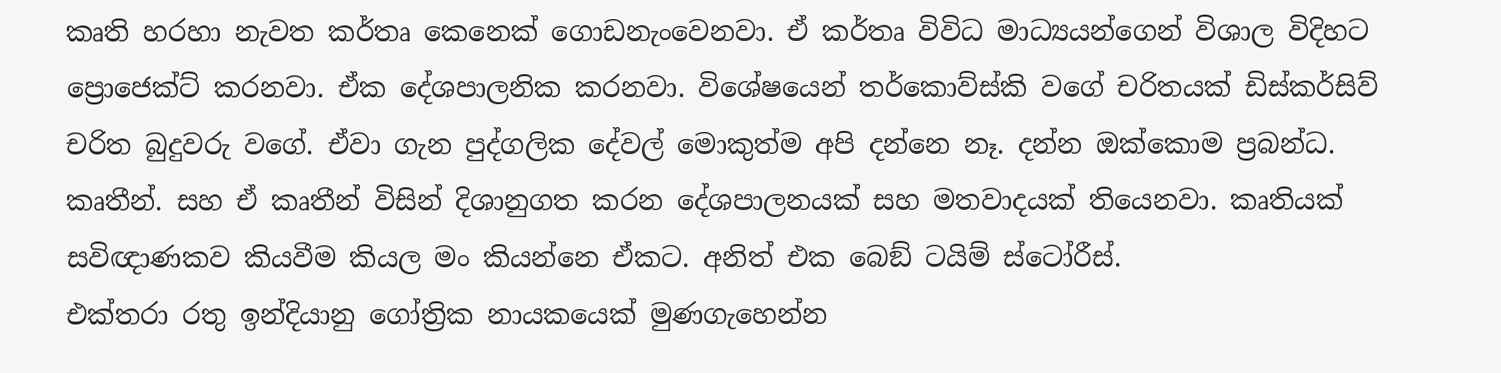කෘති හරහා නැවත කර්තෘ කෙනෙක් ගොඩනැංවෙනවා. ඒ කර්තෘ විවිධ මාධ්‍යයන්ගෙන් විශාල විදිහට ප්‍රොජෙක්ට් කරනවා. ඒක දේශපාලනික කරනවා. විශේෂයෙන් තර්කොව්ස්කි වගේ චරිතයක් ඩිස්කර්සිව් චරිත බුදුවරු වගේ. ඒවා ගැන පුද්ගලික දේවල් මොකුත්ම අපි දන්නෙ නෑ. දන්න ඔක්කොම ප්‍රබන්ධ. කෘතීන්. සහ ඒ කෘතීන් විසින් දිශානුගත කරන දේශපාලනයක් සහ මතවාදයක් තියෙනවා. කෘතියක් සවිඥාණකව කියවීම කියල මං කියන්නෙ ඒකට. අනිත් එක බෙඞ් ටයිම් ස්ටෝරීස්.
එක්තරා රතු ඉන්දියානු ගෝත්‍රික නායකයෙක් මුණගැහෙන්න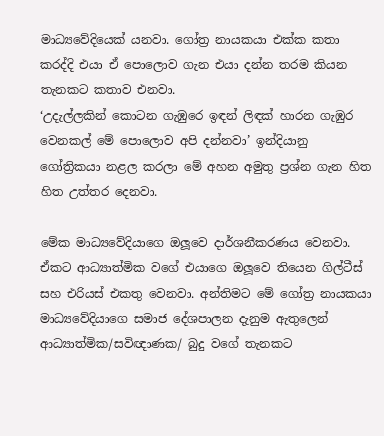මාධ්‍යවේදියෙක් යනවා. ගෝත්‍ර නායකයා එක්ක කතා කරද්දි එයා ඒ පොලොව ගැන එයා දන්න තරම කියන තැනකට කතාව එනවා.
‘උදැල්ලකින් කොටන ගැඹුරෙ ඉඳන් ලිඳක් හාරන ගැඹුර වෙනකල් මේ පොලොව අපි දන්නවා’ ඉන්දියානු ගෝත්‍රිකයා නළල කරලා මේ අහන අමුතු ප්‍රශ්න ගැන හිත හිත උත්තර දෙනවා.

මේක මාධ්‍යවේදියාගෙ ඔලූවෙ දාර්ශනීකරණය වෙනවා. ඒකට ආධ්‍යාත්මික වගේ එයාගෙ ඔලූවෙ තියෙන ගිල්ටීස් සහ එරියස් එකතු වෙනවා. අන්තිමට මේ ගෝත්‍ර නායකයා මාධ්‍යවේදියාගෙ සමාජ දේශපාලන දැනුම ඇතුලෙන් ආධ්‍යාත්මික/සවිඥාණක/ බුදු වගේ තැනකට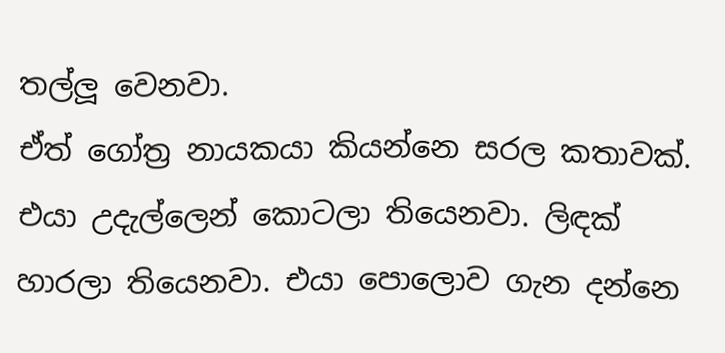තල්ලූ වෙනවා.
ඒත් ගෝත්‍ර නායකයා කියන්නෙ සරල කතාවක්. එයා උදැල්ලෙන් කොටලා තියෙනවා. ලිඳක් හාරලා තියෙනවා. එයා පොලොව ගැන දන්නෙ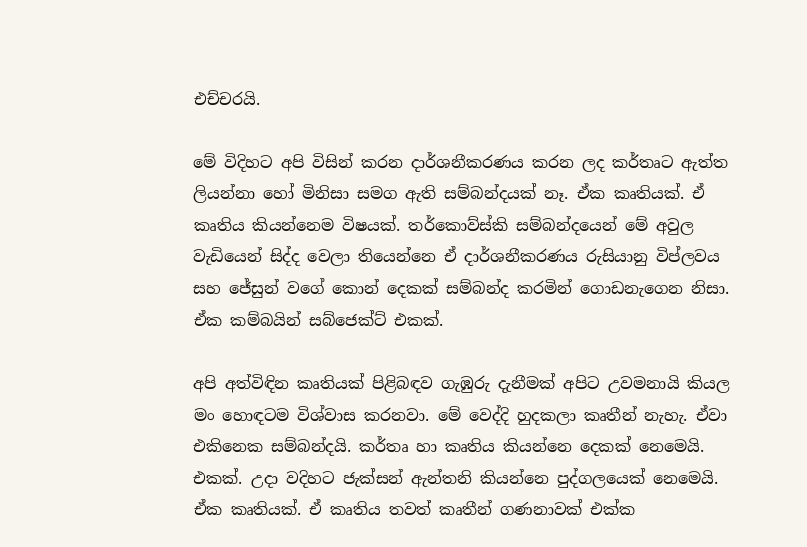එච්චරයි.

මේ විදිහට අපි විසින් කරන දාර්ශනීකරණය කරන ලද කර්තෘට ඇත්ත ලියන්නා හෝ මිනිසා සමග ඇති සම්බන්දයක් නෑ. ඒක කෘතියක්. ඒ කෘතිය කියන්නෙම විෂයක්. තර්කොව්ස්කි සම්බන්දයෙන් මේ අවුල වැඩියෙන් සිද්ද වෙලා තියෙන්නෙ ඒ දාර්ශනීකරණය රුසියානු විප්ලවය සහ ජේසුන් වගේ කොන් දෙකක් සම්බන්ද කරමින් ගොඩනැගෙන නිසා. ඒක කම්බයින් සබ්ජෙක්ට් එකක්.

අපි අත්විඳින කෘතියක් පිළිබඳව ගැඹුරු දැනීමක් අපිට උවමනායි කියල මං හොඳටම විශ්වාස කරනවා. මේ වෙද්දි හුදකලා කෘතීන් නැහැ. ඒවා එකිනෙක සම්බන්දයි. කර්තෘ හා කෘතිය කියන්නෙ දෙකක් නෙමෙයි. එකක්. උදා වදිහට ජැක්සන් ඇන්තනි කියන්නෙ පුද්ගලයෙක් නෙමෙයි. ඒක කෘතියක්. ඒ කෘතිය තවත් කෘතීන් ගණනාවක් එක්ක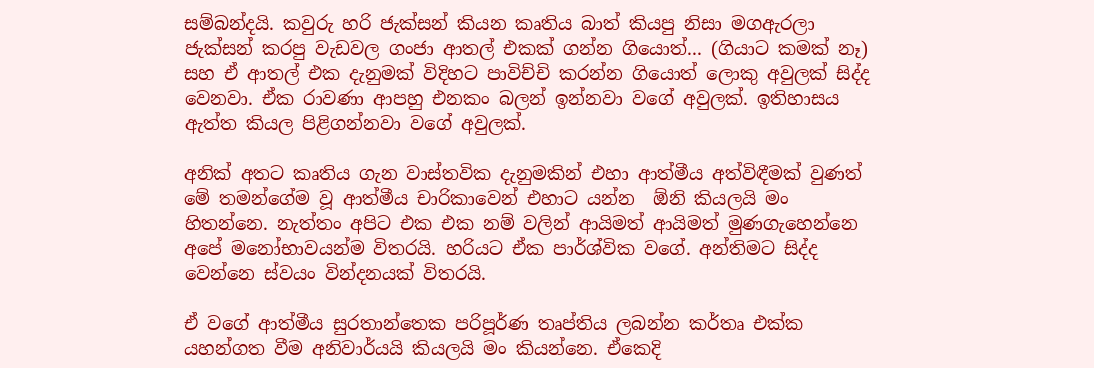සම්බන්දයි. කවුරු හරි ජැක්සන් කියන කෘතිය බාත් කියපු නිසා මගඇරලා ජැක්සන් කරපු වැඩවල ගංජා ආතල් එකක් ගන්න ගියොත්... (ගියාට කමක් නෑ) සහ ඒ ආතල් එක දැනුමක් විදිහට පාවිච්චි කරන්න ගියොත් ලොකු අවුලක් සිද්ද වෙනවා. ඒක රාවණා ආපහු එනකං බලන් ඉන්නවා වගේ අවුලක්. ඉතිහාසය ඇත්ත කියල පිළිගන්නවා වගේ අවුලක්.

අනික් අතට කෘතිය ගැන වාස්තවික දැනුමකින් එහා ආත්මීය අත්විඳීමක් වුණත් මේ තමන්ගේම වූ ආත්මීය චාරිකාවෙන් එහාට යන්න  ඕනි කියලයි මං හිතන්නෙ. නැත්තං අපිට එක එක නම් වලින් ආයිමත් ආයිමත් මුණගැහෙන්නෙ අපේ මනෝභාවයන්ම විතරයි. හරියට ඒක පාර්ශ්වික වගේ. අන්තිමට සිද්ද වෙන්නෙ ස්වයං වින්දනයක් විතරයි.

ඒ වගේ ආත්මීය සුරතාන්තෙක පරිපූර්ණ තෘප්තිය ලබන්න කර්තෘ එක්ක යහන්ගත වීම අනිවාර්යයි කියලයි මං කියන්නෙ. ඒකෙදි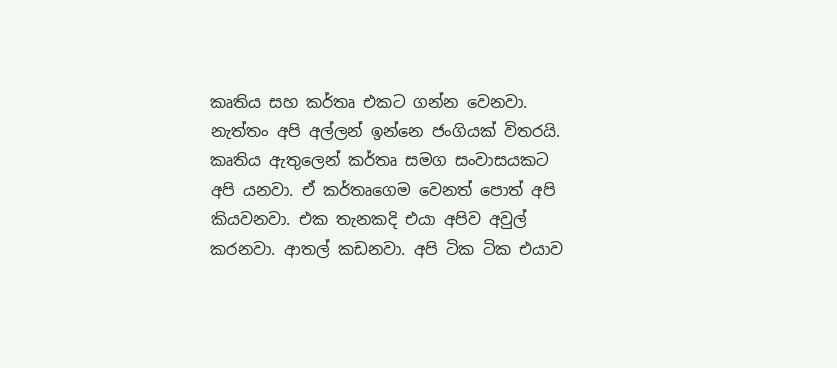කෘතිය සහ කර්තෘ එකට ගන්න වෙනවා. නැත්තං අපි අල්ලන් ඉන්නෙ ජංගියක් විතරයි. කෘතිය ඇතුලෙන් කර්තෘ සමග සංවාසයකට අපි යනවා. ඒ කර්තෘගෙම වෙනත් පොත් අපි කියවනවා. එක තැනකදි එයා අපිව අවුල්  කරනවා. ආතල් කඩනවා. අපි ටික ටික එයාව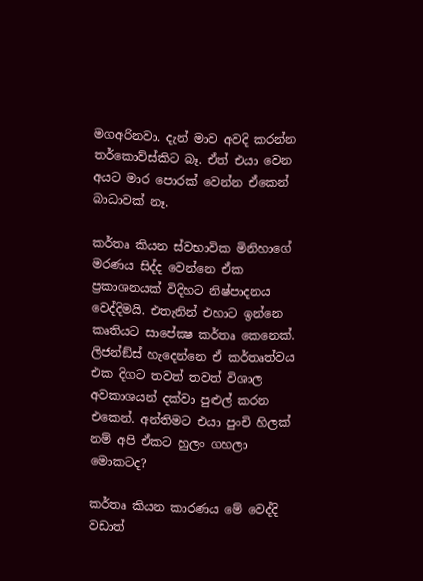මගඅරිනවා. දැන් මාව අවදි කරන්න තර්කොව්ස්කිට බෑ. ඒත් එයා වෙන අයට මාර පොරක් වෙන්න ඒකෙන් බාධාවක් නෑ.

කර්තෘ කියන ස්වභාවික මිනිහාගේ මරණය සිද්ද වෙන්නෙ ඒක ප්‍රකාශනයක් විදිහට නිෂ්පාදනය වෙද්දිමයි. එතැනින් එහාට ඉන්නෙ කෘතියට සාපේක්‍ෂ කර්තෘ කෙනෙක්. ලිජන්ඞ්ස් හැදෙන්නෙ ඒ කර්තෘත්වය එක දිගට තවත් තවත් විශාල අවකාශයන් දක්වා පුළුල් කරන එකෙන්. අන්තිමට එයා පුංචි හිලක් නම් අපි ඒකට හුලං ගහලා මොකටද?

කර්තෘ කියන කාරණය මේ වෙද්දි වඩාත්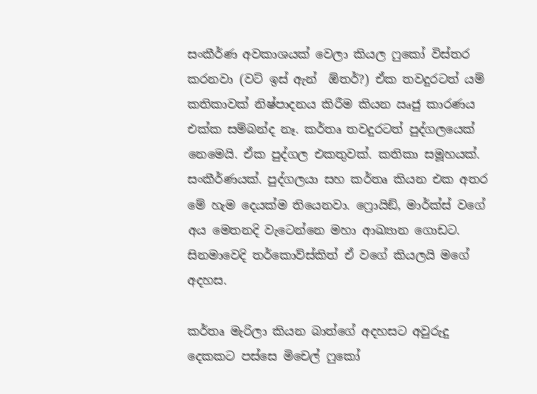සංකීර්ණ අවකාශයක් වෙලා කියල ෆුකෝ විස්තර කරනවා (වට් ඉස් ඇන්  ඕතර්?) ඒක තවදුරටත් යම් කතිකාවක් නිෂ්පාදනය කිරීම කියන ඍජු කාරණය එක්ක සම්බන්ද නෑ. කර්තෘ තවදුරටත් පුද්ගලයෙක් නෙමෙයි. ඒක පුද්ගල එකතුවක්. කතිකා සමූහයක්. සංකීර්ණයක්. පුද්ගලයා සහ කර්තෘ කියන එක අතර මේ හැම දෙයක්ම තියෙනවා. ෆ්‍රොයිඞ්, මාර්ක්ස් වගේ අය මෙතනදි වැටෙන්නෙ මහා ආඛ්‍යාන ගොඩට. සිනමාවෙදි තර්කොව්ස්කිත් ඒ වගේ කියලයි මගේ අදහස.

කර්තෘ මැරිලා කියන බාත්ගේ අදහසට අවුරුදු දෙකකට පස්සෙ මිචෙල් ෆුකෝ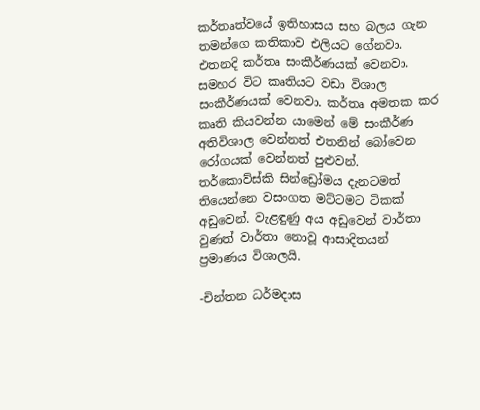කර්තෘත්වයේ ඉතිහාසය සහ බලය ගැන තමන්ගෙ කතිකාව එලියට ගේනවා. එතනදි කර්තෘ සංකීර්ණයක් වෙනවා. සමහර විට කෘතියට වඩා විශාල සංකීර්ණයක් වෙනවා. කර්තෘ අමතක කර කෘති කියවන්න යාමෙන් මේ සංකීර්ණ අතිවිශාල වෙන්නත් එතනින් බෝවෙන රෝගයක් වෙන්නත් පුළුවන්. තර්කොව්ස්කි සින්ඩ්‍රෝමය දැනටමත් තියෙන්නෙ වසංගත මට්ටමට ටිකක් අඩුවෙන්. වැළඳුණු අය අඩුවෙන් වාර්තා වුණත් වාර්තා නොවූ ආසාදිතයන් ප්‍රමාණය විශාලයි.

-චින්තන ධර්මදාස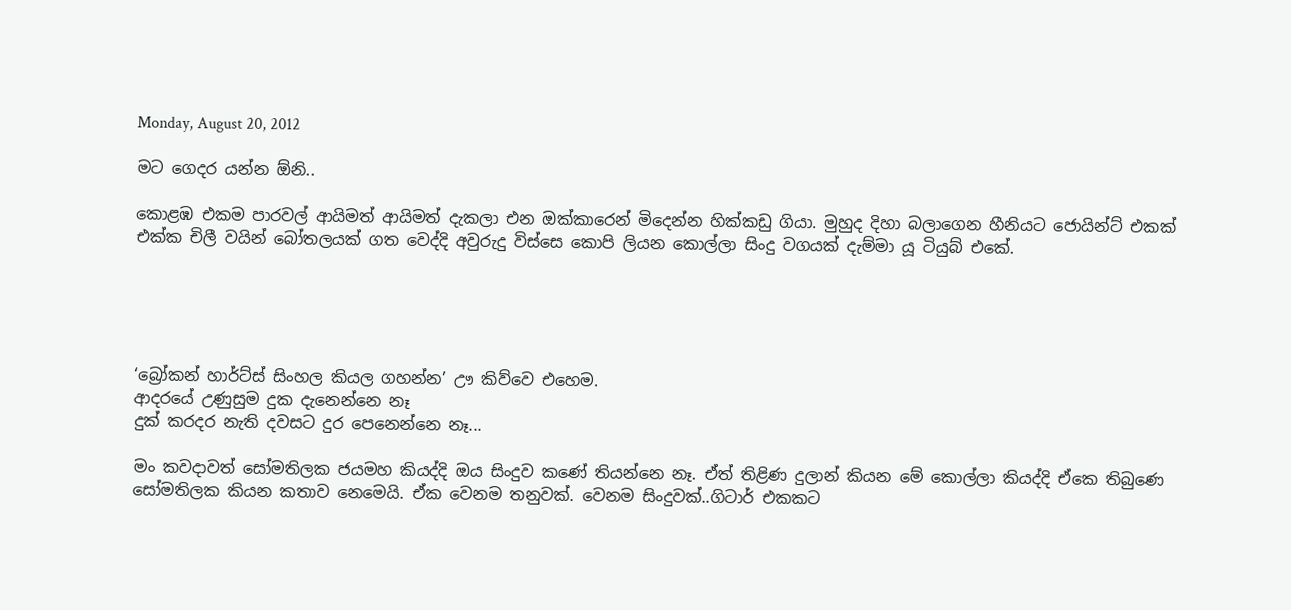Monday, August 20, 2012

මට ගෙදර යන්න ඕනි..

කොළඹ එකම පාරවල් ආයිමත් ආයිමත් දැකලා එන ඔක්කාරෙන් මිදෙන්න හික්කඩු ගියා. මුහුද දිහා බලාගෙන හීනියට ජොයින්ට් එකක් එක්ක චිලී වයින් බෝතලයක් ගත වෙද්දි අවුරුදු විස්සෙ කොපි ලියන කොල්ලා සිංදු වගයක් දැම්මා යූ ටියුබ් එකේ.





‘බ්‍රෝකන් හාර්ට්ස් සිංහල කියල ගහන්න’ ඌ කිව්වෙ එහෙම.
ආදරයේ උණුසුම දුක දැනෙන්නෙ නෑ
දුක් කරදර නැති දවසට දුර පෙනෙන්නෙ නෑ...

මං කවදාවත් සෝමතිලක ජයමහ කියද්දි ඔය සිංදුව කණේ තියන්නෙ නෑ. ඒත් තිළිණ දුලාන් කියන මේ කොල්ලා කියද්දි ඒකෙ තිබුණෙ සෝමතිලක කියන කතාව නෙමෙයි. ඒක වෙනම තනුවක්. වෙනම සිංදුවක්..ගිටාර් එකකට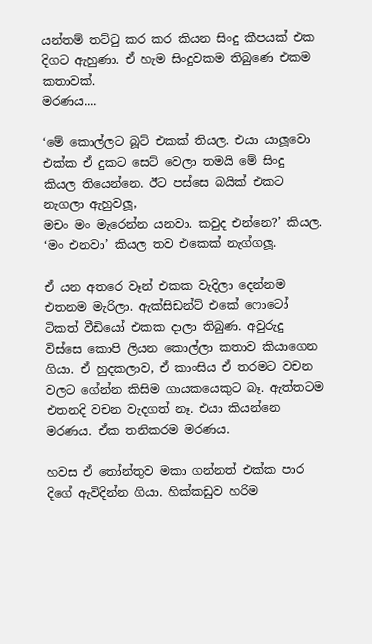යන්තම් තට්ටු කර කර කියන සිංදු කීපයක් එක දිගට ඇහුණා. ඒ හැම සිංදුවකම තිබුණෙ එකම කතාවක්.
මරණය....

‘මේ කොල්ලට බූට් එකක් තියල. එයා යාලූවො එක්ක ඒ දුකට සෙට් වෙලා තමයි මේ සිංදු කියල තියෙන්නෙ. ඊට පස්සෙ බයික් එකට නැගලා ඇහුවලූ,
මචං මං මැරෙන්න යනවා. කවුද එන්නෙ?’ කියල.
‘මං එනවා’ කියල තව එකෙක් නැග්ගලූ.

ඒ යන අතරෙ වෑන් එකක වැදිලා දෙන්නම එතනම මැරිලා. ඇක්සිඩන්ට් එකේ ෆොටෝ ටිකත් වීඩියෝ එකක දාලා තිබුණ. අවුරුදු විස්සෙ කොපි ලියන කොල්ලා කතාව කියාගෙන ගියා. ඒ හුදකලාව, ඒ කාංසිය ඒ තරමට වචන වලට ගේන්න කිසිම ගායකයෙකුට බෑ. ඇත්තටම එතනදි වචන වැදගත් නෑ. එයා කියන්නෙ මරණය. ඒක තනිකරම මරණය.

හවස ඒ තෝන්තුව මකා ගන්නත් එක්ක පාර දිගේ ඇවිදින්න ගියා. හික්කඩුව හරිම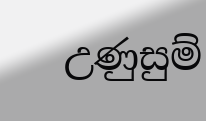උණුසුම්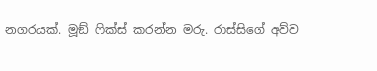නගරයක්. මූඞ් ෆික්ස් කරන්න මරු. රාස්සිගේ අව්ව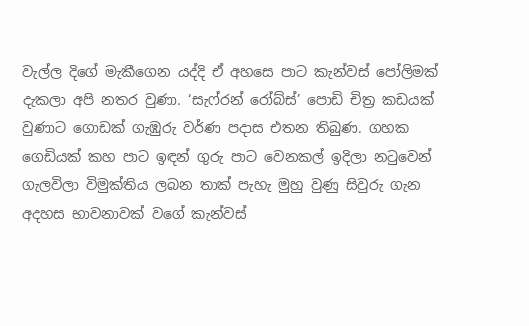වැල්ල දිගේ මැකීගෙන යද්දි ඒ අහසෙ පාට කැන්වස් පෝලිමක් දැකලා අපි නතර වුණා. ‘සැෆ්රන් රෝබ්ස්’ පොඩි චිත්‍ර කඩයක් වුණාට ගොඩක් ගැඹුරු වර්ණ පදාස එතන තිබුණ. ගහක ගෙඩියක් කහ පාට ඉඳන් ගුරු පාට වෙනකල් ඉදිලා නටුවෙන් ගැලවිලා විමුක්තිය ලබන තාක් පැහැ මුහු වුණු සිවුරු ගැන අදහස භාවනාවක් වගේ කැන්වස්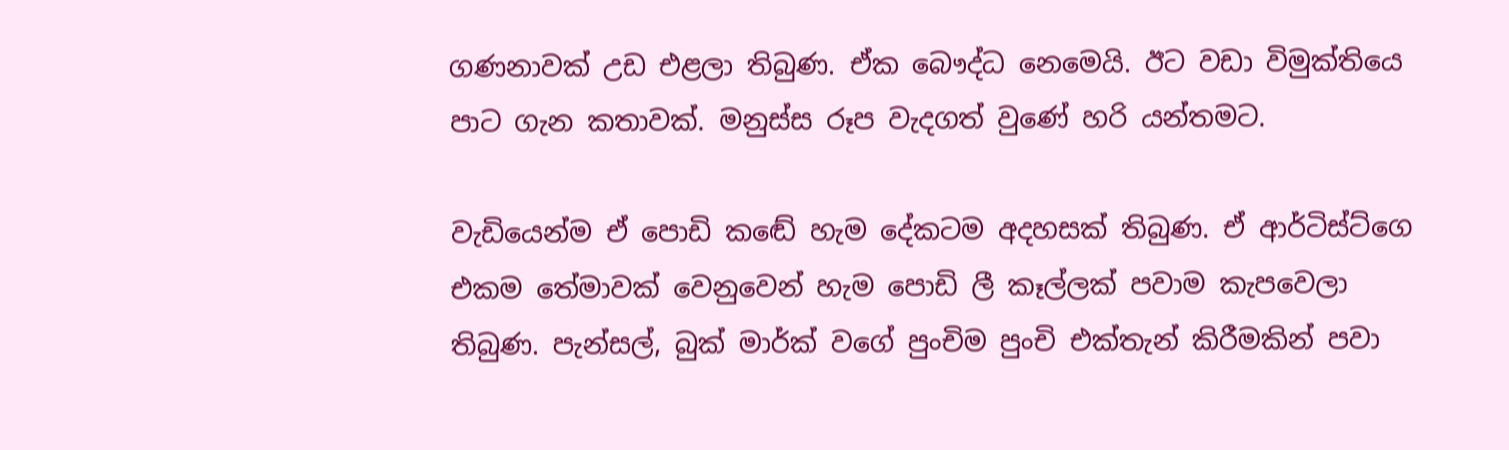ගණනාවක් උඩ එළලා තිබුණ. ඒක බෞද්ධ නෙමෙයි. ඊට වඩා විමුක්තියෙ පාට ගැන කතාවක්. මනුස්ස රූප වැදගත් වුණේ හරි යන්තමට.

වැඩියෙන්ම ඒ පොඩි කඬේ හැම දේකටම අදහසක් තිබුණ. ඒ ආර්ටිස්ට්ගෙ එකම තේමාවක් වෙනුවෙන් හැම පොඩි ලී කෑල්ලක් පවාම කැපවෙලා තිබුණ. පැන්සල්, බුක් මාර්ක් වගේ පුංචිම පුංචි එක්තැන් කිරීමකින් පවා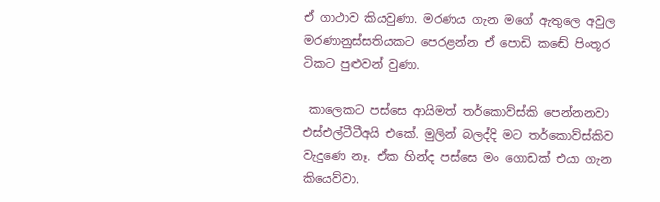ඒ ගාථාව කියවුණා. මරණය ගැන මගේ ඇතුලෙ අවුල මරණානුස්සතියකට පෙරළන්න ඒ පොඩි කඬේ පිංතූර ටිකට පුළුවන් වුණා.

 කාලෙකට පස්සෙ ආයිමත් තර්කොව්ස්කි පෙන්නනවා එස්එල්ටීටීඅයි එකේ. මුලින් බලද්දි මට තර්කොව්ස්කිව වැදුණෙ නෑ. ඒක හින්ද පස්සෙ මං ගොඩක් එයා ගැන කියෙව්වා.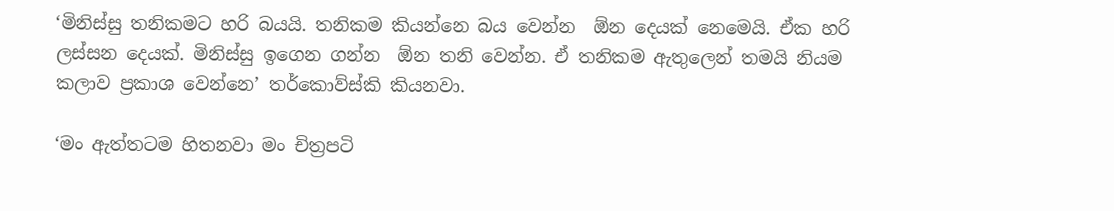‘මිනිස්සු තනිකමට හරි බයයි. තනිකම කියන්නෙ බය වෙන්න  ඕන දෙයක් නෙමෙයි. ඒක හරි ලස්සන දෙයක්. මිනිස්සු ඉගෙන ගන්න  ඕන තනි වෙන්න. ඒ තනිකම ඇතුලෙන් තමයි නියම කලාව ප්‍රකාශ වෙන්නෙ’ තර්කොව්ස්කි කියනවා.

‘මං ඇත්තටම හිතනවා මං චිත්‍රපටි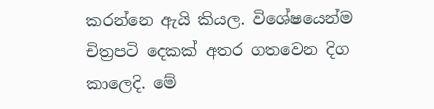කරන්නෙ ඇයි කියල. විශේෂයෙන්ම චිත්‍රපටි දෙකක් අතර ගතවෙන දිග කාලෙදි. මේ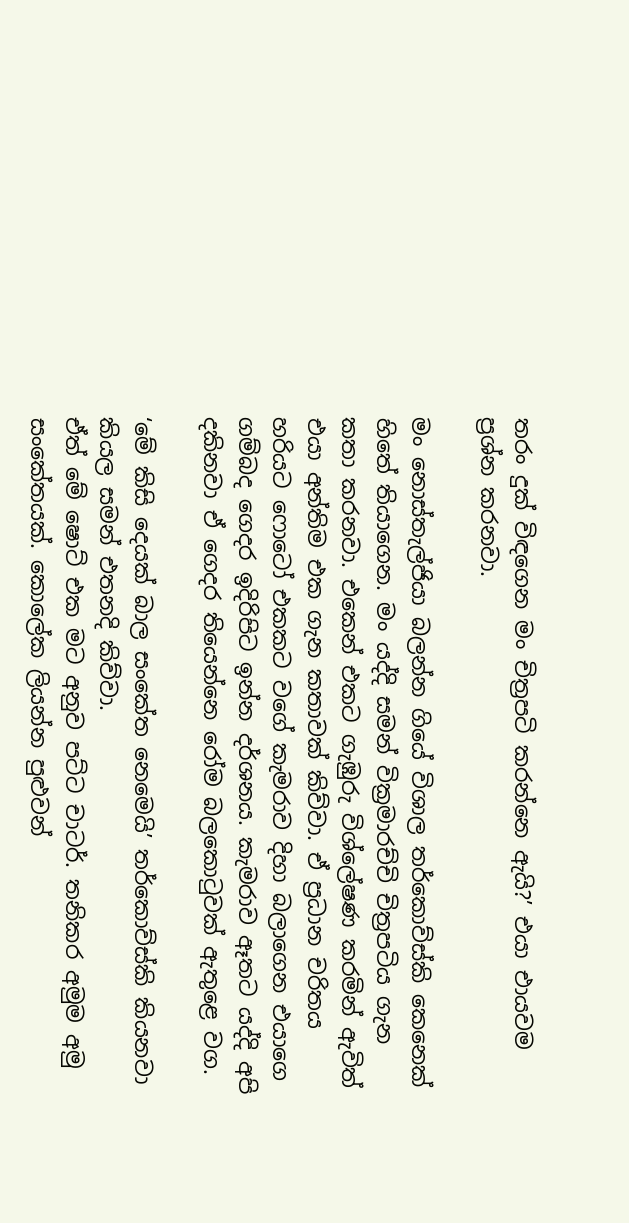තරං දුක් විඳගෙන මං චිත්‍රපටි කරන්නෙ ඇයි?’ එයා එායවම ප්‍රශ්න කරනවා.

මං නොස්තැල්ජියා බලන්න ගියේ විශාල තර්කොව්ස්කි කෙනෙක් හිතේ තියාගෙන. මං යද්දි සමන් වික්‍රමාරච්චි චිත්‍රපටිය ගැන කතා කරනවා. එකෙන් එකට ගැඹුරු විශ්ලේෂණ කරමින් ඇවිත් එයා අන්තිම එක ගැන කතාවක් කිව්වා. ඒ ප්‍රධාන චරිතය හරියට ෆොටෝ එකකට වගේ කැමරාව දිහා බලාගෙන එයාගෙ ගම්බද ගෙදර ඉදිරිපිට ඉන්න දර්ශනය. කැමරාව ඈතට යද්දි අපි දකිනවා ඒ ගෙදර තියෙන්නෙ රෝම බලකොටුවක් ඇතුළෙ වග.

‘මේ කිසි දෙයක් බාල සංකේත නෙමෙයි’ තර්කොව්ස්කි කියනවා කියල සමන් එතනදි කිව්වා.
ඒත් මේ ෂොට් එක මට අනුව පට්ට චාටර්. තනිකර අමුම අමු සංකේතයක්. කොලේක ලියන්න පුළුවන්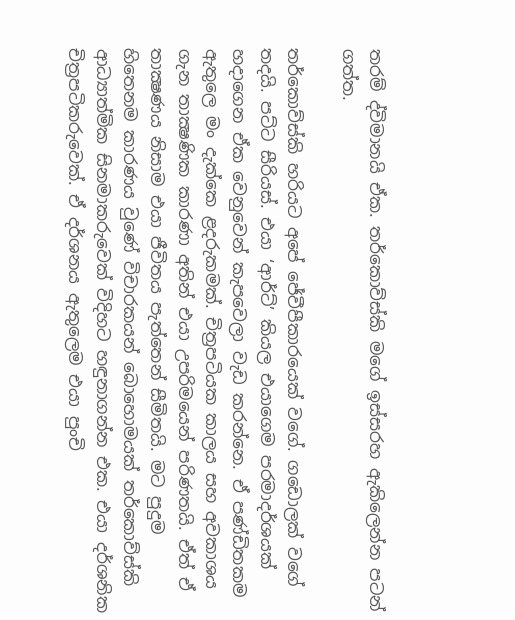තරම් ද්විමානයි ඒක. තර්කොව්ස්කි මගේ ඉස්සරහ ඇකිලෙන්න පටන් ගත්ත.

තර්කොව්ස්කි හරියට අපේ ජේවීපීකාරයෙක් වගේ. ගඩොලක් වගේ තදයි. පට්ට සීරියස්. එයා ‘ආර්ට්’ කියල එයාගෙම පරමාදර්ශයක් හදාගෙන ඒක වෙනුවෙන් කැපවෙලා වැඩ කරන්නෙ. ඒ පණ්ඩිතකම ඇතුලෙ මං දැක්කෙ ළදරුකමක්. චිත්‍රපටියක කාලය සහ අවකාශය ගැන තාක්‍ෂණික කාරණා අතින් එයා උපරිමයෙන් පරිණතයි. ඒත් ඒ තාක්‍ෂණය නිසාම එයා ජීවිතය පැත්තෙන් සීමිතයි. මට පුදුම හිතෙනම කාරණය වුණේ විචාරකයන් බොහොමයක් තර්කොව්ස්කි ආධ්‍යාත්මික සිනමාකරුවෙක් විදිහට හඳුනාගන්න එක. එයා දර්ශනික චිත්‍රපටිකරුවෙක්. ඒ දර්ශනය ඇතුලෙම එයා පුංචි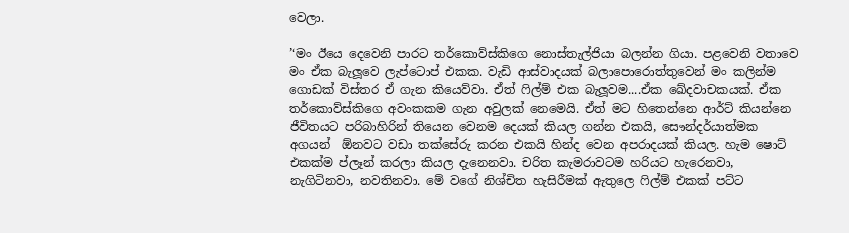වෙලා.

’‘මං ඊයෙ දෙවෙනි පාරට තර්කොව්ස්කිගෙ නොස්තැල්ජියා බලන්න ගියා. පළවෙනි වතාවෙ මං ඒක බැලූවෙ ලැප්ටොප් එකක. වැඩි ආස්වාදයක් බලාපොරොත්තුවෙන් මං කලින්ම ගොඩක් විස්තර ඒ ගැන කියෙව්වා. ඒත් ෆිල්ම් එක බැලූවම....ඒක ඛේදවාචකයක්. ඒක තර්කොව්ස්කිගෙ අවංකකම ගැන අවුලක් නෙමෙයි. ඒත් මට හිතෙන්නෙ ආර්ට් කියන්නෙ ජීවිතයට පරිබාහිරින් තියෙන වෙනම දෙයක් කියල ගන්න එකයි, සෞන්දර්යාත්මක අගයන්  ඕනවට වඩා තක්සේරු කරන එකයි හින්ද වෙන අපරාදයක් කියල. හැම ෂොට් එකක්ම ප්ලෑන් කරලා කියල දැනෙනවා. චරිත කැමරාවටම හරියට හැරෙනවා, නැගිටිනවා, නවතිනවා. මේ වගේ නිශ්චිත හැසිරීමක් ඇතුලෙ ෆිල්ම් එකක් පට්ට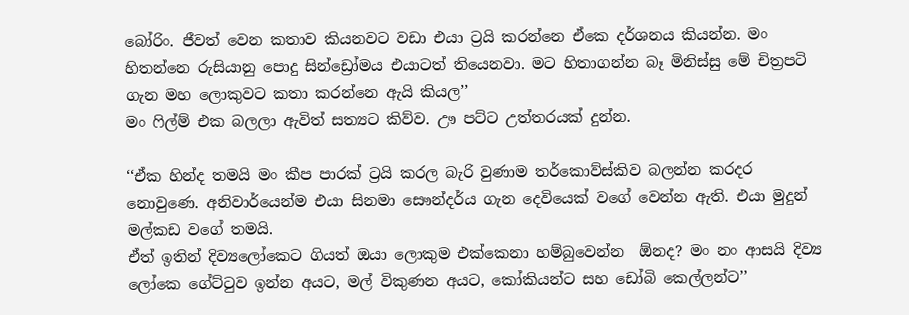බෝරිං. ජීවත් වෙන කතාව කියනවට වඩා එයා ට්‍රයි කරන්නෙ ඒකෙ දර්ශනය කියන්න. මං හිතන්නෙ රුසියානු පොදු සින්ඩ්‍රෝමය එයාටත් තියෙනවා. මට හිතාගන්න බෑ මිනිස්සු මේ චිත්‍රපටි ගැන මහ ලොකුවට කතා කරන්නෙ ඇයි කියල’’
මං ෆිල්ම් එක බලලා ඇවිත් සත්‍යට කිව්ව. ඌ පට්ට උත්තරයක් දුන්න.

‘‘ඒක හින්ද තමයි මං කීප පාරක් ට්‍රයි කරල බැරි වුණාම තර්කොව්ස්කිව බලන්න කරදර නොවුණෙ. අනිවාර්යෙන්ම එයා සිනමා සෞන්දර්ය ගැන දෙවියෙක් වගේ වෙන්න ඇති. එයා මුදුන් මල්කඩ වගේ තමයි.
ඒත් ඉතින් දිව්‍යලෝකෙට ගියත් ඔයා ලොකුම එක්කෙනා හම්බුවෙන්න  ඕනද? මං නං ආසයි දිව්‍ය ලෝකෙ ගේට්ටුව ඉන්න අයට, මල් විකුණන අයට, කෝකියන්ට සහ ඩෝබි කෙල්ලන්ට’’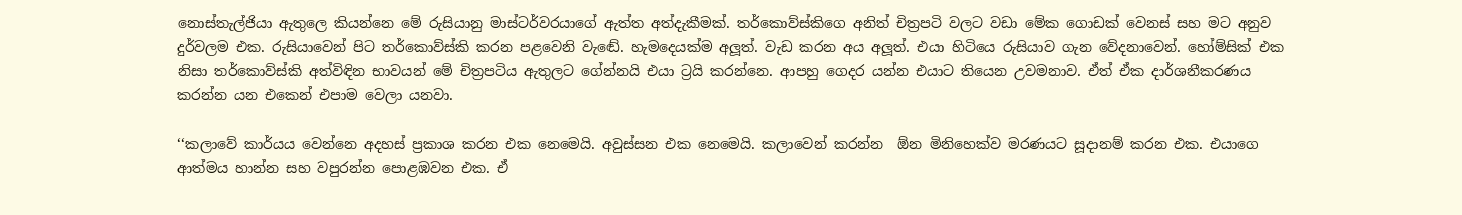නොස්තැල්ජියා ඇතුලෙ කියන්නෙ මේ රුසියානු මාස්ටර්වරයාගේ ඇත්ත අත්දැකීමක්. තර්කොව්ස්කිගෙ අනිත් චිත්‍රපටි වලට වඩා මේක ගොඩක් වෙනස් සහ මට අනුව දුර්වලම එක. රුසියාවෙන් පිට තර්කොව්ස්කි කරන පළවෙනි වැඬේ. හැමදෙයක්ම අලූත්. වැඩ කරන අය අලූත්. එයා හිටියෙ රුසියාව ගැන වේදනාවෙන්. හෝම්සික් එක නිසා තර්කොව්ස්කි අත්විඳින භාවයන් මේ චිත්‍රපටිය ඇතුලට ගේන්නයි එයා ට්‍රයි කරන්නෙ. ආපහු ගෙදර යන්න එයාට තියෙන උවමනාව. ඒත් ඒක දාර්ශනීකරණය කරන්න යන එකෙන් එපාම වෙලා යනවා.

‘‘කලාවේ කාර්යය වෙන්නෙ අදහස් ප්‍රකාශ කරන එක නෙමෙයි. අවුස්සන එක නෙමෙයි. කලාවෙන් කරන්න  ඕන මිනිහෙක්ව මරණයට සූදානම් කරන එක. එයාගෙ ආත්මය හාන්න සහ වපුරන්න පොළඹවන එක. ඒ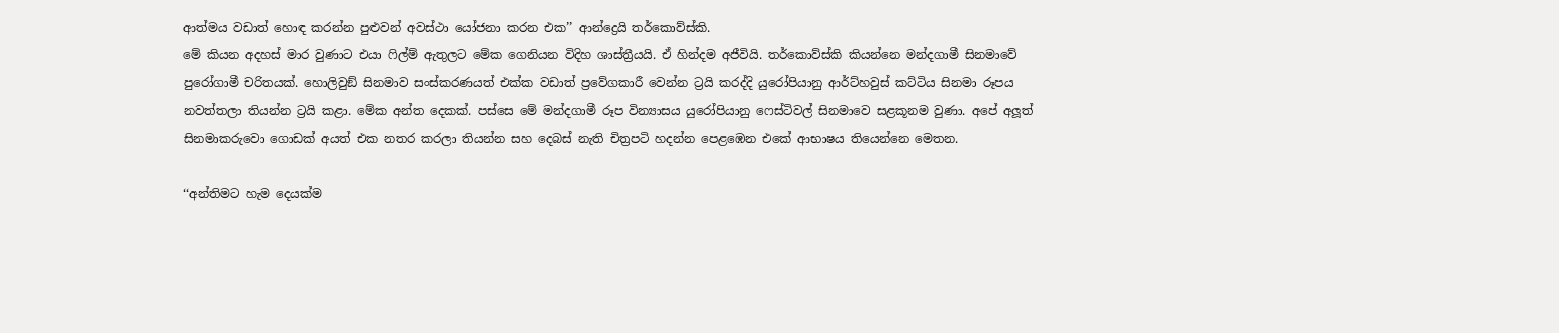ආත්මය වඩාත් හොඳ කරන්න පුළුවන් අවස්ථා යෝජනා කරන එක’’ ආන්ද්‍රෙයි තර්කොව්ස්කි.
මේ කියන අදහස් මාර වුණාට එයා ෆිල්ම් ඇතුලට මේක ගෙනියන විදිහ ශාස්ත්‍රීයයි. ඒ හින්දම අජීවියි. තර්කොව්ස්කි කියන්නෙ මන්දගාමී සිනමාවේ පුරෝගාමී චරිතයක්. හොලිවුඞ් සිනමාව සංස්කරණයත් එක්ක වඩාත් ප්‍රවේගකාරී වෙන්න ට්‍රයි කරද්දි යුරෝපියානු ආර්ට්හවුස් කට්ටිය සිනමා රූපය නවත්තලා තියන්න ට්‍රයි කළා. මේක අන්ත දෙකක්. පස්සෙ මේ මන්දගාමී රූප වින්‍යාසය යුරෝපියානු ෆෙස්ටිවල් සිනමාවෙ සළකූනම වුණා. අපේ අලූත් සිනමාකරුවො ගොඩක් අයත් එක නතර කරලා තියන්න සහ දෙබස් නැති චිත්‍රපටි හදන්න පෙළඹෙන එකේ ආභාෂය තියෙන්නෙ මෙතන.

‘‘අන්තිමට හැම දෙයක්ම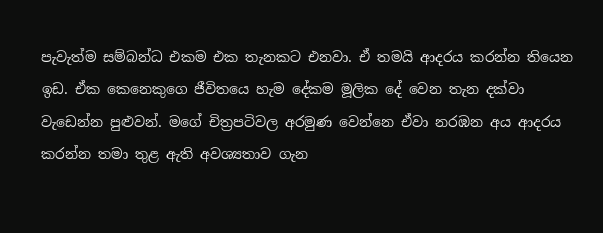පැවැත්ම සම්බන්ධ එකම එක තැනකට එනවා. ඒ තමයි ආදරය කරන්න තියෙන ඉඩ. ඒක කෙනෙකුගෙ ජීවිතයෙ හැම දේකම මූලික දේ වෙන තැන දක්වා වැඩෙන්න පුළුවන්. මගේ චිත්‍රපටිවල අරමුණ වෙන්නෙ ඒවා නරඹන අය ආදරය කරන්න තමා තුළ ඇති අවශ්‍යතාව ගැන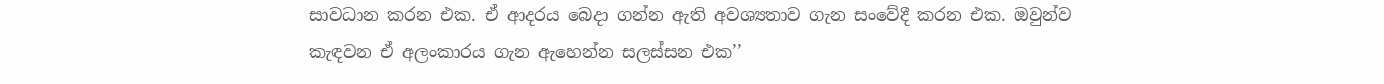සාවධාන කරන එක. ඒ ආදරය බෙදා ගන්න ඇති අවශ්‍යතාව ගැන සංවේදී කරන එක. ඔවුන්ව කැඳවන ඒ අලංකාරය ගැන ඇහෙන්න සලස්සන එක’’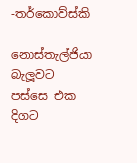-තර්කොව්ස්කි

නොස්තැල්ජියා බැලූවට පස්සෙ එක දිගට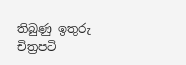තිබුණු ඉතුරු චිත්‍රපටි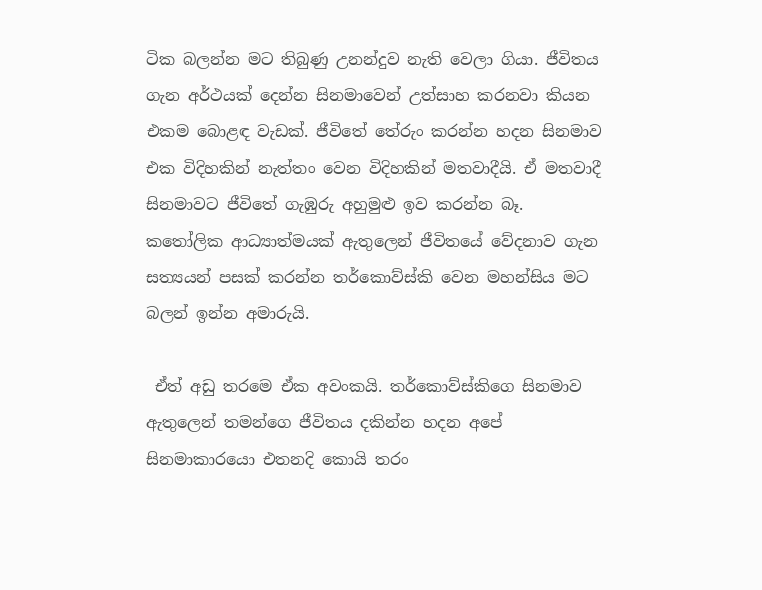ටික බලන්න මට තිබුණු උනන්දුව නැති වෙලා ගියා. ජීවිතය ගැන අර්ථයක් දෙන්න සිනමාවෙන් උත්සාහ කරනවා කියන එකම බොළඳ වැඩක්. ජීවිතේ තේරුං කරන්න හදන සිනමාව එක විදිහකින් නැත්තං වෙන විදිහකින් මතවාදීයි. ඒ මතවාදී සිනමාවට ජීවිතේ ගැඹුරු අහුමුළු ඉව කරන්න බෑ. කතෝලික ආධ්‍යාත්මයක් ඇතුලෙන් ජීවිතයේ වේදනාව ගැන සත්‍යයන් පසක් කරන්න තර්කොව්ස්කි වෙන මහන්සිය මට බලන් ඉන්න අමාරුයි.

 ඒත් අඩු තරමෙ ඒක අවංකයි. තර්කොව්ස්කිගෙ සිනමාව ඇතුලෙන් තමන්ගෙ ජීවිතය දකින්න හදන අපේ සිනමාකාරයො එතනදි කොයි තරං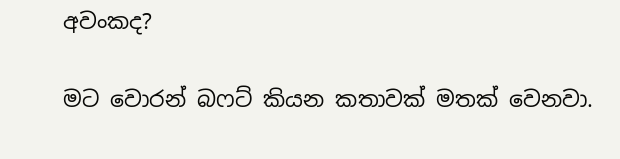අවංකද?

මට වොරන් බෆට් කියන කතාවක් මතක් වෙනවා.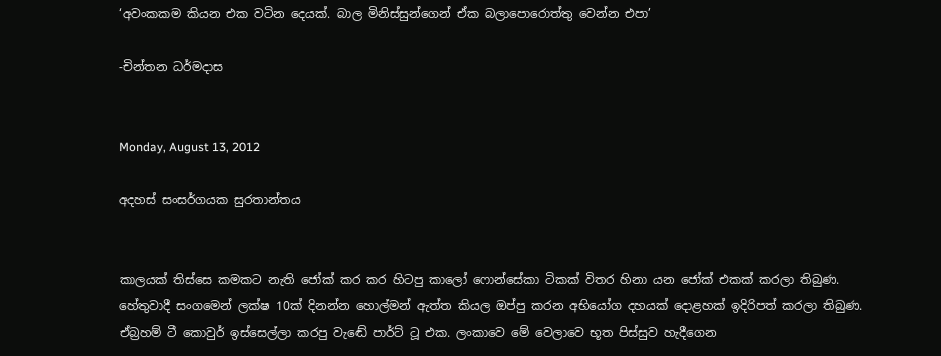‘අවංකකම කියන එක වටින දෙයක්. බාල මිනිස්සුන්ගෙන් ඒක බලාපොරොත්තු වෙන්න එපා’

-චින්තන ධර්මදාස


Monday, August 13, 2012

අදහස් සංසර්ගයක සුරතාන්තය


කාලයක් තිස්සෙ කමකට නැති ජෝක් කර කර හිටපු කාලෝ ෆොන්සේකා ටිකක් විතර හිනා යන ජෝක් එකක් කරලා තිබුණ. හේතුවාදී සංගමෙන් ලක්ෂ 10ක් දිනන්න හොල්මන් ඇත්ත කියල ඔප්පු කරන අභියෝග දහයක් දොළහක් ඉදිරිපත් කරලා තිබුණ. ඒබ්‍රහම් ටී කොවුර් ඉස්සෙල්ලා කරපු වැඬේ පාර්ට් ටූ එක. ලංකාවෙ මේ වෙලාවෙ භූත පිස්සුව හැදීගෙන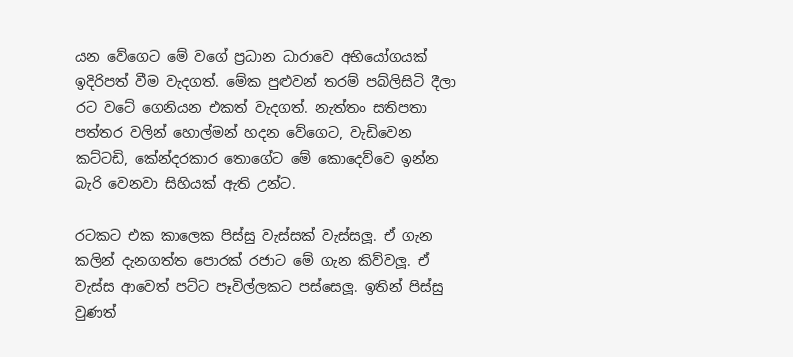යන වේගෙට මේ වගේ ප්‍රධාන ධාරාවෙ අභියෝගයක් ඉදිරිපත් වීම වැදගත්. මේක පුළුවන් තරම් පබ්ලිසිටි දීලා රට වටේ ගෙනියන එකත් වැදගත්. නැත්තං සතිපතා පත්තර වලින් හොල්මන් හදන වේගෙට, වැඩිවෙන කට්ටඩි, කේන්දරකාර තොගේට මේ කොදෙව්වෙ ඉන්න බැරි වෙනවා සිහියක් ඇති උන්ට.

රටකට එක කාලෙක පිස්සු වැස්සක් වැස්සලූ. ඒ ගැන කලින් දැනගත්ත පොරක් රජාට මේ ගැන කිව්වලූ. ඒ වැස්ස ආවෙත් පට්ට පෑවිල්ලකට පස්සෙලූ. ඉතින් පිස්සු වුණත්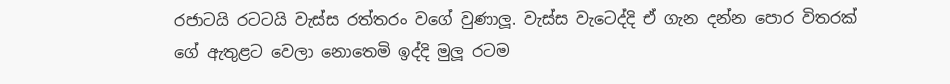රජාටයි රටටයි වැස්ස රත්තරං වගේ වුණාලූ. වැස්ස වැටෙද්දි ඒ ගැන දන්න පොර විතරක් ගේ ඇතුළට වෙලා නොතෙමි ඉද්දි මුලූ රටම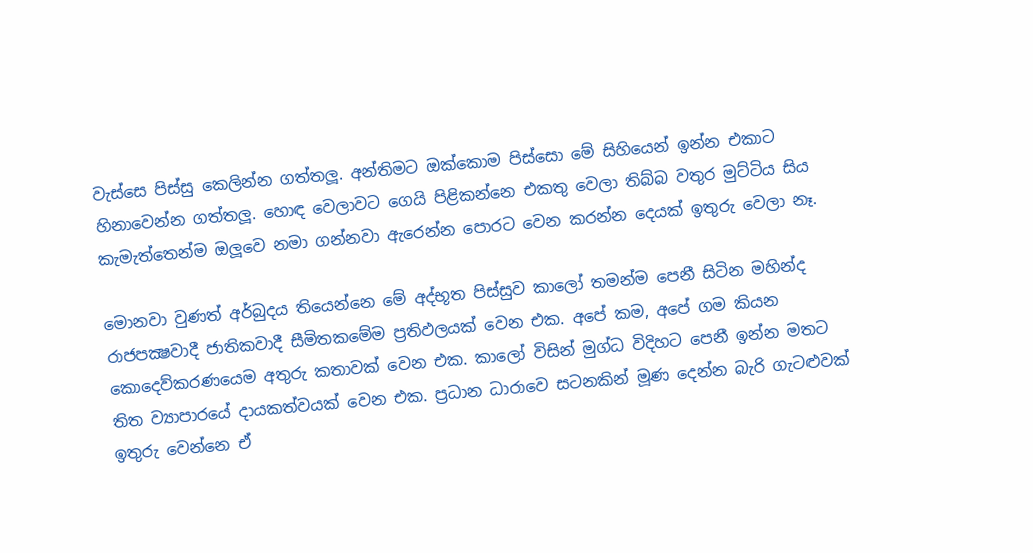වැස්සෙ පිස්සු කෙලින්න ගත්තලූ. අන්තිමට ඔක්කොම පිස්සො මේ සිහියෙන් ඉන්න එකාට හිනාවෙන්න ගත්තලූ. හොඳ වෙලාවට ගෙයි පිළිකන්නෙ එකතු වෙලා තිබ්බ වතුර මුට්ටිය සිය කැමැත්තෙන්ම ඔලූවෙ නමා ගන්නවා ඇරෙන්න පොරට වෙන කරන්න දෙයක් ඉතුරු වෙලා නෑ.

මොනවා වුණත් අර්බුදය තියෙන්නෙ මේ අද්භූත පිස්සුව කාලෝ තමන්ම පෙනී සිටින මහින්ද රාජපක්‍ෂවාදී ජාතිකවාදී සීමිතකමේම ප්‍රතිඵලයක් වෙන එක. අපේ කම, අපේ ගම කියන කොදෙව්කරණයෙම අතුරු කතාවක් වෙන එක. කාලෝ විසින් මුග්ධ විදිහට පෙනී ඉන්න මතට තිත ව්‍යාපාරයේ දායකත්වයක් වෙන එක. ප්‍රධාන ධාරාවෙ සටනකින් මූණ දෙන්න බැරි ගැටළුවක් ඉතුරු වෙන්නෙ ඒ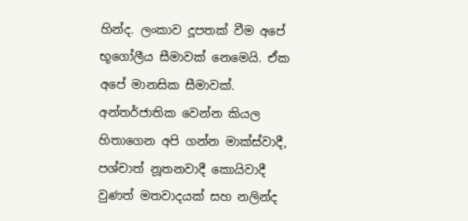හින්ද. ලංකාව දූපතක් වීම අපේ භූගෝලීය සීමාවක් නෙමෙයි. ඒක අපේ මානසික සීමාවක්. අන්තර්ජාතික වෙන්න කියල හිතාගෙන අපි ගන්න මාක්ස්වාදී, පශ්චාත් නූතනවාදී කොයිවාදී වුණත් මතවාදයක් සහ නලින්ද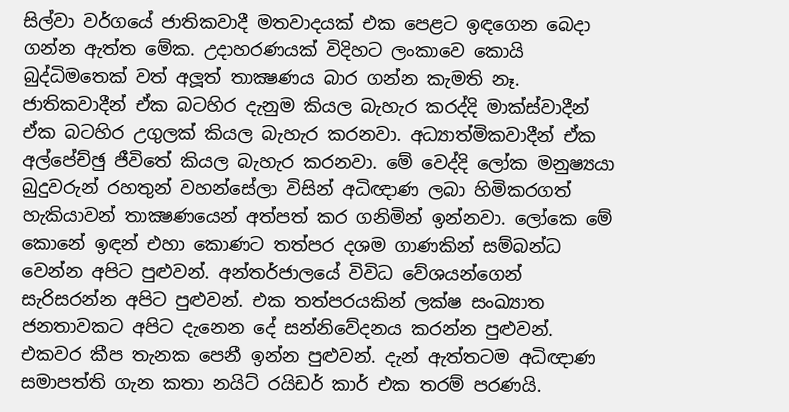සිල්වා වර්ගයේ ජාතිකවාදී මතවාදයක් එක පෙළට ඉඳගෙන බෙදා ගන්න ඇත්ත මේක. උදාහරණයක් විදිහට ලංකාවෙ කොයි බුද්ධිමතෙක් වත් අලූත් තාක්‍ෂණය බාර ගන්න කැමති නෑ. ජාතිකවාදීන් ඒක බටහිර දැනුම කියල බැහැර කරද්දි මාක්ස්වාදීන් ඒක බටහිර උගුලක් කියල බැහැර කරනවා. අධ්‍යාත්මිකවාදීන් ඒක අල්පේච්ඡු ජීවිතේ කියල බැහැර කරනවා. මේ වෙද්දි ලෝක මනුෂ්‍යයා බුදුවරුන් රහතුන් වහන්සේලා විසින් අධිඥාණ ලබා හිමිකරගත් හැකියාවන් තාක්‍ෂණයෙන් අත්පත් කර ගනිමින් ඉන්නවා. ලෝකෙ මේ කොනේ ඉඳන් එහා කොණට තත්පර දශම ගාණකින් සම්බන්ධ වෙන්න අපිට පුළුවන්. අන්තර්ජාලයේ විවිධ වේශයන්ගෙන් සැරිසරන්න අපිට පුළුවන්. එක තත්පරයකින් ලක්ෂ සංඛ්‍යාත ජනතාවකට අපිට දැනෙන දේ සන්නිවේදනය කරන්න පුළුවන්. එකවර කීප තැනක පෙනී ඉන්න පුළුවන්. දැන් ඇත්තටම අධිඥාණ සමාපත්ති ගැන කතා නයිට් රයිඩර් කාර් එක තරම් පරණයි.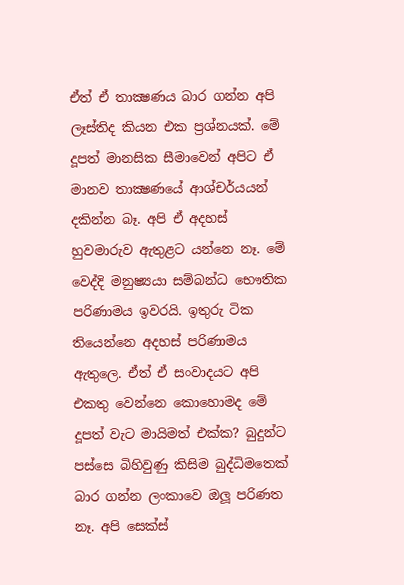ඒත් ඒ තාක්‍ෂණය බාර ගන්න අපි ලෑස්තිද කියන එක ප්‍රශ්නයක්. මේ දූපත් මානසික සීමාවෙන් අපිට ඒ මානව තාක්‍ෂණයේ ආශ්චර්යයන් දකින්න බෑ. අපි ඒ අදහස් හුවමාරුව ඇතුළට යන්නෙ නෑ. මේ වෙද්දි මනුෂ්‍යයා සම්බන්ධ භෞතික පරිණාමය ඉවරයි. ඉතුරු ටික තියෙන්නෙ අදහස් පරිණාමය ඇතුලෙ. ඒත් ඒ සංවාදයට අපි එකතු වෙන්නෙ කොහොමද මේ දූපත් වැට මායිමත් එක්ක? බුදුන්ට පස්සෙ බිහිවුණු කිසිම බුද්ධිමතෙක් බාර ගන්න ලංකාවෙ ඔලූ පරිණත නෑ. අපි සෙක්ස්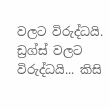වලට විරුද්ධයි. ඩ්‍රග්ස් වලට විරුද්ධයි... කිසි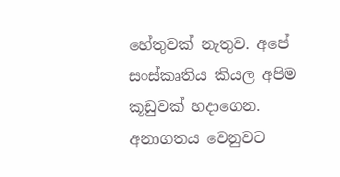හේතුවක් නැතුව. අපේ සංස්කෘතිය කියල අපිම කූඩුවක් හදාගෙන. අනාගතය වෙනුවට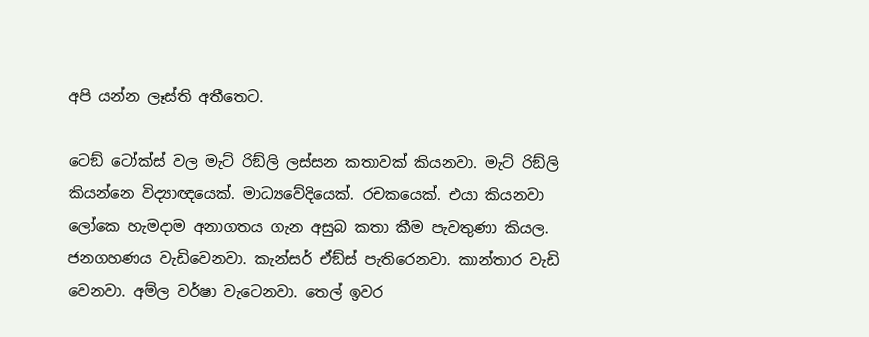අපි යන්න ලෑස්ති අතීතෙට.

ටෙඞ් ටෝක්ස් වල මැට් රිඞ්ලි ලස්සන කතාවක් කියනවා. මැට් රිඞ්ලි කියන්නෙ විද්‍යාඥයෙක්. මාධ්‍යවේදියෙක්. රචකයෙක්. එයා කියනවා ලෝකෙ හැමදාම අනාගතය ගැන අසුබ කතා කීම පැවතුණා කියල. ජනගහණය වැඩිවෙනවා. කැන්සර් ඒඞ්ස් පැතිරෙනවා. කාන්තාර වැඩි වෙනවා. අම්ල වර්ෂා වැටෙනවා. තෙල් ඉවර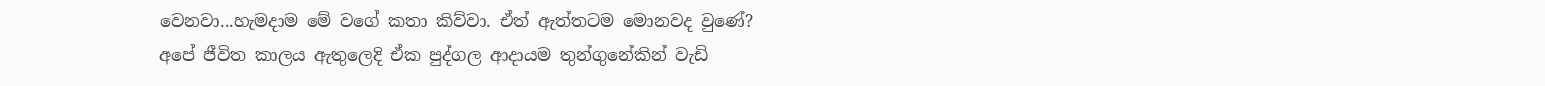වෙනවා...හැමදාම මේ වගේ කතා කිව්වා. ඒත් ඇත්තටම මොනවද වුණේ?
අපේ ජීවිත කාලය ඇතුලෙදි ඒක පුද්ගල ආදායම තුන්ගුනේකින් වැඩි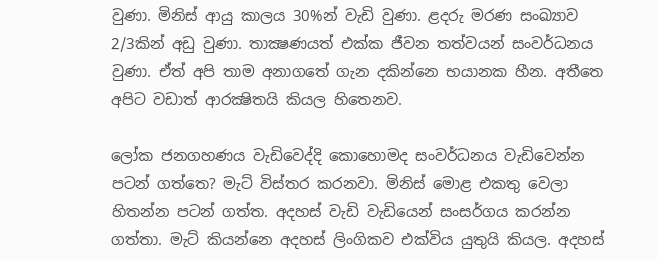වුණා. මිනිස් ආයු කාලය 30%න් වැඩි වුණා. ළදරු මරණ සංඛ්‍යාව 2/3කින් අඩු වුණා. තාක්‍ෂණයත් එක්ක ජීවන තත්වයන් සංවර්ධනය වුණා. ඒත් අපි තාම අනාගතේ ගැන දකින්නෙ භයානක හීන. අතීතෙ අපිට වඩාත් ආරක්‍ෂිතයි කියල හිතෙනව.

ලෝක ජනගහණය වැඩිවෙද්දි කොහොමද සංවර්ධනය වැඩිවෙන්න පටන් ගත්තෙ? මැට් විස්තර කරනවා. මිනිස් මොළ එකතු වෙලා හිතන්න පටන් ගත්ත. අදහස් වැඩි වැඩියෙන් සංසර්ගය කරන්න ගත්තා. මැට් කියන්නෙ අදහස් ලිංගිකව එක්විය යුතුයි කියල. අදහස්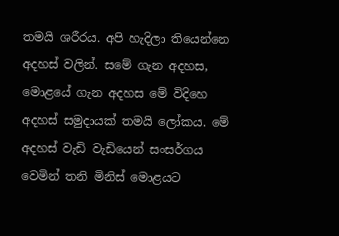තමයි ශරීරය. අපි හැදිලා තියෙන්නෙ අදහස් වලින්. සමේ ගැන අදහස, මොළයේ ගැන අදහස මේ විදිහෙ අදහස් සමුදායක් තමයි ලෝකය. මේ අදහස් වැඩි වැඩියෙන් සංසර්ගය වෙමින් තනි මිනිස් මොළයට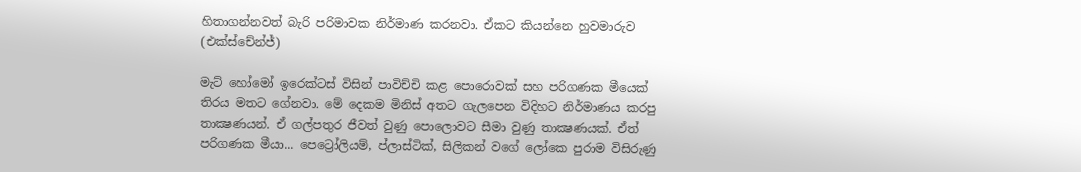හිතාගන්නවත් බැරි පරිමාවක නිර්මාණ කරනවා. ඒකට කියන්නෙ හුවමාරුව (එක්ස්චේන්ජ්)

මැට් හෝමෝ ඉරෙක්ටස් විසින් පාවිච්චි කළ පොරොවක් සහ පරිගණක මීයෙක් තිරය මතට ගේනවා. මේ දෙකම මිනිස් අතට ගැලපෙන විදිහට නිර්මාණය කරපු තාක්‍ෂණයන්. ඒ ගල්පතුර ජීවත් වුණු පොලොවට සීමා වුණු තාක්‍ෂණයක්. ඒත් පරිගණක මීයා... පෙට්‍රෝලියම්, ප්ලාස්ටික්, සිලිකන් වගේ ලෝකෙ පුරාම විසිරුණු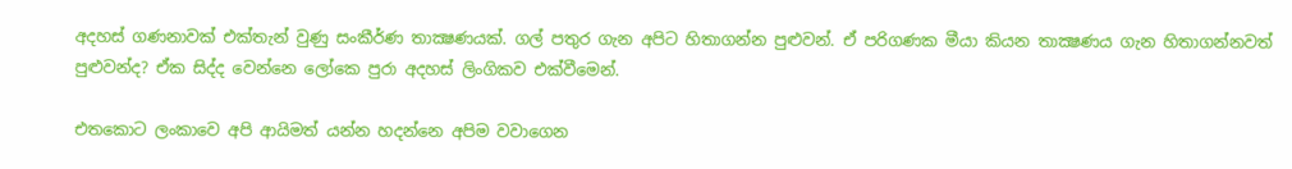අදහස් ගණනාවක් එක්තැන් වුණු සංකීර්ණ තාක්‍ෂණයක්. ගල් පතුර ගැන අපිට හිතාගන්න පුළුවන්. ඒ පරිගණක මීයා කියන තාක්‍ෂණය ගැන හිතාගන්නවත් පුළුවන්ද? ඒක සිද්ද වෙන්නෙ ලෝකෙ පුරා අදහස් ලිංගිකව එක්වීමෙන්.

එතකොට ලංකාවෙ අපි ආයිමත් යන්න හදන්නෙ අපිම වවාගෙන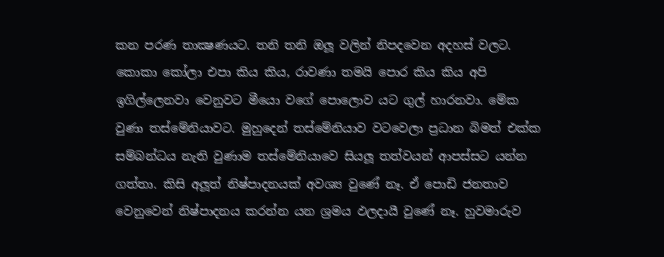කන පරණ තාක්‍ෂණයට. තනි තනි ඔලූ වලින් නිපදවෙන අදහස් වලට. කොකා කෝලා එපා කිය කිය, රාවණා තමයි පොර කිය කිය අපි ඉගිල්ලෙනවා වෙනුවට මීයො වගේ පොලොව යට ගුල් හාරනවා. මේක වුණා තස්මේනියාවට. මුහුදෙන් තස්මේනියාව වටවෙලා ප්‍රධාන බිමත් එක්ක සම්බන්ධය නැති වුණාම තස්මේනියාවෙ සියලූ තත්වයන් ආපස්සට යන්න ගත්තා. කිසි අලූත් නිෂ්පාදනයක් අවශ්‍ය වුණේ නෑ. ඒ පොඩි ජනතාව වෙනුවෙන් නිෂ්පාදනය කරන්න යන ශ්‍රමය ඵලදායී වුණේ නෑ. හුවමාරුව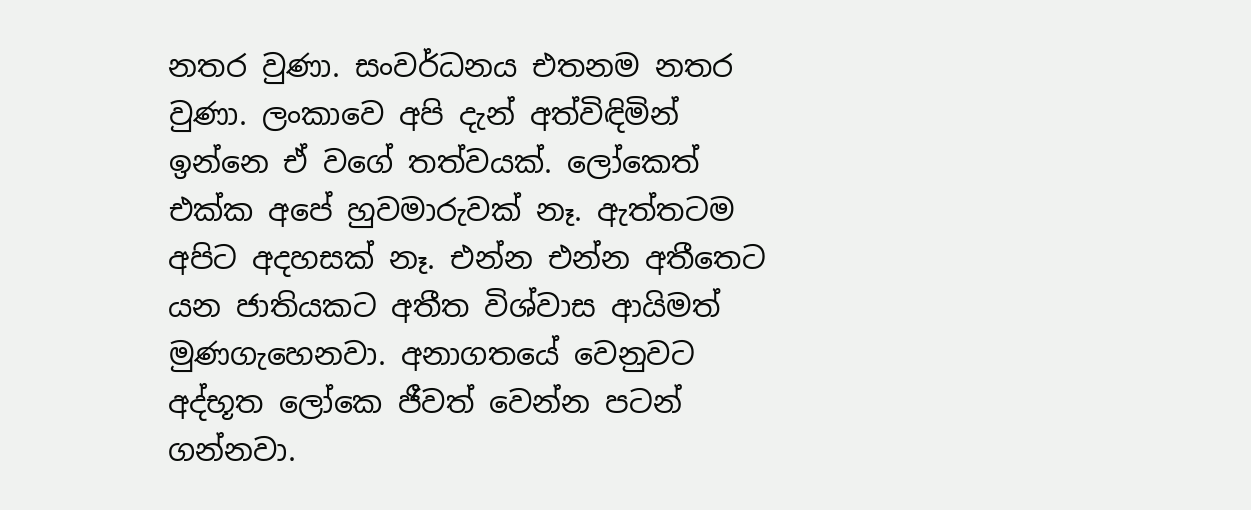නතර වුණා. සංවර්ධනය එතනම නතර වුණා. ලංකාවෙ අපි දැන් අත්විඳිමින් ඉන්නෙ ඒ වගේ තත්වයක්. ලෝකෙත් එක්ක අපේ හුවමාරුවක් නෑ. ඇත්තටම අපිට අදහසක් නෑ. එන්න එන්න අතීතෙට යන ජාතියකට අතීත විශ්වාස ආයිමත් මුණගැහෙනවා. අනාගතයේ වෙනුවට අද්භූත ලෝකෙ ජීවත් වෙන්න පටන් ගන්නවා.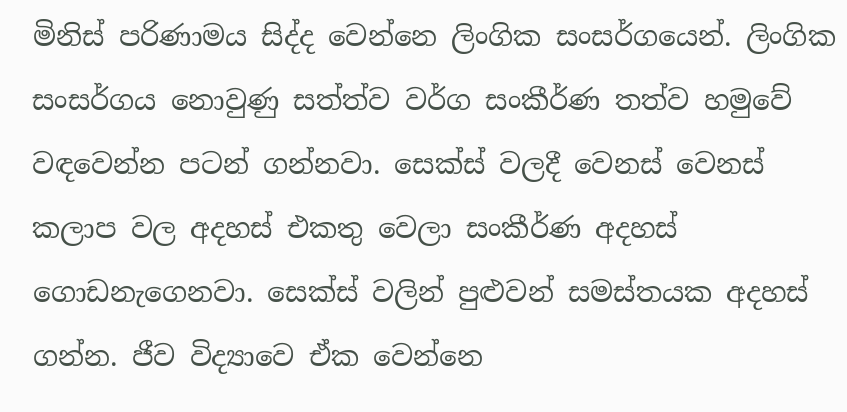මිනිස් පරිණාමය සිද්ද වෙන්නෙ ලිංගික සංසර්ගයෙන්. ලිංගික සංසර්ගය නොවුණු සත්ත්ව වර්ග සංකීර්ණ තත්ව හමුවේ වඳවෙන්න පටන් ගන්නවා. සෙක්ස් වලදී වෙනස් වෙනස් කලාප වල අදහස් එකතු වෙලා සංකීර්ණ අදහස් ගොඩනැගෙනවා. සෙක්ස් වලින් පුළුවන් සමස්තයක අදහස් ගන්න. ජීව විද්‍යාවෙ ඒක වෙන්නෙ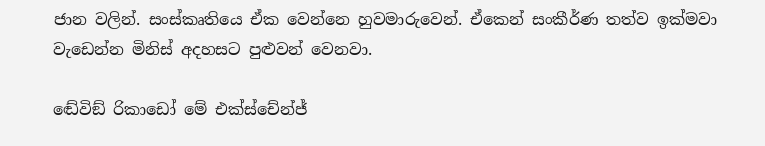ජාන වලින්. සංස්කෘතියෙ ඒක වෙන්නෙ හුවමාරුවෙන්. ඒකෙන් සංකීර්ණ තත්ව ඉක්මවා වැඩෙන්න මිනිස් අදහසට පුළුවන් වෙනවා.

ඬේවිඞ් රිකාඩෝ මේ එක්ස්චේන්ජ්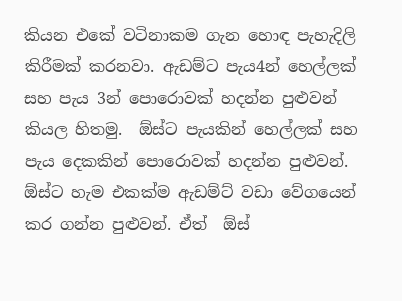කියන එකේ වටිනාකම ගැන හොඳ පැහැදිලි කිරීමක් කරනවා. ඇඩම්ට පැය4න් හෙල්ලක් සහ පැය 3න් පොරොවක් හදන්න පුළුවන් කියල හිතමු.  ඕස්ට පැයකින් හෙල්ලක් සහ පැය දෙකකින් පොරොවක් හදන්න පුළුවන්.  ඕස්ට හැම එකක්ම ඇඩම්ට් වඩා වේගයෙන් කර ගන්න පුළුවන්. ඒත්  ඕස්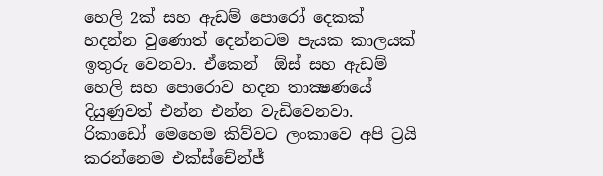හෙලි 2ක් සහ ඇඩම් පොරෝ දෙකක් හදන්න වුණොත් දෙන්නටම පැයක කාලයක් ඉතුරු වෙනවා. ඒකෙන්  ඕස් සහ ඇඩම් හෙලි සහ පොරොව හදන තාක්‍ෂණයේ දියුණුවත් එන්න එන්න වැඩිවෙනවා. රිකාඩෝ මෙහෙම කිව්වට ලංකාවෙ අපි ට්‍රයි කරන්නෙම එක්ස්චේන්ජ්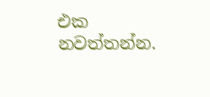එක නවත්තන්න.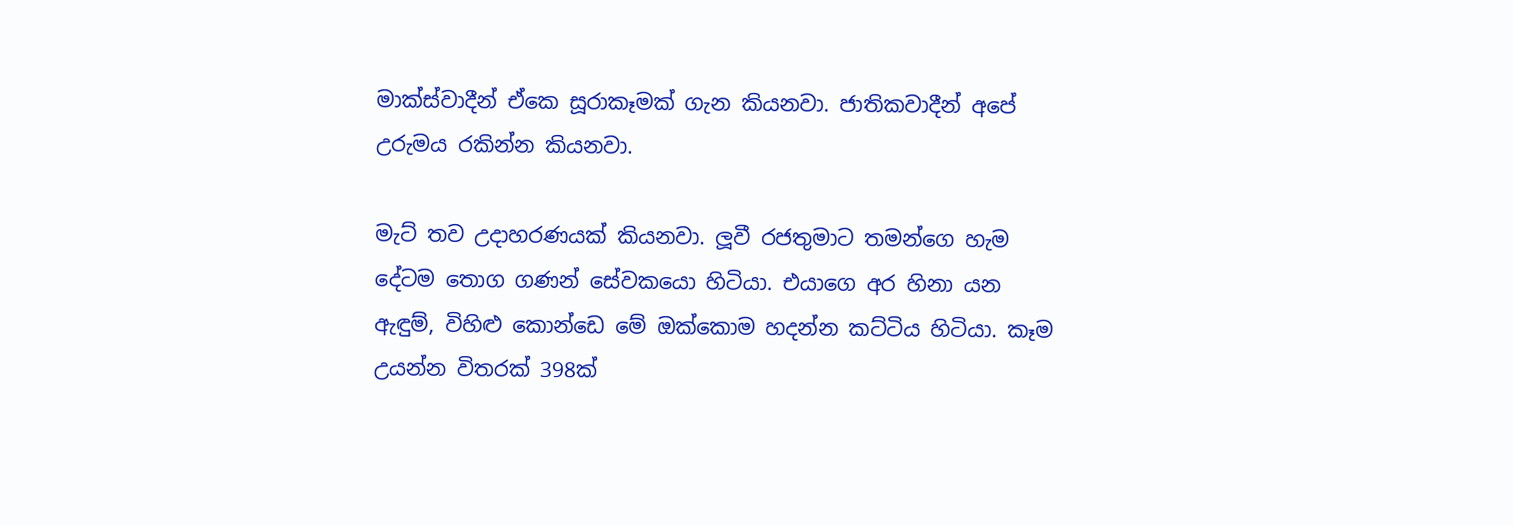මාක්ස්වාදීන් ඒකෙ සූරාකෑමක් ගැන කියනවා. ජාතිකවාදීන් අපේ උරුමය රකින්න කියනවා.

මැට් තව උදාහරණයක් කියනවා. ලූවී රජතුමාට තමන්ගෙ හැම දේටම තොග ගණන් සේවකයො හිටියා. එයාගෙ අර හිනා යන ඇඳුම්, විහිළු කොන්ඩෙ මේ ඔක්කොම හදන්න කට්ටිය හිටියා. කෑම උයන්න විතරක් 398ක්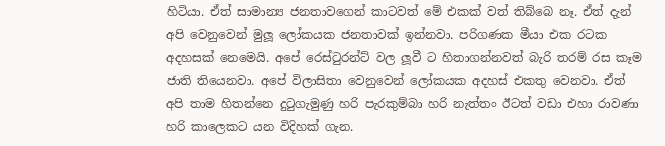හිටියා. ඒත් සාමාන්‍ය ජනතාවගෙන් කාටවත් මේ එකක් වත් තිබ්බෙ නෑ. ඒත් දැන් අපි වෙනුවෙන් මුලූ ලෝකයක ජනතාවක් ඉන්නවා. පරිගණක මීයා එක රටක අදහසක් නෙමෙයි. අපේ රෙස්ටුරන්ට් වල ලූවී ට හිතාගන්නවත් බැරි තරම් රස කෑම ජාති තියෙනවා. අපේ විලාසිතා වෙනුවෙන් ලෝකයක අදහස් එකතු වෙනවා. ඒත් අපි තාම හිතන්නෙ දුටුගැමුණු හරි පැරකුම්බා හරි නැත්තං ඊටත් වඩා එහා රාවණා හරි කාලෙකට යන විදිහක් ගැන.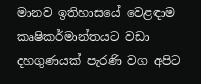මානව ඉතිහාසයේ වෙළඳාම කෘෂිකර්මාන්තයට වඩා දහගුණයක් පැරණි වග අපිට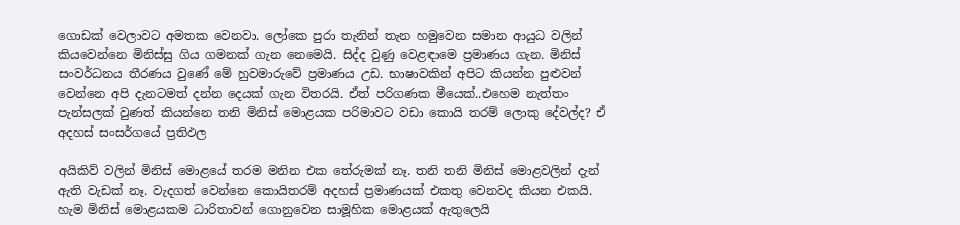ගොඩක් වෙලාවට අමතක වෙනවා. ලෝකෙ පුරා තැනින් තැන හමුවෙන සමාන ආයුධ වලින් කියවෙන්නෙ මිනිස්සු ගිය ගමනක් ගැන නෙමෙයි. සිද්ද වුණු වෙළඳාමෙ ප්‍රමාණය ගැන. මිනිස් සංවර්ධනය තීරණය වුණේ මේ හුවමාරුවේ ප්‍රමාණය උඩ. භාෂාවකින් අපිට කියන්න පුළුවන් වෙන්නෙ අපි දැනටමත් දන්න දෙයක් ගැන විතරයි. ඒත් පරිගණක මීයෙක්..එහෙම නැත්තං පැන්සලක් වුණත් කියන්නෙ තනි මිනිස් මොළයක පරිමාවට වඩා කොයි තරම් ලොකු දේවල්ද? ඒ අදහස් සංසර්ගයේ ප්‍රතිඵල

අයිකිව් වලින් මිනිස් මොළයේ තරම මනින එක තේරුමක් නෑ. තනි තනි මිනිස් මොළවලින් දැන් ඇති වැඩක් නෑ. වැදගත් වෙන්නෙ කොයිතරම් අදහස් ප්‍රමාණයක් එකතු වෙනවද කියන එකයි. හැම මිනිස් මොළයකම ධාරිතාවන් ගොනුවෙන සාමූහික මොළයක් ඇතුලෙයි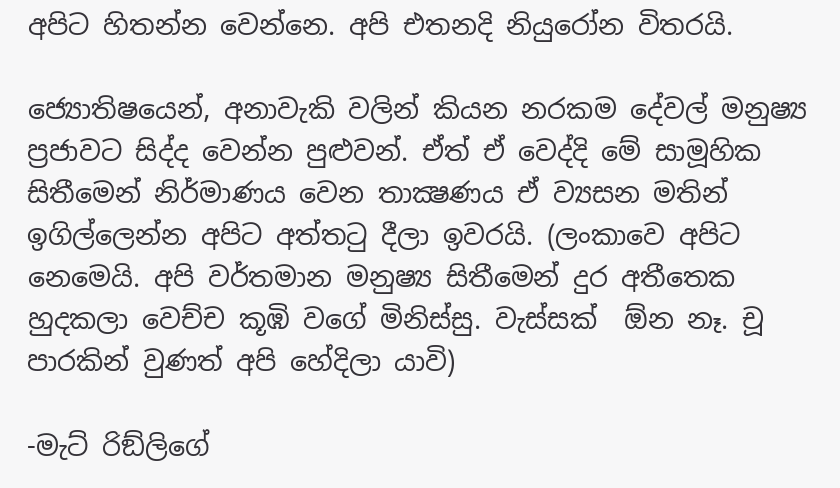අපිට හිතන්න වෙන්නෙ. අපි එතනදි නියුරෝන විතරයි.

ජ්‍යොතිෂයෙන්, අනාවැකි වලින් කියන නරකම දේවල් මනුෂ්‍ය ප්‍රජාවට සිද්ද වෙන්න පුළුවන්. ඒත් ඒ වෙද්දි මේ සාමූහික සිතීමෙන් නිර්මාණය වෙන තාක්‍ෂණය ඒ ව්‍යසන මතින් ඉගිල්ලෙන්න අපිට අත්තටු දීලා ඉවරයි. (ලංකාවෙ අපිට නෙමෙයි. අපි වර්තමාන මනුෂ්‍ය සිතීමෙන් දුර අතීතෙක හුදකලා වෙච්ච කූඹි වගේ මිනිස්සු. වැස්සක්  ඕන නෑ. චූ පාරකින් වුණත් අපි හේදිලා යාවි)

-මැට් රිඞ්ලිගේ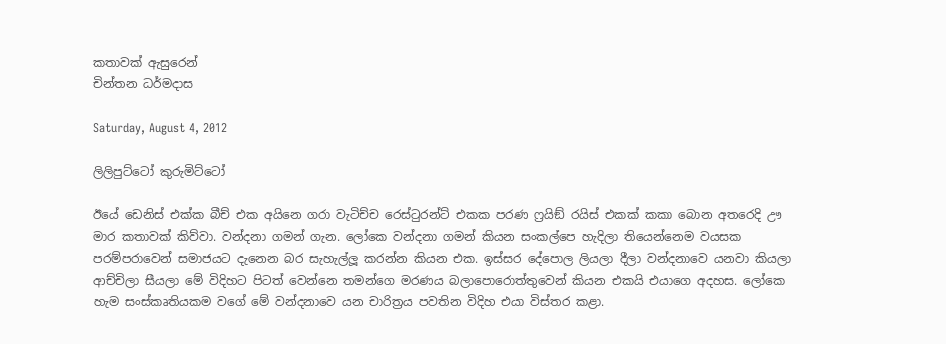කතාවක් ඇසුරෙන්
චින්තන ධර්මදාස

Saturday, August 4, 2012

ලිලිපුට්ටෝ කුරුමිට්ටෝ

ඊයේ ඩෙනිස් එක්ක බීච් එක අයිනෙ ගරා වැටිච්ච රෙස්ටුරන්ට් එකක පරණ ෆ්‍රයිඞ් රයිස් එකක් කකා බොන අතරෙදි ඌ මාර කතාවක් කිව්වා. වන්දනා ගමන් ගැන. ලෝකෙ වන්දනා ගමන් කියන සංකල්පෙ හැදිලා තියෙන්නෙම වයසක පරම්පරාවෙන් සමාජයට දැනෙන බර සැහැල්ලූ කරන්න කියන එක. ඉස්සර දේපොල ලියලා දීලා වන්දනාවෙ යනවා කියලා ආච්චිලා සීයලා මේ විදිහට පිටත් වෙන්නෙ තමන්ගෙ මරණය බලාපොරොත්තුවෙන් කියන එකයි එයාගෙ අදහස. ලෝකෙ හැම සංස්කෘතියකම වගේ මේ වන්දනාවෙ යන චාරිත්‍රය පවතින විදිහ එයා විස්තර කළා.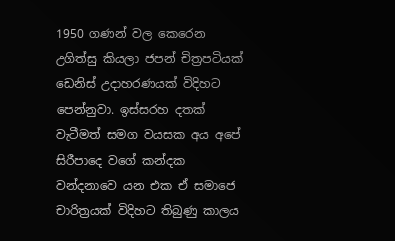1950 ගණන් වල කෙරෙන උගිත්සු කියලා ජපන් චිත්‍රපටියක් ඩෙනිස් උදාහරණයක් විදිහට පෙන්නුවා. ඉස්සරහ දතක් වැටීමත් සමග වයසක අය අපේ සිරීපාදෙ වගේ කන්දක වන්දනාවෙ යන එක ඒ සමාජෙ චාරිත්‍රයක් විදිහට තිබුණු කාලය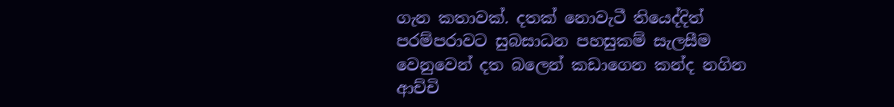ගැන කතාවක්. දතක් නොවැටී තියෙද්දිත් පරම්පරාවට සුබසාධන පහසුකම් සැලසීම වෙනුවෙන් දත බලෙන් කඩාගෙන කන්ද නගින ආච්චි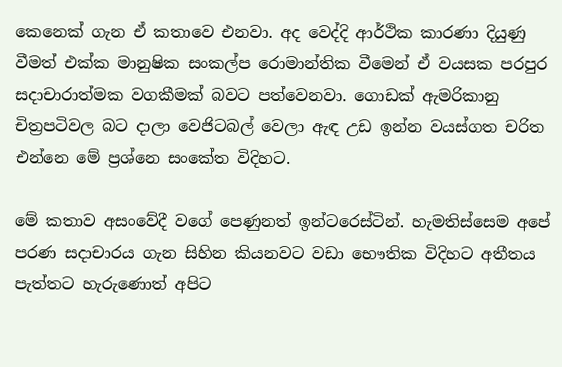කෙනෙක් ගැන ඒ කතාවෙ එනවා. අද වෙද්දි ආර්ථික කාරණා දියුණු වීමත් එක්ක මානුෂික සංකල්ප රොමාන්තික වීමෙන් ඒ වයසක පරපුර සදාචාරාත්මක වගකීමක් බවට පත්වෙනවා. ගොඩක් ඇමරිකානු චිත්‍රපටිවල බට දාලා වෙජිටබල් වෙලා ඇඳ උඩ ඉන්න වයස්ගත චරිත එන්නෙ මේ ප්‍රශ්නෙ සංකේත විදිහට.

මේ කතාව අසංවේදී වගේ පෙණුනත් ඉන්ටරෙස්ටින්. හැමතිස්සෙම අපේ පරණ සදාචාරය ගැන සිහින කියනවට වඩා භෞතික විදිහට අතීතය පැත්තට හැරුණොත් අපිට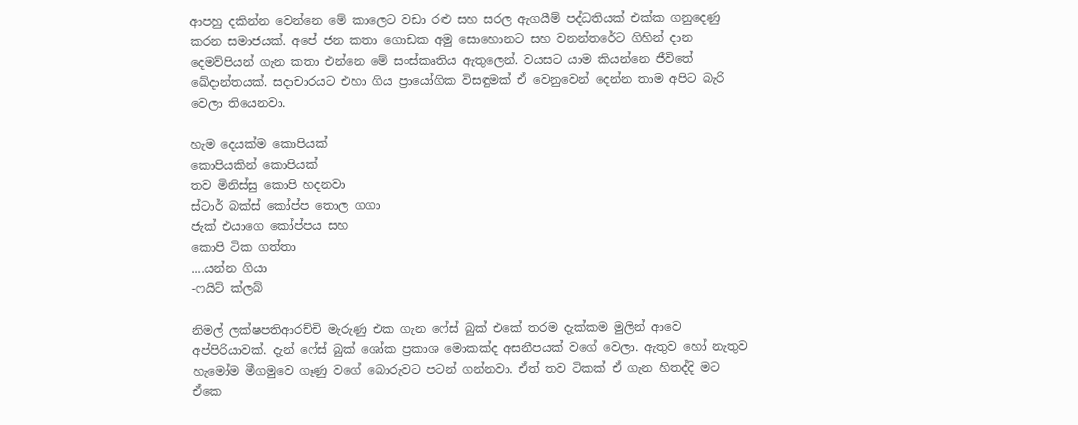ආපහු දකින්න වෙන්නෙ මේ කාලෙට වඩා රළු සහ සරල ඇගයීම් පද්ධතියක් එක්ක ගනුදෙණු කරන සමාජයක්. අපේ ජන කතා ගොඩක අමු සොහොනට සහ වනන්තරේට ගිහින් දාන දෙමව්පියන් ගැන කතා එන්නෙ මේ සංස්කෘතිය ඇතුලෙන්. වයසට යාම කියන්නෙ ජීවිතේ ඛේදාන්තයක්. සදාචාරයට එහා ගිය ප්‍රායෝගික විසඳුමක් ඒ වෙනුවෙන් දෙන්න තාම අපිට බැරි වෙලා තියෙනවා.

හැම දෙයක්ම කොපියක්
කොපියකින් කොපියක්
තව මිනිස්සු කොපි හදනවා
ස්ටාර් බක්ස් කෝප්ප තොල ගගා
ජැක් එයාගෙ කෝප්පය සහ
කොපි ටික ගත්තා
....යන්න ගියා
-ෆයිට් ක්ලබ්

නිමල් ලක්ෂපතිආරච්චි මැරුණු එක ගැන ෆේස් බුක් එකේ තරම දැක්කම මුලින් ආවෙ අප්පිරියාවක්. දැන් ෆේස් බුක් ශෝක ප්‍රකාශ මොකක්ද අසනීපයක් වගේ වෙලා. ඇතුව හෝ නැතුව හැමෝම මීගමුවෙ ගෑණු වගේ බොරුවට පටන් ගන්නවා. ඒත් තව ටිකක් ඒ ගැන හිතද්දි මට ඒකෙ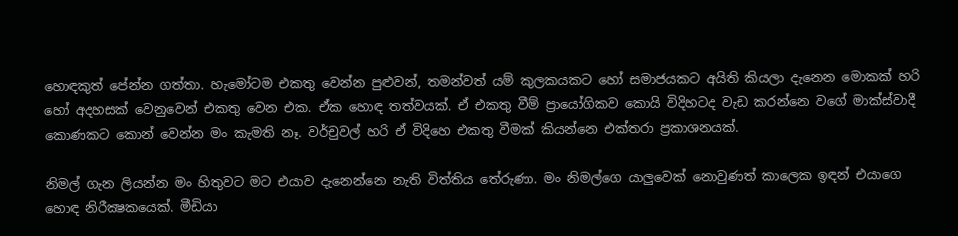හොඳකුත් පේන්න ගත්තා. හැමෝටම එකතු වෙන්න පුළුවන්, තමන්වත් යම් කුලකයකට හෝ සමාජයකට අයිති කියලා දැනෙන මොකක් හරි හෝ අදහසක් වෙනුවෙන් එකතු වෙන එක. ඒක හොඳ තත්වයක්. ඒ එකතු වීම් ප්‍රායෝගිකව කොයි විදිහටද වැඩ කරන්නෙ වගේ මාක්ස්වාදී කොණකට කොන් වෙන්න මං කැමති නෑ. වර්චුවල් හරි ඒ විදිහෙ එකතු වීමක් කියන්නෙ එක්තරා ප්‍රකාශනයක්.

නිමල් ගැන ලියන්න මං හිතුවට මට එයාව දැනෙන්නෙ නැති විත්තිය තේරුණා. මං නිමල්ගෙ යාලුවෙක් නොවුණත් කාලෙක ඉඳන් එයාගෙ හොඳ නිරීක්‍ෂකයෙක්. මීඩියා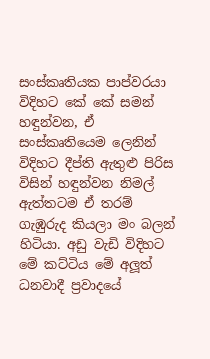සංස්කෘතියක පාප්වරයා විදිහට කේ කේ සමන් හඳුන්වන, ඒ සංස්කෘතියෙම ලෙනින් විදිහට දීප්ති ඇතුළු පිරිස විසින් හඳුන්වන නිමල් ඇත්තටම ඒ තරම් ගැඹුරුද කියලා මං බලන් හිටියා. අඩු වැඩි විදිහට මේ කට්ටිය මේ අලූත් ධනවාදී ප්‍රවාදයේ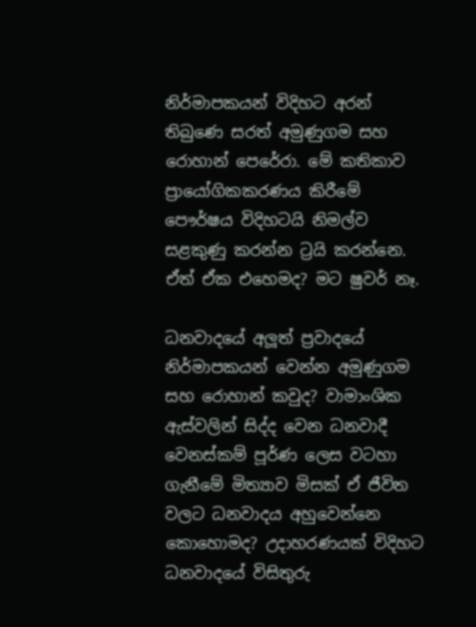නිර්මාපකයන් විදිහට අරන් තිබුණෙ සරත් අමුණුගම සහ රොහාන් පෙරේරා. මේ කතිකාව ප්‍රායෝගිකකරණය කිරීමේ පෞර්ෂය විදිහටයි නිමල්ව සළකුණු කරන්න ට්‍රයි කරන්නෙ. ඒත් ඒක එහෙමද? මට ෂුවර් නෑ.

ධනවාදයේ අලූත් ප්‍රවාදයේ නිර්මාපකයන් වෙන්න අමුණුගම සහ රොහාන් කවුද? වාමාංශික ඇස්වලින් සිද්ද වෙන ධනවාදී වෙනස්කම් පූර්ණ ලෙස වටහා ගැනීමේ මිත්‍යාව මිසක් ඒ ජීවිත වලට ධනවාදය අහුවෙන්නෙ කොහොමද? උදාහරණයක් විදිහට ධනවාදයේ විසිතුරු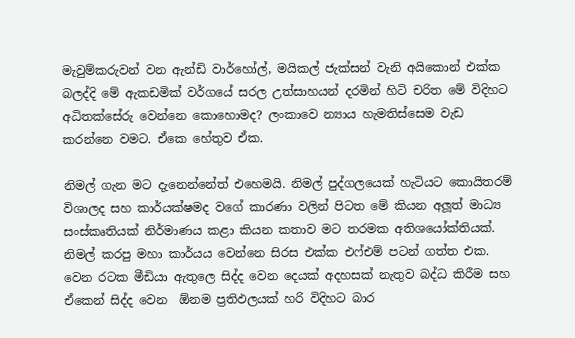මැවුම්කරුවන් වන ඇන්ඩි වාර්හෝල්, මයිකල් ජැක්සන් වැනි අයිකොන් එක්ක බලද්දි මේ ඇකඩමික් වර්ගයේ සරල උත්සාහයන් දරමින් හිටි චරිත මේ විදිහට අධිතක්සේරු වෙන්නෙ කොහොමද? ලංකාවෙ න්‍යාය හැමතිස්සෙම වැඩ කරන්නෙ වමට. ඒකෙ හේතුව ඒක.

නිමල් ගැන මට දැනෙන්නේත් එහෙමයි. නිමල් පුද්ගලයෙක් හැටියට කොයිතරම් විශාලද සහ කාර්යක්ෂමද වගේ කාරණා වලින් පිටත මේ කියන අලූත් මාධ්‍ය සංස්කෘතියක් නිර්මාණය කළා කියන කතාව මට තරමක අතිශයෝක්තියක්. නිමල් කරපු මහා කාර්යය වෙන්නෙ සිරස එක්ක එෆ්එම් පටන් ගත්ත එක. වෙන රටක මීඩියා ඇතුලෙ සිද්ද වෙන දෙයක් අදහසක් නැතුව බද්ධ කිරීම සහ ඒකෙන් සිද්ද වෙන  ඕනම ප්‍රතිඵලයක් හරි විදිහට බාර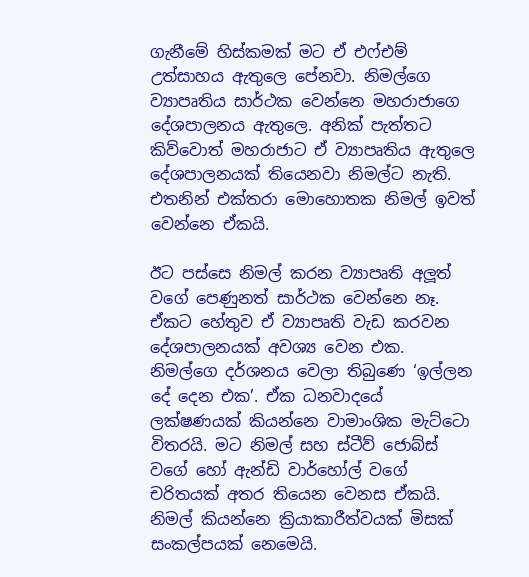ගැනීමේ හිස්කමක් මට ඒ එෆ්එම් උත්සාහය ඇතුලෙ පේනවා. නිමල්ගෙ ව්‍යාපෘතිය සාර්ථක වෙන්නෙ මහරාජාගෙ දේශපාලනය ඇතුලෙ. අනික් පැත්තට කිව්වොත් මහරාජාට ඒ ව්‍යාපෘතිය ඇතුලෙ දේශපාලනයක් තියෙනවා නිමල්ට නැති. එතනින් එක්තරා මොහොතක නිමල් ඉවත් වෙන්නෙ ඒකයි.

ඊට පස්සෙ නිමල් කරන ව්‍යාපෘති අලූත් වගේ පෙණුනත් සාර්ථක වෙන්නෙ නෑ. ඒකට හේතුව ඒ ව්‍යාපෘති වැඩ කරවන දේශපාලනයක් අවශ්‍ය වෙන එක. නිමල්ගෙ දර්ශනය වෙලා තිබුණෙ ‘ඉල්ලන දේ දෙන එක’. ඒක ධනවාදයේ ලක්ෂණයක් කියන්නෙ වාමාංශික මැට්ටො විතරයි. මට නිමල් සහ ස්ටීව් ජොබ්ස් වගේ හෝ ඇන්ඩි වාර්හෝල් වගේ චරිතයක් අතර තියෙන වෙනස ඒකයි. නිමල් කියන්නෙ ක්‍රියාකාරීත්වයක් මිසක් සංකල්පයක් නෙමෙයි.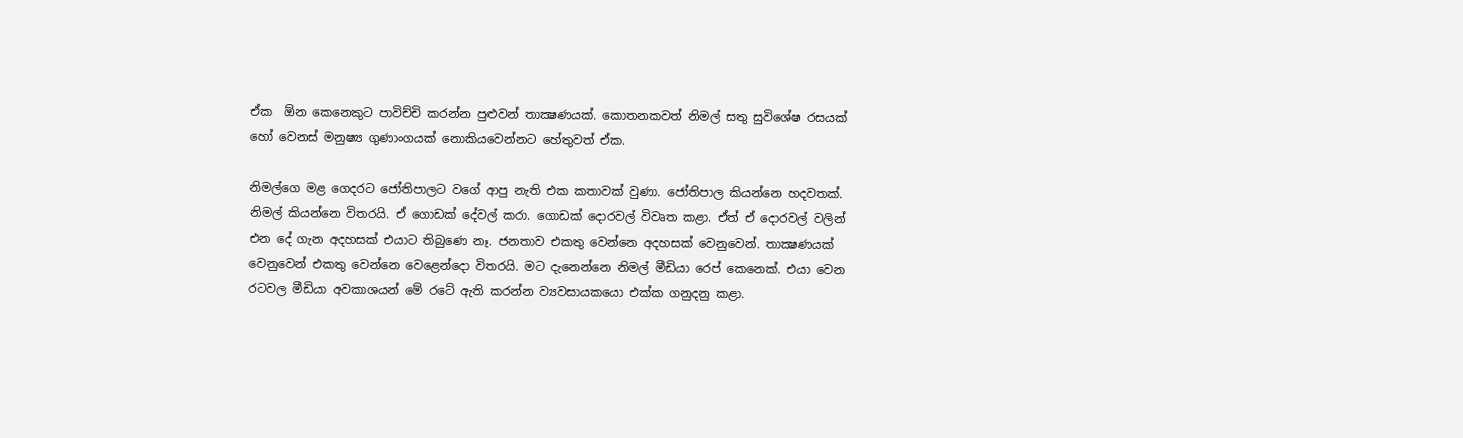ඒක  ඕන කෙනෙකුට පාවිච්චි කරන්න පුළුවන් තාක්‍ෂණයක්. කොතනකවත් නිමල් සතු සුවිශේෂ රසයක් හෝ වෙනස් මනුෂ්‍ය ගුණාංගයක් නොකියවෙන්නට හේතුවත් ඒක.

නිමල්ගෙ මළ ගෙදරට ජෝතිපාලට වගේ ආපු නැති එක කතාවක් වුණා. ජෝතිපාල කියන්නෙ හදවතක්. නිමල් කියන්නෙ විතරයි. ඒ ගොඩක් දේවල් කරා. ගොඩක් දොරවල් විවෘත කළා. ඒත් ඒ දොරවල් වලින් එන දේ ගැන අදහසක් එයාට තිබුණෙ නෑ. ජනතාව එකතු වෙන්නෙ අදහසක් වෙනුවෙන්. තාක්‍ෂණයක් වෙනුවෙන් එකතු වෙන්නෙ වෙළෙන්දො විතරයි. මට දැනෙන්නෙ නිමල් මීඩියා රෙප් කෙනෙක්. එයා වෙන රටවල මීඩියා අවකාශයන් මේ රටේ ඇති කරන්න ව්‍යවසායකයො එක්ක ගනුදනු කළා.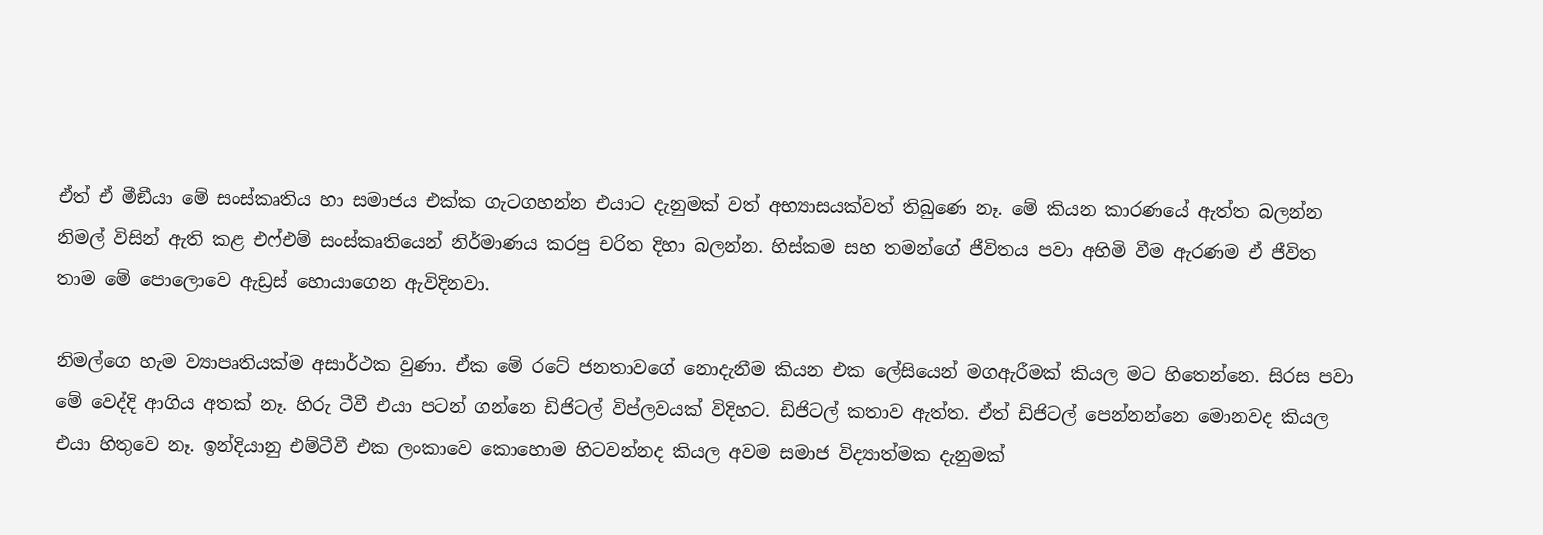ඒත් ඒ මීඞීයා මේ සංස්කෘතිය හා සමාජය එක්ක ගැටගහන්න එයාට දැනුමක් වත් අභ්‍යාසයක්වත් තිබුණෙ නෑ. මේ කියන කාරණයේ ඇත්ත බලන්න නිමල් විසින් ඇති කළ එෆ්එම් සංස්කෘතියෙන් නිර්මාණය කරපු චරිත දිහා බලන්න. හිස්කම සහ තමන්ගේ ජීවිතය පවා අහිමි වීම ඇරණම ඒ ජීවිත තාම මේ පොලොවෙ ඇඩ්‍රස් හොයාගෙන ඇවිදිනවා.

නිමල්ගෙ හැම ව්‍යාපෘතියක්ම අසාර්ථක වුණා. ඒක මේ රටේ ජනතාවගේ නොදැනීම කියන එක ලේසියෙන් මගඇරීමක් කියල මට හිතෙන්නෙ. සිරස පවා මේ වෙද්දි ආගිය අතක් නෑ. හිරු ටීවී එයා පටන් ගන්නෙ ඩිජිටල් විප්ලවයක් විදිහට. ඩිජිටල් කතාව ඇත්ත. ඒත් ඩිජිටල් පෙන්නන්නෙ මොනවද කියල එයා හිතුවෙ නෑ. ඉන්දියානු එම්ටීවී එක ලංකාවෙ කොහොම හිටවන්නද කියල අවම සමාජ විද්‍යාත්මක දැනුමක්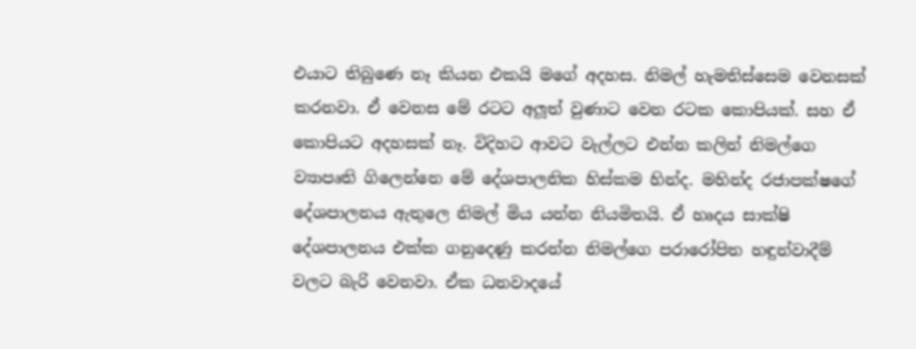එයාට තිබුණෙ නෑ කියන එකයි මගේ අදහස. නිමල් හැමතිස්සෙම වෙනසක් කරනවා. ඒ වෙනස මේ රටට අලූත් වුණාට වෙන රටක කොපියක්. සහ ඒ කොපියට අදහසක් නෑ. විදිහට ආවට වැල්ලට එන්න කලින් නිමල්ගෙ ව්‍යාපෘති ගිලෙන්නෙ මේ දේශපාලනික හිස්කම හින්ද. මහින්ද රජාපක්ෂගේ දේශපාලනය ඇතුලෙ නිමල් මිය යන්න නියමිතයි. ඒ හෘදය සාක්ෂි දේශපාලනය එක්ක ගනුදෙණු කරන්න නිමල්ගෙ පරාරෝපිත හඳුන්වාදීම් වලට බැරි වෙනවා. ඒක ධනවාදයේ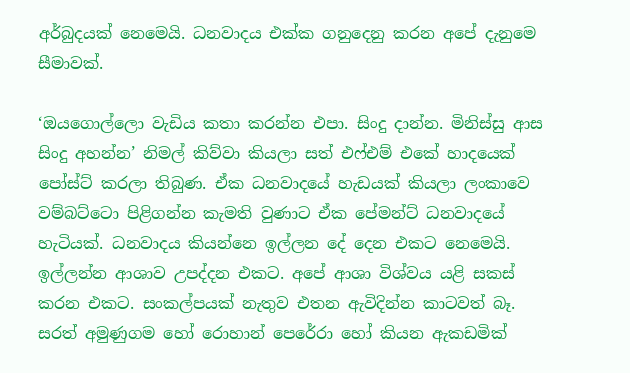අර්බුදයක් නෙමෙයි. ධනවාදය එක්ක ගනුදෙනු කරන අපේ දැනුමෙ සීමාවක්.

‘ඔයගොල්ලො වැඩිය කතා කරන්න එපා. සිංදු දාන්න. මිනිස්සු ආස සිංදු අහන්න’ නිමල් කිව්වා කියලා සත් එෆ්එම් එකේ හාදයෙක් පෝස්ට් කරලා තිබුණ. ඒක ධනවාදයේ හැඩයක් කියලා ලංකාවෙ වම්බට්ටො පිළිගන්න කැමති වුණාට ඒක පේමන්ට් ධනවාදයේ හැටියක්. ධනවාදය කියන්නෙ ඉල්ලන දේ දෙන එකට නෙමෙයි. ඉල්ලන්න ආශාව උපද්දන එකට. අපේ ආශා විශ්වය යළි සකස් කරන එකට. සංකල්පයක් නැතුව එතන ඇවිදින්න කාටවත් බෑ. සරත් අමුණුගම හෝ රොහාන් පෙරේරා හෝ කියන ඇකඩමික්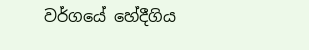වර්ගයේ හේදීගිය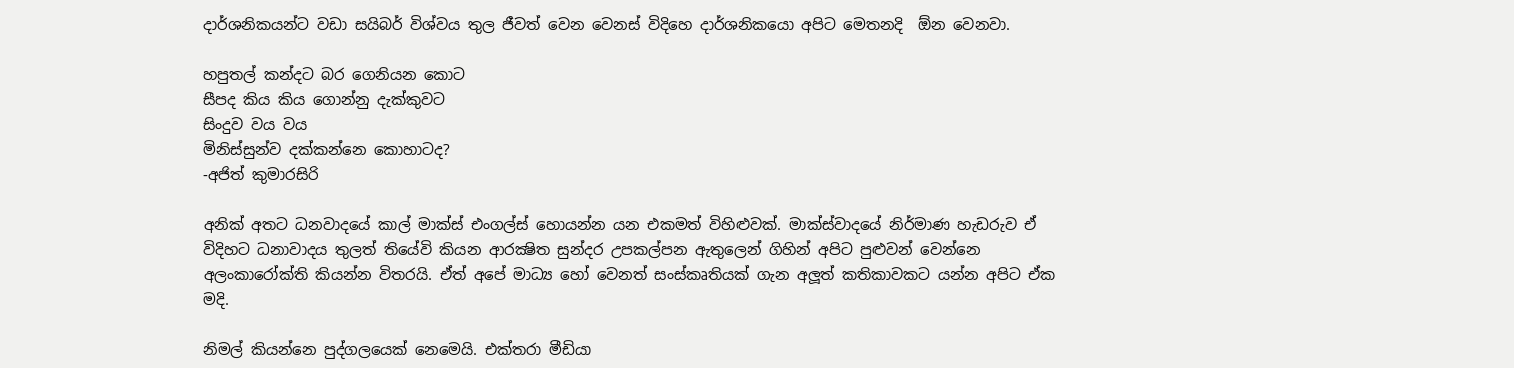දාර්ශනිකයන්ට වඩා සයිබර් විශ්වය තුල ජීවත් වෙන වෙනස් විදිහෙ දාර්ශනිකයො අපිට මෙතනදි  ඕන වෙනවා.

හපුතල් කන්දට බර ගෙනියන කොට
සීපද කිය කිය ගොන්නු දැක්කුවට
සිංදුව වය වය
මිනිස්සුන්ව දක්කන්නෙ කොහාටද?
-අජිත් කුමාරසිරි

අනික් අතට ධනවාදයේ කාල් මාක්ස් එංගල්ස් හොයන්න යන එකමත් විහිළුවක්. මාක්ස්වාදයේ නිර්මාණ හැඩරුව ඒ විදිහට ධනාවාදය තුලත් තියේවි කියන ආරක්‍ෂිත සුන්දර උපකල්පන ඇතුලෙන් ගිහින් අපිට පුළුවන් වෙන්නෙ අලංකාරෝක්ති කියන්න විතරයි. ඒත් අපේ මාධ්‍ය හෝ වෙනත් සංස්කෘතියක් ගැන අලූත් කතිකාවකට යන්න අපිට ඒක මදි.

නිමල් කියන්නෙ පුද්ගලයෙක් නෙමෙයි. එක්තරා මීඩියා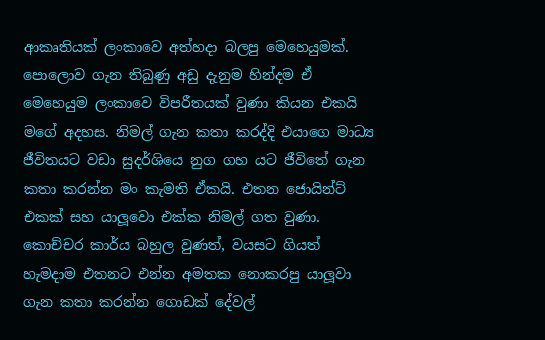ආකෘතියක් ලංකාවෙ අත්හදා බලපු මෙහෙයුමක්. පොලොව ගැන තිබුණු අඩු දැනුම හින්දම ඒ මෙහෙයුම ලංකාවෙ විපරීතයක් වුණා කියන එකයි මගේ අදහස. නිමල් ගැන කතා කරද්දි එයාගෙ මාධ්‍ය ජීවිතයට වඩා සුදර්ශියෙ නුග ගහ යට ජීවිතේ ගැන කතා කරන්න මං කැමති ඒකයි. එතන ජොයින්ට් එකක් සහ යාලූවො එක්ක නිමල් ගත වුණා. කොච්චර කාර්ය බහුල වුණත්, වයසට ගියත් හැමදාම එතනට එන්න අමතක නොකරපු යාලූවා ගැන කතා කරන්න ගොඩක් දේවල්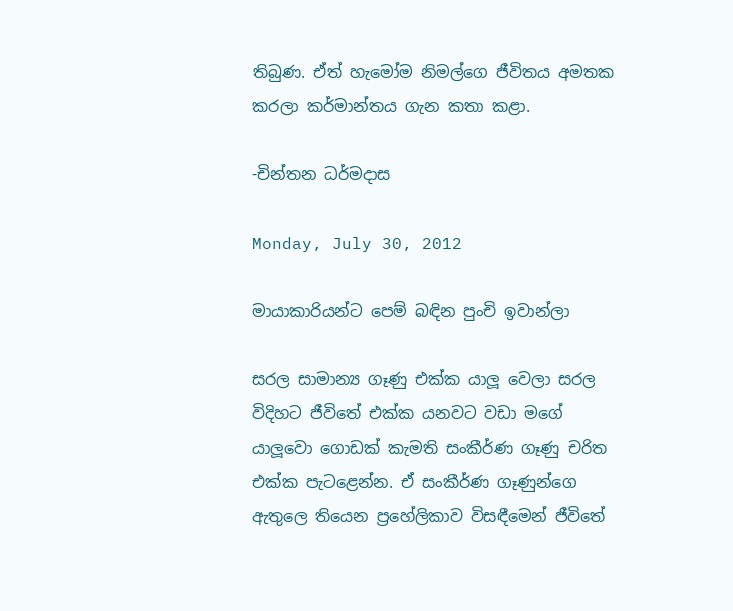තිබුණ. ඒත් හැමෝම නිමල්ගෙ ජීවිතය අමතක කරලා කර්මාන්තය ගැන කතා කළා.

-චින්තන ධර්මදාස

Monday, July 30, 2012

මායාකාරියන්ට පෙම් බඳින පුංචි ඉවාන්ලා

සරල සාමාන්‍ය ගෑණු එක්ක යාලූ වෙලා සරල විදිහට ජීවිතේ එක්ක යනවට වඩා මගේ යාලූවො ගොඩක් කැමති සංකීර්ණ ගෑණු චරිත එක්ක පැටළෙන්න. ඒ සංකීර්ණ ගෑණුන්ගෙ ඇතුලෙ තියෙන ප්‍රහේලිකාව විසඳීමෙන් ජීවිතේ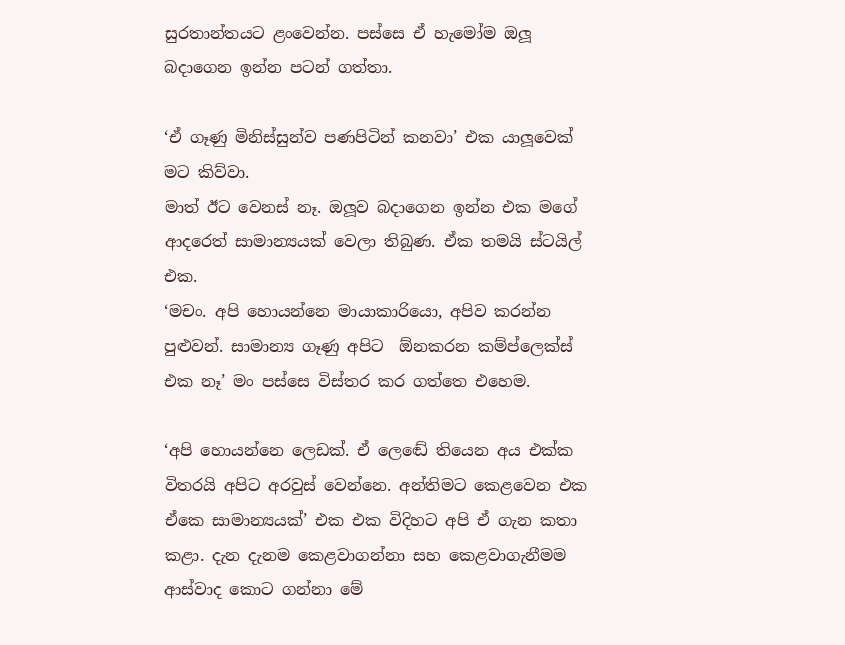සුරතාන්තයට ළංවෙන්න. පස්සෙ ඒ හැමෝම ඔලූ බදාගෙන ඉන්න පටන් ගත්තා.

‘ඒ ගෑණු මිනිස්සුන්ව පණපිටින් කනවා’ එක යාලූවෙක් මට කිව්වා.
මාත් ඊට වෙනස් නෑ. ඔලූව බදාගෙන ඉන්න එක මගේ ආදරෙත් සාමාන්‍යයක් වෙලා තිබුණ. ඒක තමයි ස්ටයිල් එක.
‘මචං. අපි හොයන්නෙ මායාකාරියො, අපිව කරන්න පුළුවන්. සාමාන්‍ය ගෑණු අපිට  ඕනකරන කම්ප්ලෙක්ස් එක නෑ’ මං පස්සෙ විස්තර කර ගත්තෙ එහෙම.

‘අපි හොයන්නෙ ලෙඩක්. ඒ ලෙඬේ තියෙන අය එක්ක විතරයි අපිට අරවුස් වෙන්නෙ. අන්තිමට කෙළවෙන එක ඒකෙ සාමාන්‍යයක්’ එක එක විදිහට අපි ඒ ගැන කතා කළා. දැන දැනම කෙළවාගන්නා සහ කෙළවාගැනීමම ආස්වාද කොට ගන්නා මේ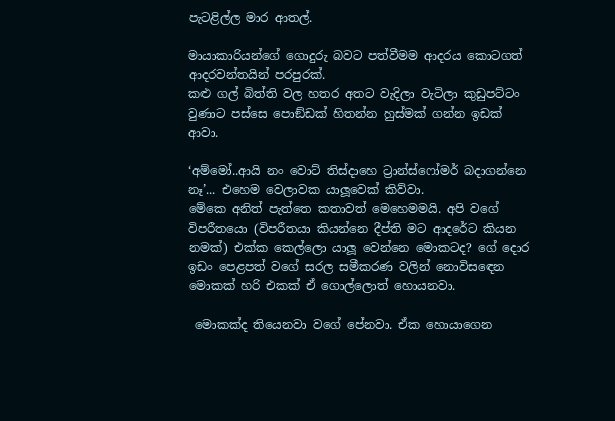පැටළිල්ල මාර ආතල්.

මායාකාරියන්ගේ ගොදුරු බවට පත්වීමම ආදරය කොටගත් ආදරවන්තයින් පරපුරක්.
කළු ගල් බිත්ති වල හතර අතට වැදිලා වැටිලා කුඩුපට්ටං වුණාට පස්සෙ පොඞ්ඩක් හිතන්න හුස්මක් ගන්න ඉඩක් ආවා.

‘අම්මෝ..ආයි නං වොට් තිස්දාහෙ ට්‍රාන්ස්ෆෝමර් බදාගන්නෙ නෑ’... එහෙම වෙලාවක යාලූවෙක් කිව්වා.
මේකෙ අනිත් පැත්තෙ කතාවත් මෙහෙමමයි. අපි වගේ විපරීතයො (විපරීතයා කියන්නෙ දීප්ති මට ආදරේට කියන නමක්) එක්ක කෙල්ලො යාලූ වෙන්නෙ මොකටද? ගේ දොර ඉඩං පෙළපත් වගේ සරල සමීකරණ වලින් නොවිසඳෙන මොකක් හරි එකක් ඒ ගොල්ලොත් හොයනවා.

 මොකක්ද තියෙනවා වගේ පේනවා. ඒක හොයාගෙන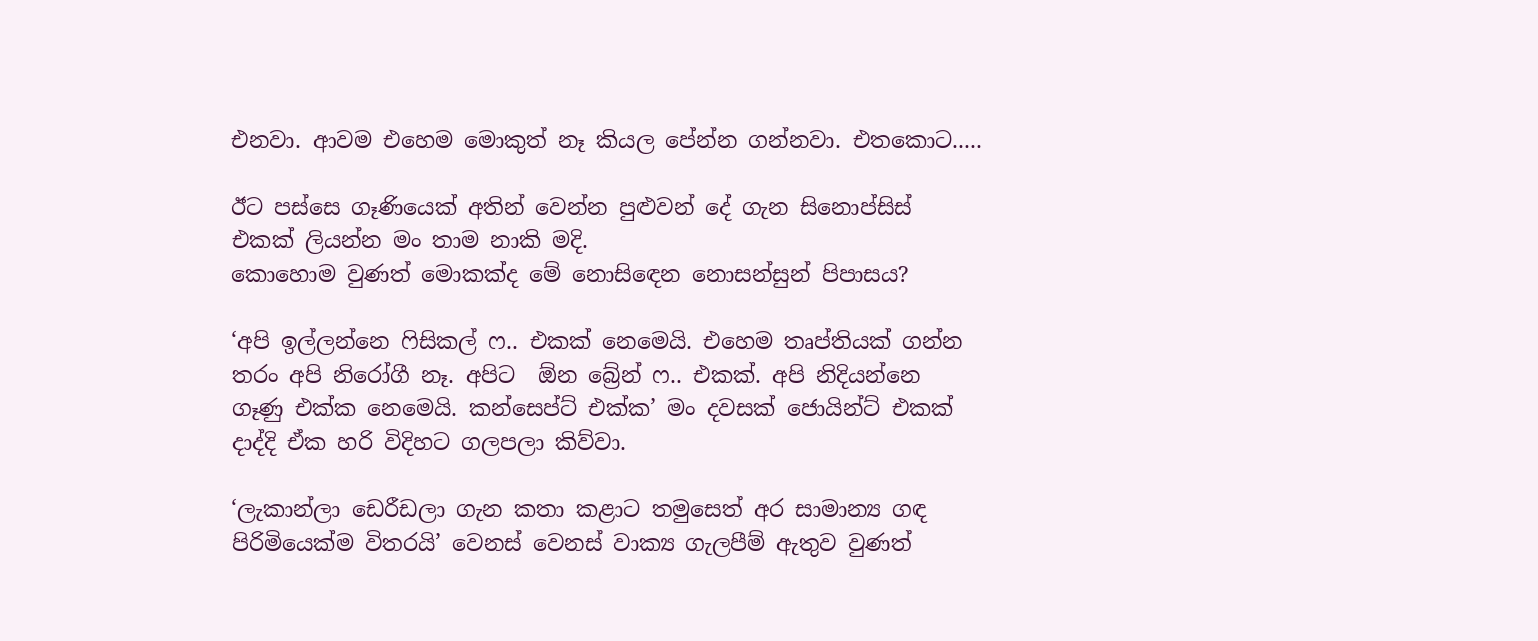එනවා. ආවම එහෙම මොකුත් නෑ කියල පේන්න ගන්නවා. එතකොට.....

ඊට පස්සෙ ගෑණියෙක් අතින් වෙන්න පුළුවන් දේ ගැන සිනොප්සිස් එකක් ලියන්න මං තාම නාකි මදි.
කොහොම වුණත් මොකක්ද මේ නොසිඳෙන නොසන්සුන් පිපාසය?

‘අපි ඉල්ලන්නෙ ෆිසිකල් ෆ.. එකක් නෙමෙයි. එහෙම තෘප්තියක් ගන්න තරං අපි නිරෝගී නෑ. අපිට  ඕන බ්‍රේන් ෆ.. එකක්. අපි නිදියන්නෙ ගෑණු එක්ක නෙමෙයි. කන්සෙප්ට් එක්ක’ මං දවසක් ජොයින්ට් එකක් දාද්දි ඒක හරි විදිහට ගලපලා කිව්වා.

‘ලැකාන්ලා ඩෙරීඩලා ගැන කතා කළාට තමුසෙත් අර සාමාන්‍ය ගඳ පිරිමියෙක්ම විතරයි’ වෙනස් වෙනස් වාක්‍ය ගැලපීම් ඇතුව වුණත්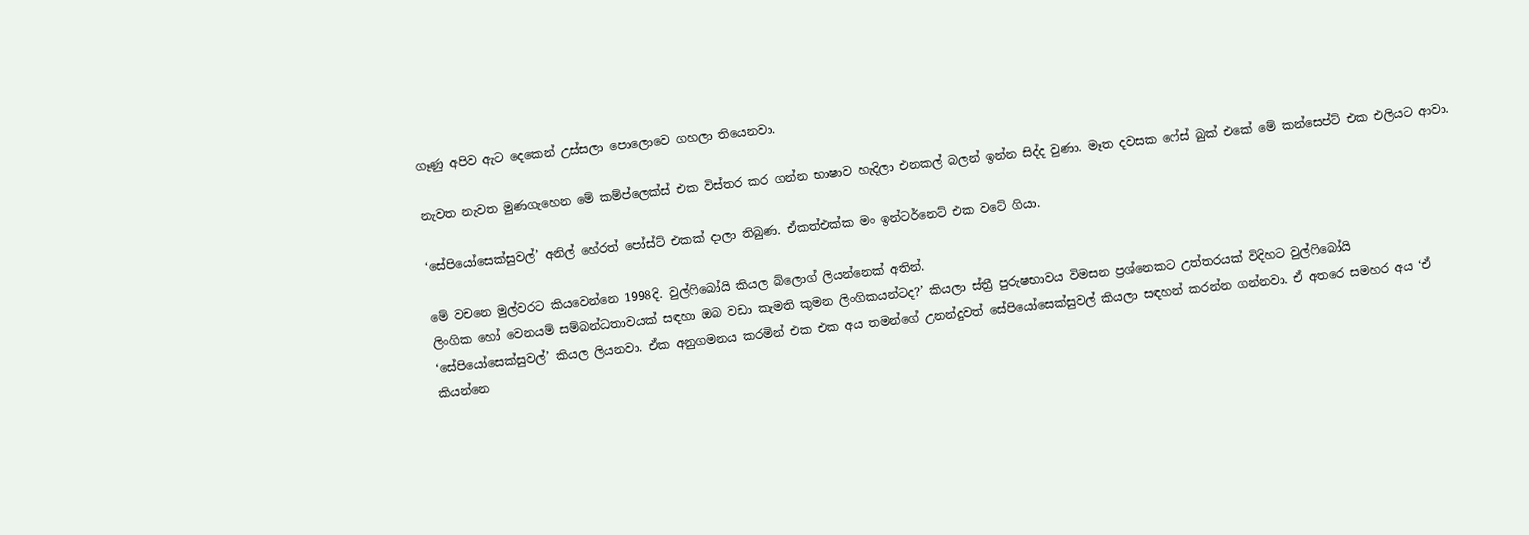ගෑණු අපිව ඇට දෙකෙන් උස්සලා පොලොවෙ ගහලා තියෙනවා.

නැවත නැවත මුණගැහෙන මේ කම්ප්ලෙක්ස් එක විස්තර කර ගන්න භාෂාව හැදිලා එනකල් බලන් ඉන්න සිද්ද වුණා. මෑත දවසක ෆේස් බුක් එකේ මේ කන්සෙප්ට් එක එලියට ආවා.

‘සේපියෝසෙක්සුවල්’ අනිල් හේරත් පෝස්ට් එකක් දාලා තිබුණ. ඒකත්එක්ක මං ඉන්ටර්නෙට් එක වටේ ගියා.

මේ වචනෙ මුල්වරට කියවෙන්නෙ 1998දි. වුල්ෆිබෝයි කියල බ්ලොග් ලියන්නෙක් අතින්.
ලිංගික හෝ වෙනයම් සම්බන්ධතාවයක් සඳහා ඔබ වඩා කැමති කුමන ලිංගිකයන්ටද?’ කියලා ස්ත්‍රී පුරුෂභාවය විමසන ප්‍රශ්නෙකට උත්තරයක් විදිහට වුල්ෆිබෝයි ‘සේපියෝසෙක්සුවල්’ කියල ලියනවා. ඒක අනුගමනය කරමින් එක එක අය තමන්ගේ උනන්දුවත් සේපියෝසෙක්සුවල් කියලා සඳහන් කරන්න ගන්නවා. ඒ අතරෙ සමහර අය ‘ඒ කියන්නෙ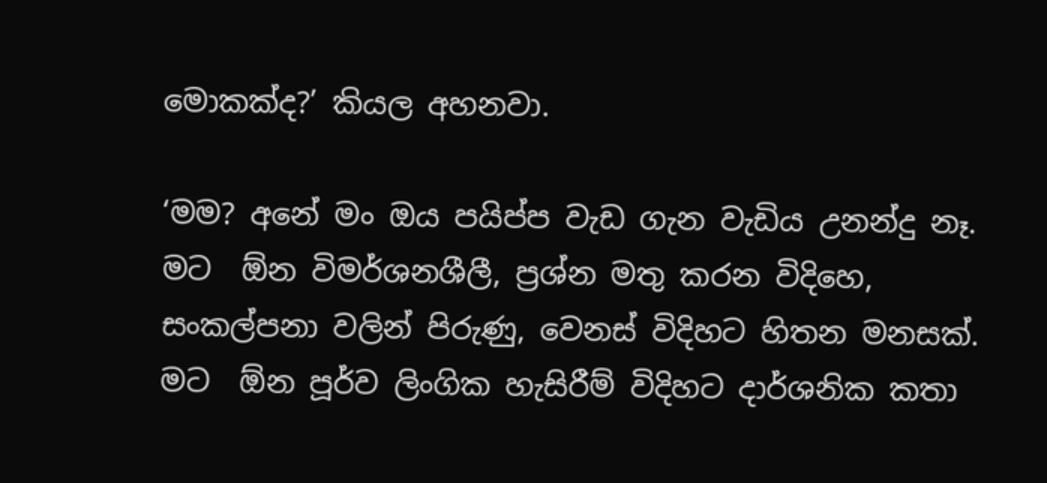මොකක්ද?’ කියල අහනවා.

‘මම? අනේ මං ඔය පයිප්ප වැඩ ගැන වැඩිය උනන්දු නෑ. මට  ඕන විමර්ශනශීලී, ප්‍රශ්න මතු කරන විදිහෙ, සංකල්පනා වලින් පිරුණු, වෙනස් විදිහට හිතන මනසක්. මට  ඕන පූර්ව ලිංගික හැසිරීම් විදිහට දාර්ශනික කතා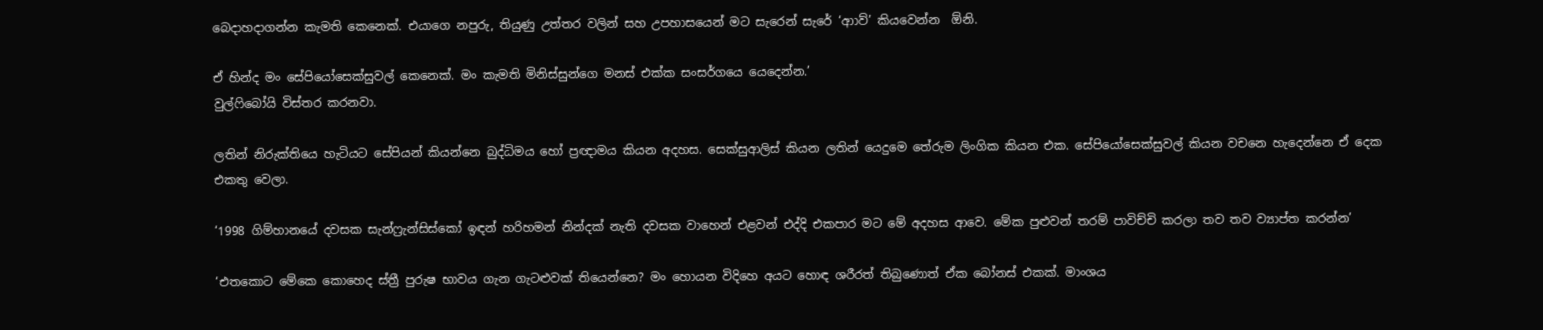බෙදාහදාගන්න කැමති කෙනෙක්. එයාගෙ නපුරු, තියුණු උත්තර වලින් සහ උපහාසයෙන් මට සැරෙන් සැරේ ‘ආාව්’ කියවෙන්න  ඕනි.

ඒ හින්ද මං සේපියෝසෙක්සුවල් කෙනෙක්. මං කැමති මිනිස්සුන්ගෙ මනස් එක්ක සංසර්ගයෙ යෙදෙන්න.’
වුල්ෆිබෝයි විස්තර කරනවා.

ලතින් නිරුක්තියෙ හැටියට සේපියන් කියන්නෙ බුද්ධිමය හෝ ප්‍රඥාමය කියන අදහස. සෙක්සුආලිස් කියන ලතින් යෙදුමෙ තේරුම ලිංගික කියන එක. සේපියෝසෙක්සුවල් කියන වචනෙ හැදෙන්නෙ ඒ දෙක එකතු වෙලා.

‘1998 ගිම්හානයේ දවසක සැන්ෆ්‍රැන්සිස්කෝ ඉඳන් හරිහමන් නින්දක් නැති දවසක වාහෙන් එළවන් එද්දි එකපාර මට මේ අදහස ආවෙ. මේක පුළුවන් තරම් පාවිච්චි කරලා තව තව ව්‍යාප්ත කරන්න’

‘එතකොට මේකෙ කොහෙද ස්ත්‍රී පුරුෂ භාවය ගැන ගැටළුවක් තියෙන්නෙ? මං හොයන විදිහෙ අයට හොඳ ශරීරත් තිබුණොත් ඒක බෝනස් එකක්. මාංශය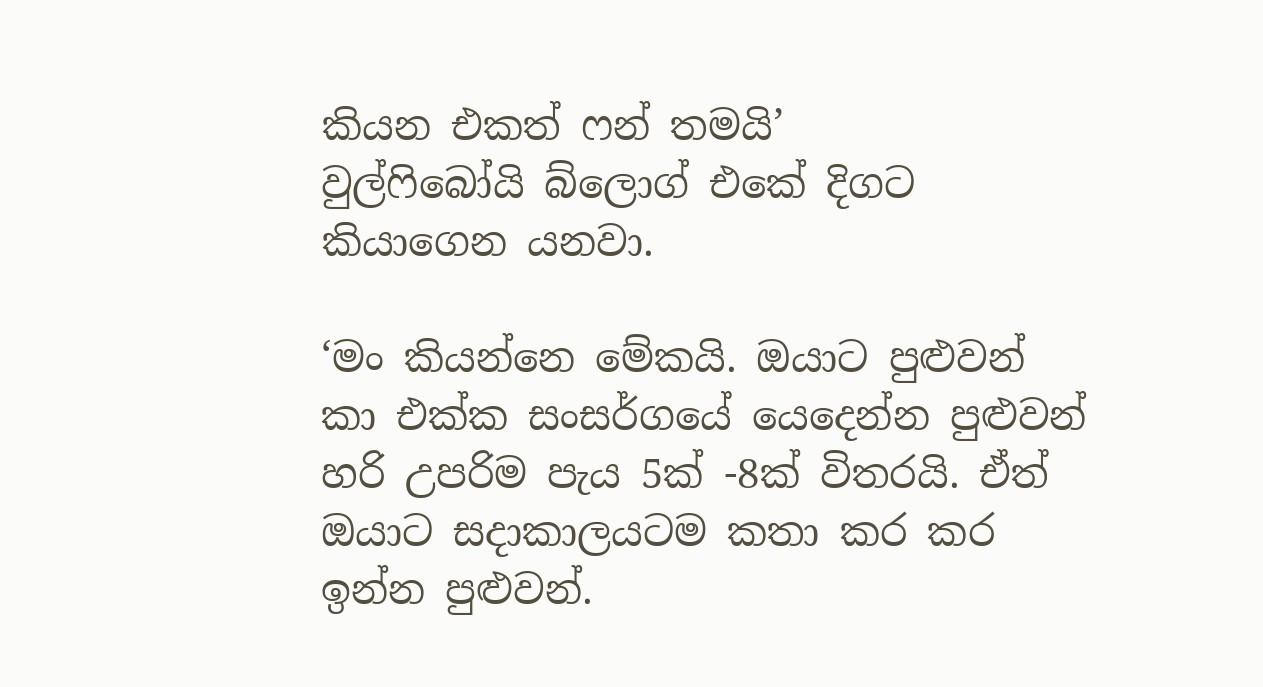කියන එකත් ෆන් තමයි’
වුල්ෆිබෝයි බ්ලොග් එකේ දිගට කියාගෙන යනවා.

‘මං කියන්නෙ මේකයි. ඔයාට පුළුවන් කා එක්ක සංසර්ගයේ යෙදෙන්න පුළුවන් හරි උපරිම පැය 5ක් -8ක් විතරයි. ඒත් ඔයාට සදාකාලයටම කතා කර කර ඉන්න පුළුවන්.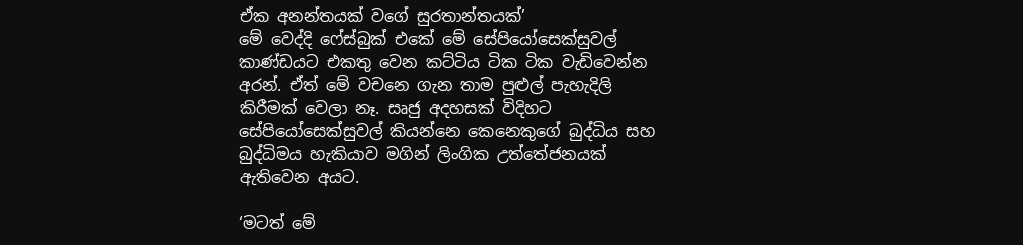ඒක අනන්තයක් වගේ සුරතාන්තයක්’
මේ වෙද්දි ෆේස්බුක් එකේ මේ සේපියෝසෙක්සුවල් කාණ්ඩයට එකතු වෙන කට්ටිය ටික ටික වැඩිවෙන්න අරන්. ඒත් මේ වචනෙ ගැන තාම පුළුල් පැහැදිලි කිරීමක් වෙලා නෑ. සෘජු අදහසක් විදිහට සේපියෝසෙක්සුවල් කියන්නෙ කෙනෙකුගේ බුද්ධිය සහ බුද්ධිමය හැකියාව මගින් ලිංගික උත්තේජනයක් ඇතිවෙන අයට.

‘මටත් මේ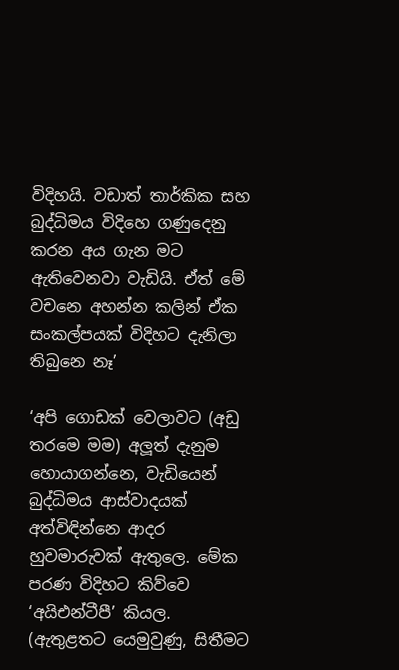විදිහයි. වඩාත් තාර්කික සහ බුද්ධිමය විදිහෙ ගණුදෙනු කරන අය ගැන මට ඇතිවෙනවා වැඩියි. ඒත් මේ වචනෙ අහන්න කලින් ඒක සංකල්පයක් විදිහට දැනිලා තිබුනෙ නෑ’

‘අපි ගොඩක් වෙලාවට (අඩු තරමෙ මම) අලූත් දැනුම හොයාගන්නෙ, වැඩියෙන් බුද්ධිමය ආස්වාදයක්  අත්විඳින්නෙ ආදර හුවමාරුවක් ඇතුලෙ. මේක පරණ විදිහට කිව්වෙ ‘අයිඑන්ටීපී’ කියල. (ඇතුළතට යෙමුවුණු, සිතීමට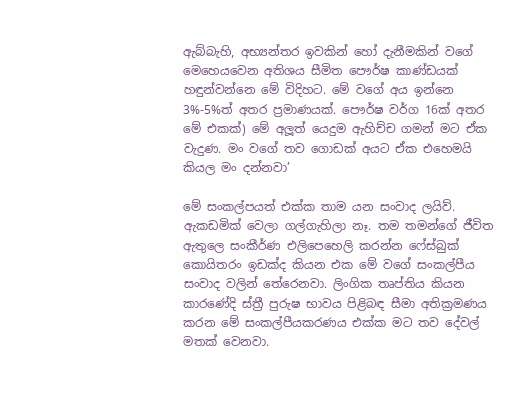ඇබ්බැහි, අභ්‍යන්තර ඉවකින් හෝ දැනීමකින් වගේ මෙහෙයවෙන අතිශය සීමිත පෞර්ෂ කාණ්ඩයක් හඳුන්වන්නෙ මේ විදිහට. මේ වගේ අය ඉන්නෙ 3%-5%ත් අතර ප්‍රමාණයක්. පෞර්ෂ වර්ග 16ක් අතර මේ එකක්) මේ අලූත් යෙදුම ඇහිච්ච ගමන් මට ඒක වැදුණ. මං වගේ තව ගොඩක් අයට ඒක එහෙමයි කියල මං දන්නවා’

මේ සංකල්පයත් එක්ක තාම යන සංවාද ලයිව්. ඇකඩමික් වෙලා ගල්ගැහිලා නෑ. තම තමන්ගේ ජීවිත ඇතුලෙ සංකීර්ණ එලිපෙහෙලි කරන්න ෆේස්බුක් කොයිතරං ඉඩක්ද කියන එක මේ වගේ සංකල්පීය සංවාද වලින් තේරෙනවා. ලිංගික තෘප්තිය කියන කාරණේදි ස්ත්‍රී පුරුෂ භාවය පිළිබඳ සීමා අතික්‍රමණය කරන මේ සංකල්පීයකරණය එක්ක මට තව දේවල් මතක් වෙනවා.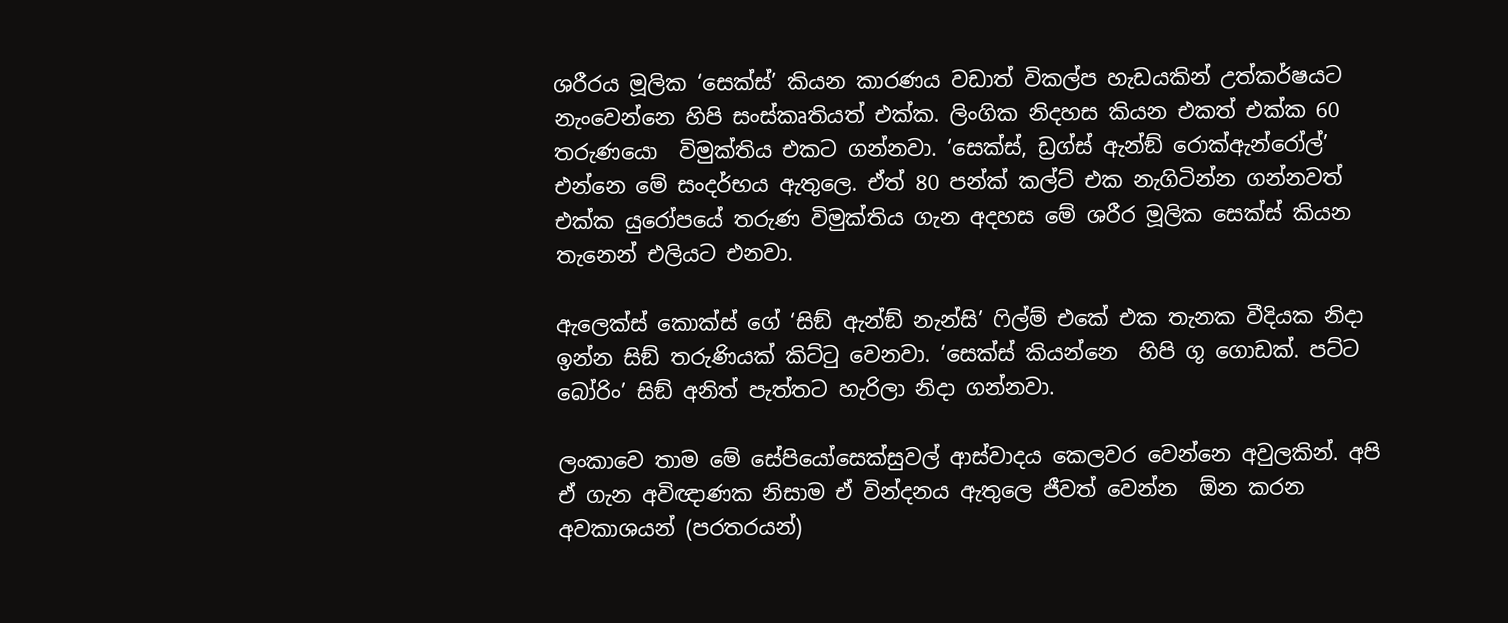ශරීරය මූලික ‘සෙක්ස්’ කියන කාරණය වඩාත් විකල්ප හැඩයකින් උත්කර්ෂයට නැංවෙන්නෙ හිපි සංස්කෘතියත් එක්ක. ලිංගික නිදහස කියන එකත් එක්ක 60 තරුණයො  විමුක්තිය එකට ගන්නවා. ‘සෙක්ස්, ඩ්‍රග්ස් ඇන්ඞ් රොක්ඇන්රෝල්’ එන්නෙ මේ සංදර්භය ඇතුලෙ. ඒත් 80 පන්ක් කල්ට් එක නැගිටින්න ගන්නවත් එක්ක යුරෝපයේ තරුණ විමුක්තිය ගැන අදහස මේ ශරීර මූලික සෙක්ස් කියන තැනෙන් එලියට එනවා.

ඇලෙක්ස් කොක්ස් ගේ ‘සිඞ් ඇන්ඞ් නැන්සි’ ෆිල්ම් එකේ එක තැනක වීදියක නිදා ඉන්න සිඞ් තරුණියක් කිට්ටු වෙනවා. ‘සෙක්ස් කියන්නෙ  හිපි ගූ ගොඩක්. පට්ට බෝරිං’ සිඞ් අනිත් පැත්තට හැරිලා නිදා ගන්නවා.

ලංකාවෙ තාම මේ සේපියෝසෙක්සුවල් ආස්වාදය කෙලවර වෙන්නෙ අවුලකින්. අපි ඒ ගැන අවිඥාණක නිසාම ඒ වින්දනය ඇතුලෙ ජීවත් වෙන්න  ඕන කරන අවකාශයන් (පරතරයන්)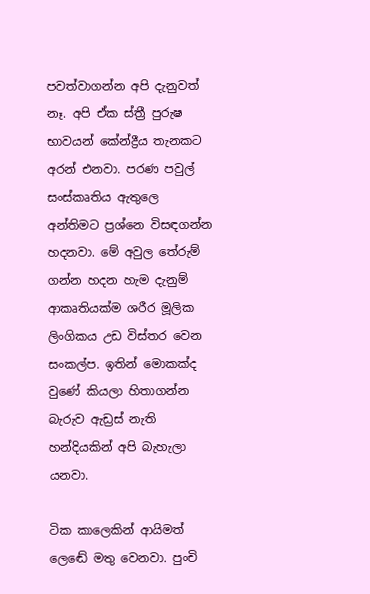පවත්වාගන්න අපි දැනුවත් නෑ. අපි ඒක ස්ත්‍රී පුරුෂ භාවයන් කේන්ද්‍රීය තැනකට අරන් එනවා. පරණ පවුල් සංස්කෘතිය ඇතුලෙ අන්තිමට ප්‍රශ්නෙ විසඳගන්න හදනවා. මේ අවුල තේරුම් ගන්න හදන හැම දැනුම් ආකෘතියක්ම ශරීර මූලික ලිංගිකය උඩ විස්තර වෙන සංකල්ප. ඉතින් මොකක්ද වුණේ කියලා හිතාගන්න බැරුව ඇඩ්‍රස් නැති හන්දියකින් අපි බැහැලා යනවා.

ටික කාලෙකින් ආයිමත් ලෙඬේ මතු වෙනවා. පුංචි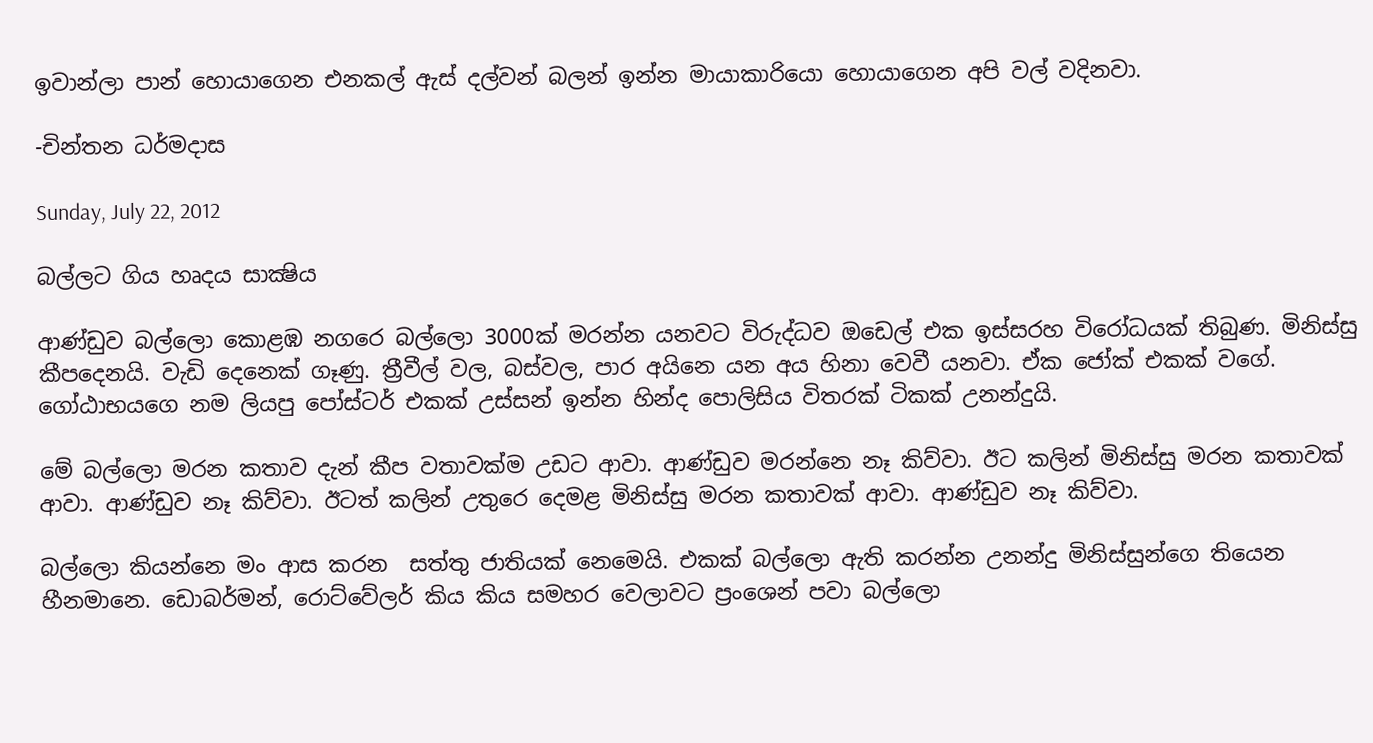ඉවාන්ලා පාන් හොයාගෙන එනකල් ඇස් දල්වන් බලන් ඉන්න මායාකාරියො හොයාගෙන අපි වල් වදිනවා.

-චින්තන ධර්මදාස

Sunday, July 22, 2012

බල්ලට ගිය හෘදය සාක්‍ෂිය

ආණ්ඩුව බල්ලො කොළඹ නගරෙ බල්ලො 3000ක් මරන්න යනවට විරුද්ධව ඔඩෙල් එක ඉස්සරහ විරෝධයක් තිබුණ. මිනිස්සු කීපදෙනයි. වැඩි දෙනෙක් ගෑණු. ත්‍රීවීල් වල, බස්වල, පාර අයිනෙ යන අය හිනා වෙවී යනවා. ඒක ජෝක් එකක් වගේ. ගෝඨාභයගෙ නම ලියපු පෝස්ටර් එකක් උස්සන් ඉන්න හින්ද පොලිසිය විතරක් ටිකක් උනන්දුයි.

මේ බල්ලො මරන කතාව දැන් කීප වතාවක්ම උඩට ආවා. ආණ්ඩුව මරන්නෙ නෑ කිව්වා. ඊට කලින් මිනිස්සු මරන කතාවක් ආවා. ආණ්ඩුව නෑ කිව්වා. ඊටත් කලින් උතුරෙ දෙමළ මිනිස්සු මරන කතාවක් ආවා. ආණ්ඩුව නෑ කිව්වා.

බල්ලො කියන්නෙ මං ආස කරන  සත්තු ජාතියක් නෙමෙයි. එකක් බල්ලො ඇති කරන්න උනන්දු මිනිස්සුන්ගෙ තියෙන හීනමානෙ. ඩොබර්මන්, රොට්වේලර් කිය කිය සමහර වෙලාවට ප්‍රංශෙන් පවා බල්ලො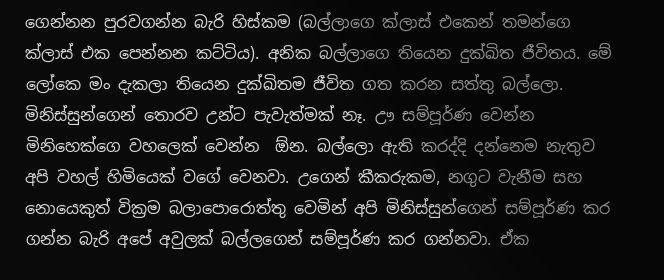ගෙන්නන පුරවගන්න බැරි හිස්කම (බල්ලාගෙ ක්ලාස් එකෙන් තමන්ගෙ ක්ලාස් එක පෙන්නන කට්ටිය). අනික බල්ලාගෙ තියෙන දුක්ඛිත ජීවිතය. මේ ලෝකෙ මං දැකලා තියෙන දුක්ඛිතම ජීවිත ගත කරන සත්තු බල්ලො. මිනිස්සුන්ගෙන් තොරව උන්ට පැවැත්මක් නෑ. ඌ සම්පූර්ණ වෙන්න මිනිහෙක්ගෙ වහලෙක් වෙන්න  ඕන. බල්ලො ඇති කරද්දි දන්නෙම නැතුව අපි වහල් හිමියෙක් වගේ වෙනවා. උගෙන් කීකරුකම, නගුට වැනීම සහ නොයෙකුත් වික්‍රම බලාපොරොත්තු වෙමින් අපි මිනිස්සුන්ගෙන් සම්පූර්ණ කර ගන්න බැරි අපේ අවුලක් බල්ලගෙන් සම්පූර්ණ කර ගන්නවා. ඒක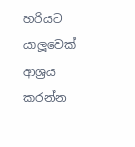හරියට යාලූවෙක් ආශ්‍රය කරන්න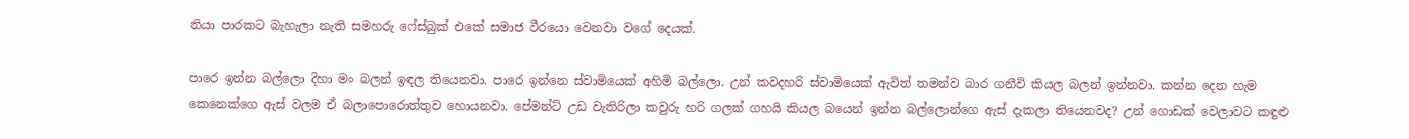තියා පාරකට බැහැලා නැති සමහරු ෆේස්බුක් එකේ සමාජ වීරයො වෙනවා වගේ දෙයක්.

පාරෙ ඉන්න බල්ලො දිහා මං බලන් ඉඳල තියෙනවා. පාරෙ ඉන්නෙ ස්වාමියෙක් අහිමි බල්ලො. උන් කවදහරි ස්වාමියෙක් ඇවිත් තමන්ව බාර ගනීවි කියල බලන් ඉන්නවා. කන්න දෙන හැම කෙනෙක්ගෙ ඇස් වලම ඒ බලාපොරොත්තුව හොයනවා. පේමන්ට් උඩ වැතිරිලා කවුරු හරි ගලක් ගහයි කියල බයෙන් ඉන්න බල්ලොන්ගෙ ඇස් දැකලා තියෙනවද? උන් ගොඩක් වෙලාවට කඳුළු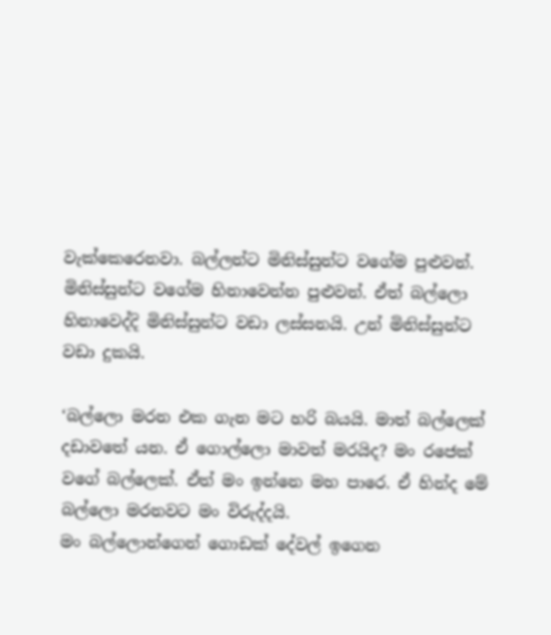වැක්කෙරෙනවා. බල්ලන්ට මිනිස්සුන්ට වගේම පුළුවන්. මිනිස්සුන්ට වගේම හිනාවෙන්න පුළුවන්. ඒත් බල්ලො හිනාවෙද්දි මිනිස්සුන්ට වඩා ලස්සනයි. උන් මිනිස්සුන්ට වඩා දුකයි.

‘බල්ලො මරන එක ගැන මට හරි බයයි. මාත් බල්ලෙක් දඩාවතේ යන. ඒ ගොල්ලො මාවත් මරයිද? මං රජෙක් වගේ බල්ලෙක්. ඒත් මං ඉන්නෙ මහ පාරෙ. ඒ හින්ද මේ බල්ලො මරනවට මං විරුද්දයි.
මං බල්ලොන්ගෙන් ගොඩක් දේවල් ඉගෙන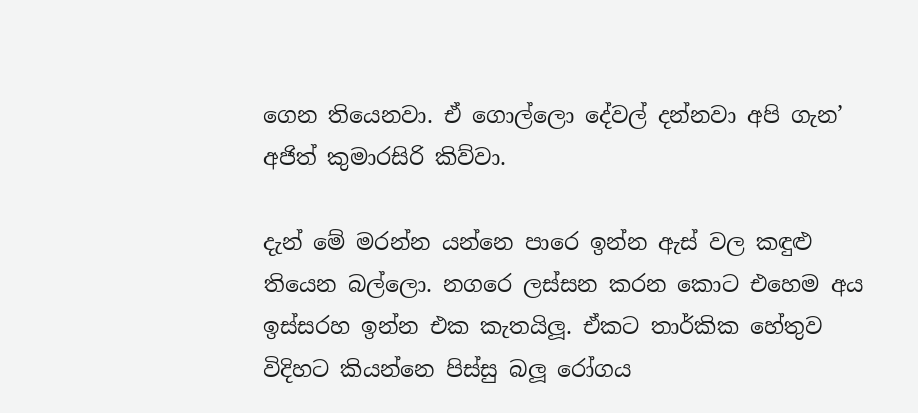ගෙන තියෙනවා. ඒ ගොල්ලො දේවල් දන්නවා අපි ගැන’ අජිත් කුමාරසිරි කිව්වා.

දැන් මේ මරන්න යන්නෙ පාරෙ ඉන්න ඇස් වල කඳුළු තියෙන බල්ලො. නගරෙ ලස්සන කරන කොට එහෙම අය ඉස්සරහ ඉන්න එක කැතයිලූ. ඒකට තාර්කික හේතුව විදිහට කියන්නෙ පිස්සු බලූ රෝගය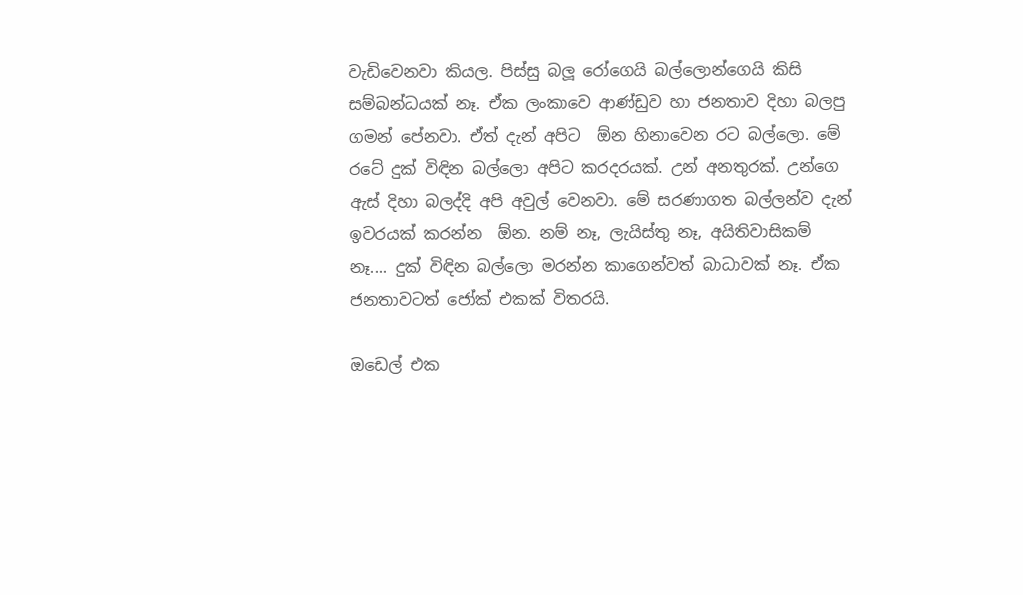වැඩිවෙනවා කියල. පිස්සු බලූ රෝගෙයි බල්ලොන්ගෙයි කිසි සම්බන්ධයක් නෑ. ඒක ලංකාවෙ ආණ්ඩුව හා ජනතාව දිහා බලපු ගමන් පේනවා. ඒත් දැන් අපිට  ඕන හිනාවෙන රට බල්ලො. මේ රටේ දුක් විඳින බල්ලො අපිට කරදරයක්. උන් අනතුරක්. උන්ගෙ ඇස් දිහා බලද්දි අපි අවුල් වෙනවා. මේ සරණාගත බල්ලන්ව දැන් ඉවරයක් කරන්න  ඕන. නම් නෑ, ලැයිස්තු නෑ, අයිතිවාසිකම් නෑ.... දුක් විඳින බල්ලො මරන්න කාගෙන්වත් බාධාවක් නෑ. ඒක ජනතාවටත් ජෝක් එකක් විතරයි.

ඔඩෙල් එක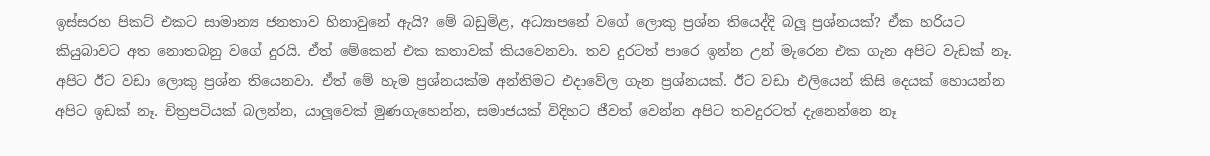ඉස්සරහ පිකට් එකට සාමාන්‍ය ජනතාව හිනාවුනේ ඇයි? මේ බඩුමිළ, අධ්‍යාපනේ වගේ ලොකු ප්‍රශ්න තියෙද්දි බලූ ප්‍රශ්නයක්? ඒක හරියට කියුබාවට අත නොතබනු වගේ දුරයි. ඒත් මේකෙන් එක කතාවක් කියවෙනවා. තව දුරටත් පාරෙ ඉන්න උන් මැරෙන එක ගැන අපිට වැඩක් නෑ. අපිට ඊට වඩා ලොකු ප්‍රශ්න තියෙනවා. ඒත් මේ හැම ප්‍රශ්නයක්ම අන්තිමට එදාවේල ගැන ප්‍රශ්නයක්. ඊට වඩා එලියෙන් කිසි දෙයක් හොයන්න අපිට ඉඩක් නෑ. චිත්‍රපටියක් බලන්න, යාලූවෙක් මුණගැහෙන්න, සමාජයක් විදිහට ජීවත් වෙන්න අපිට තවදුරටත් දැනෙන්නෙ නෑ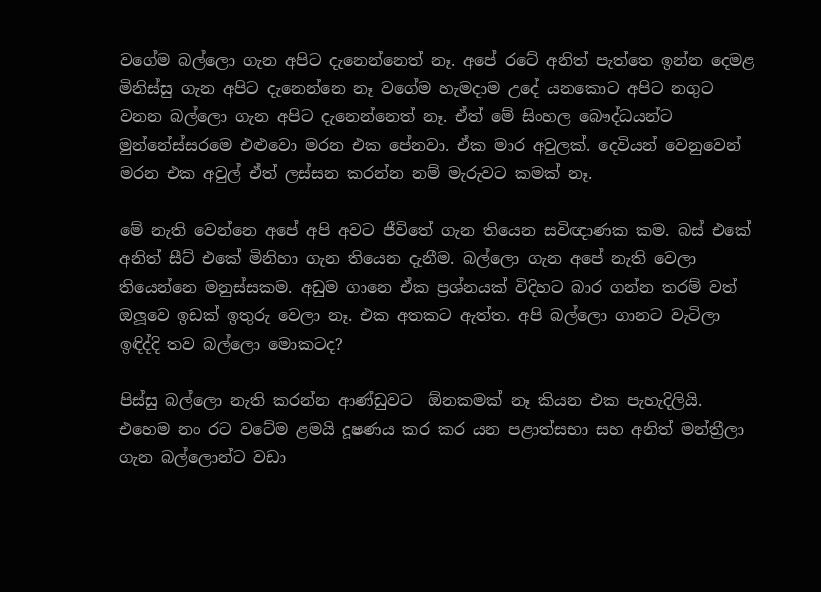වගේම බල්ලො ගැන අපිට දැනෙන්නෙත් නෑ. අපේ රටේ අනිත් පැත්තෙ ඉන්න දෙමළ මිනිස්සු ගැන අපිට දැනෙන්නෙ නෑ වගේම හැමදාම උදේ යනකොට අපිට නගුට වනන බල්ලො ගැන අපිට දැනෙන්නෙත් නෑ. ඒත් මේ සිංහල බෞද්ධයන්ට මුන්නේස්සරමෙ එළුවො මරන එක පේනවා. ඒක මාර අවුලක්. දෙවියන් වෙනුවෙන් මරන එක අවුල් ඒත් ලස්සන කරන්න නම් මැරුවට කමක් නෑ.

මේ නැති වෙන්නෙ අපේ අපි අවට ජීවිතේ ගැන තියෙන සවිඥාණක කම. බස් එකේ අනිත් සීට් එකේ මිනිහා ගැන තියෙන දැනීම. බල්ලො ගැන අපේ නැති වෙලා තියෙන්නෙ මනුස්සකම. අඩුම ගානෙ ඒක ප්‍රශ්නයක් විදිහට බාර ගන්න තරම් වත් ඔලූවෙ ඉඩක් ඉතුරු වෙලා නෑ. එක අතකට ඇත්ත. අපි බල්ලො ගානට වැටිලා ඉඳිද්දි තව බල්ලො මොකටද?

පිස්සු බල්ලො නැති කරන්න ආණ්ඩුවට  ඕනකමක් නෑ කියන එක පැහැදිලියි. එහෙම නං රට වටේම ළමයි දූෂණය කර කර යන පළාත්සභා සහ අනිත් මන්ත්‍රීලා ගැන බල්ලොන්ට වඩා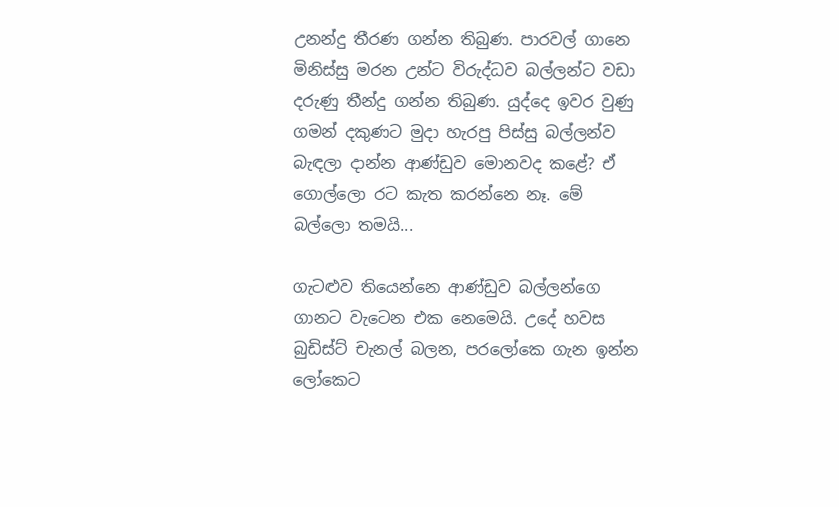උනන්දු තීරණ ගන්න තිබුණ. පාරවල් ගානෙ මිනිස්සු මරන උන්ට විරුද්ධව බල්ලන්ට වඩා දරුණු තීන්දු ගන්න තිබුණ. යුද්දෙ ඉවර වුණු ගමන් දකුණට මුදා හැරපු පිස්සු බල්ලන්ව බැඳලා දාන්න ආණ්ඩුව මොනවද කළේ? ඒ ගොල්ලො රට කැත කරන්නෙ නෑ. මේ බල්ලො තමයි...

ගැටළුව තියෙන්නෙ ආණ්ඩුව බල්ලන්ගෙ ගානට වැටෙන එක නෙමෙයි. උදේ හවස බුඩිස්ට් චැනල් බලන, පරලෝකෙ ගැන ඉන්න ලෝකෙට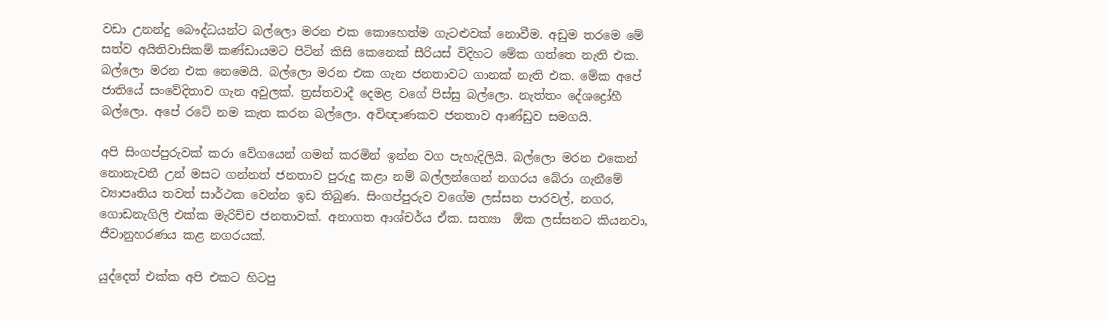වඩා උනන්දු බෞද්ධයන්ට බල්ලො මරන එක කොහෙත්ම ගැටළුවක් නොවීම. අඩුම තරමෙ මේ සත්ව අයිතිවාසිකම් කණ්ඩායමට පිටින් කිසි කෙනෙක් සීරියස් විදිහට මේක ගත්තෙ නැති එක. බල්ලො මරන එක නෙමෙයි. බල්ලො මරන එක ගැන ජනතාවට ගානක් නැති එක. මේක අපේ ජාතියේ සංවේදිතාව ගැන අවුලක්. ත්‍රස්තවාදී දෙමළ වගේ පිස්සු බල්ලො. නැත්තං දේශද්‍රෝහී බල්ලො. අපේ රටේ නම කැත කරන බල්ලො. අවිඥාණකව ජනතාව ආණ්ඩුව සමගයි.

අපි සිංගප්පුරුවක් කරා වේගයෙන් ගමන් කරමින් ඉන්න වග පැහැදිලියි. බල්ලො මරන එකෙන් නොනැවතී උන් මසට ගන්නත් ජනතාව පුරුදු කළා නම් බල්ලන්ගෙන් නගරය බේරා ගැනීමේ ව්‍යාපෘතිය තවත් සාර්ථක වෙන්න ඉඩ තිබුණ. සිංගප්පුරුව වගේම ලස්සන පාරවල්, නගර, ගොඩනැගිලි එක්ක මැරිච්ච ජනතාවක්. අනාගත ආශ්චර්ය ඒක. සත්‍යා  ඕක ලස්සනට කියනවා, ජීවානුහරණය කළ නගරයක්.

යුද්දෙත් එක්ක අපි එකට හිටපු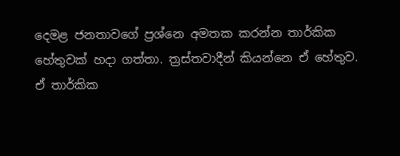දෙමළ ජනතාවගේ ප්‍රශ්නෙ අමතක කරන්න තාර්කික හේතුවක් හදා ගත්තා. ත්‍රස්තවාදීන් කියන්නෙ ඒ හේතුව. ඒ තාර්කික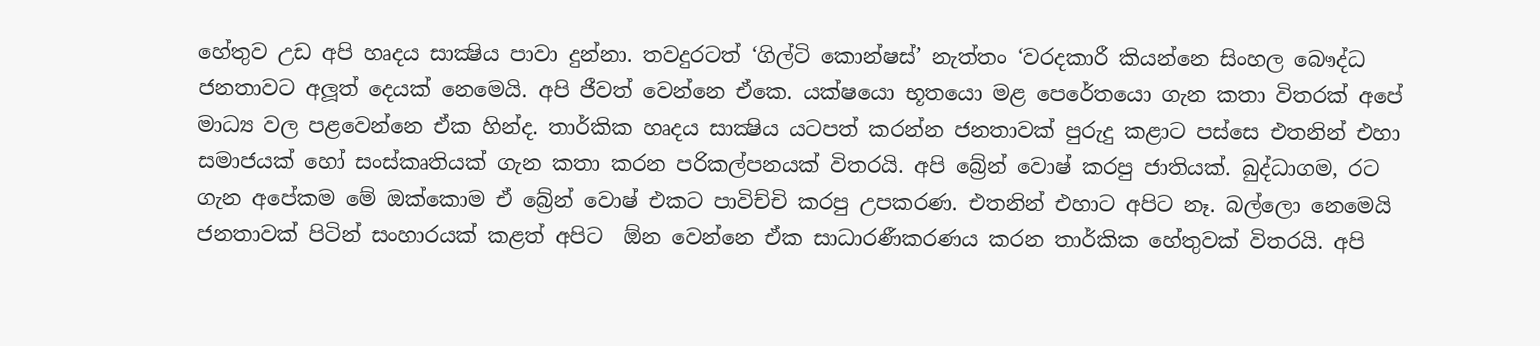හේතුව උඩ අපි හෘදය සාක්‍ෂිය පාවා දුන්නා. තවදුරටත් ‘ගිල්ටි කොන්ෂස්’ නැත්තං ‘වරදකාරී කියන්නෙ සිංහල බෞද්ධ ජනතාවට අලූත් දෙයක් නෙමෙයි. අපි ජීවත් වෙන්නෙ ඒකෙ. යක්ෂයො භූතයො මළ පෙරේතයො ගැන කතා විතරක් අපේ මාධ්‍ය වල පළවෙන්නෙ ඒක හින්ද. තාර්කික හෘදය සාක්‍ෂිය යටපත් කරන්න ජනතාවක් පුරුදු කළාට පස්සෙ එතනින් එහා සමාජයක් හෝ සංස්කෘතියක් ගැන කතා කරන පරිකල්පනයක් විතරයි. අපි බ්‍රේන් වොෂ් කරපු ජාතියක්. බුද්ධාගම, රට ගැන අපේකම මේ ඔක්කොම ඒ බ්‍රේන් වොෂ් එකට පාවිච්චි කරපු උපකරණ. එතනින් එහාට අපිට නෑ. බල්ලො නෙමෙයි ජනතාවක් පිටින් සංහාරයක් කළත් අපිට  ඕන වෙන්නෙ ඒක සාධාරණීකරණය කරන තාර්කික හේතුවක් විතරයි. අපි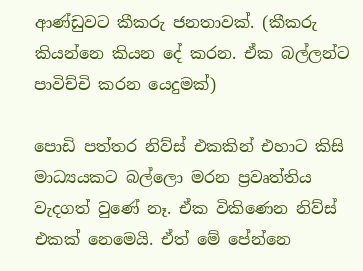ආණ්ඩුවට කීකරු ජනතාවක්. (කීකරු කියන්නෙ කියන දේ කරන. ඒක බල්ලන්ට පාවිච්චි කරන යෙදුමක්)

පොඩි පත්තර නිව්ස් එකකින් එහාට කිසි මාධ්‍යයකට බල්ලො මරන ප්‍රවෘත්තිය වැදගත් වුණේ නෑ. ඒක විකිණෙන නිව්ස් එකක් නෙමෙයි. ඒත් මේ පේන්නෙ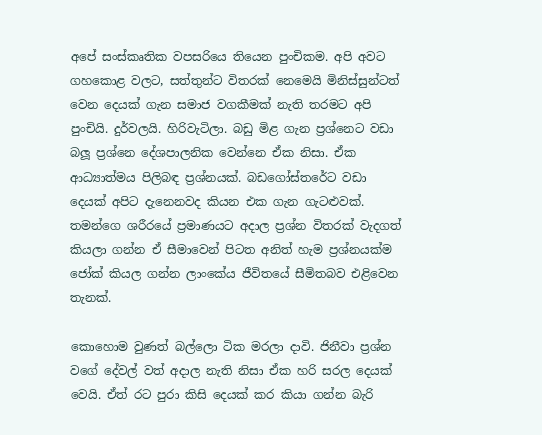අපේ සංස්කෘතික වපසරියෙ තියෙන පුංචිකම. අපි අවට ගහකොළ වලට, සත්තුන්ට විතරක් නෙමෙයි මිනිස්සුන්ටත් වෙන දෙයක් ගැන සමාජ වගකීමක් නැති තරමට අපි පුංචියි. දුර්වලයි. හිරිවැටිලා. බඩු මිළ ගැන ප්‍රශ්නෙට වඩා බලූ ප්‍රශ්නෙ දේශපාලනික වෙන්නෙ ඒක නිසා. ඒක ආධ්‍යාත්මය පිලිබඳ ප්‍රශ්නයක්. බඩගෝස්තරේට වඩා දෙයක් අපිට දැනෙනවද කියන එක ගැන ගැටළුවක්. තමන්ගෙ ශරීරයේ ප්‍රමාණයට අදාල ප්‍රශ්න විතරක් වැදගත් කියලා ගන්න ඒ සීමාවෙන් පිටත අනිත් හැම ප්‍රශ්නයක්ම ජෝක් කියල ගන්න ලාංකේය ජීවිතයේ සීමිතබව එළිවෙන තැනක්.

කොහොම වුණත් බල්ලො ටික මරලා දාවි. ජිනීවා ප්‍රශ්න වගේ දේවල් වත් අදාල නැති නිසා ඒක හරි සරල දෙයක් වෙයි. ඒත් රට පුරා කිසි දෙයක් කර කියා ගන්න බැරි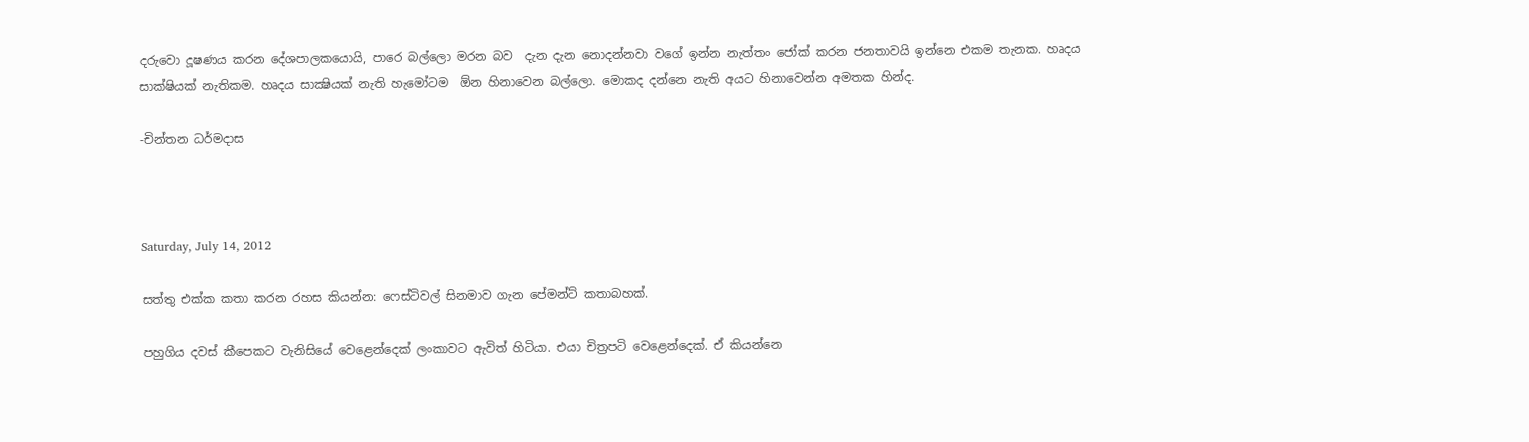දරුවො දූෂණය කරන දේශපාලකයොයි, පාරෙ බල්ලො මරන බව  දැන දැන නොදන්නවා වගේ ඉන්න නැත්තං ජෝක් කරන ජනතාවයි ඉන්නෙ එකම තැනක. හෘදය සාක්ෂියක් නැතිකම. හෘදය සාක්‍ෂියක් නැති හැමෝටම  ඕන හිනාවෙන බල්ලො. මොකද දන්නෙ නැති අයට හිනාවෙන්න අමතක හින්ද.

-චින්තන ධර්මදාස



Saturday, July 14, 2012

සත්තු එක්ක කතා කරන රහස කියන්න: ෆෙස්ටිවල් සිනමාව ගැන පේමන්ට් කතාබහක්.

පහුගිය දවස් කීපෙකට වැනිසියේ වෙළෙන්දෙක් ලංකාවට ඇවිත් හිටියා. එයා චිත්‍රපටි වෙළෙන්දෙක්. ඒ කියන්නෙ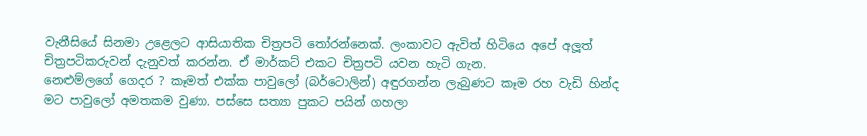වැනීසියේ සිනමා උළෙලට ආසියාතික චිත්‍රපටි තෝරන්නෙක්. ලංකාවට ඇවිත් හිටියෙ අපේ අලූත් චිත්‍රපටිකරුවන් දැනුවත් කරන්න. ඒ මාර්කට් එකට චිත්‍රපටි යවන හැටි ගැන.
නෙළුම්ලගේ ගෙදර ? කෑමත් එක්ක පාවුලෝ (බර්ටොලින්) අඳුරගන්න ලැබුණට කෑම රහ වැඩි හින්ද මට පාවුලෝ අමතකම වුණා. පස්සෙ සත්‍යා පුකට පයින් ගහලා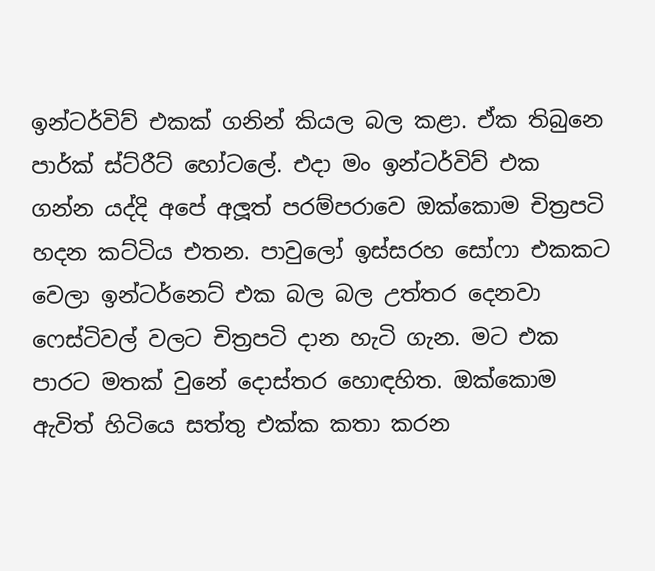ඉන්ටර්විව් එකක් ගනින් කියල බල කළා. ඒක තිබුනෙ පාර්ක් ස්ට්රීට් හෝටලේ. එදා මං ඉන්ටර්විව් එක ගන්න යද්දි අපේ අලූත් පරම්පරාවෙ ඔක්කොම චිත්‍රපටි හදන කට්ටිය එතන. පාවුලෝ ඉස්සරහ සෝෆා එකකට වෙලා ඉන්ටර්නෙට් එක බල බල උත්තර දෙනවා ෆෙස්ටිවල් වලට චිත්‍රපටි දාන හැටි ගැන. මට එක පාරට මතක් වුනේ දොස්තර හොඳහිත. ඔක්කොම ඇවිත් හිටියෙ සත්තු එක්ක කතා කරන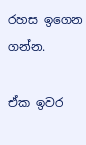රහස ඉගෙන ගන්න.

ඒක ඉවර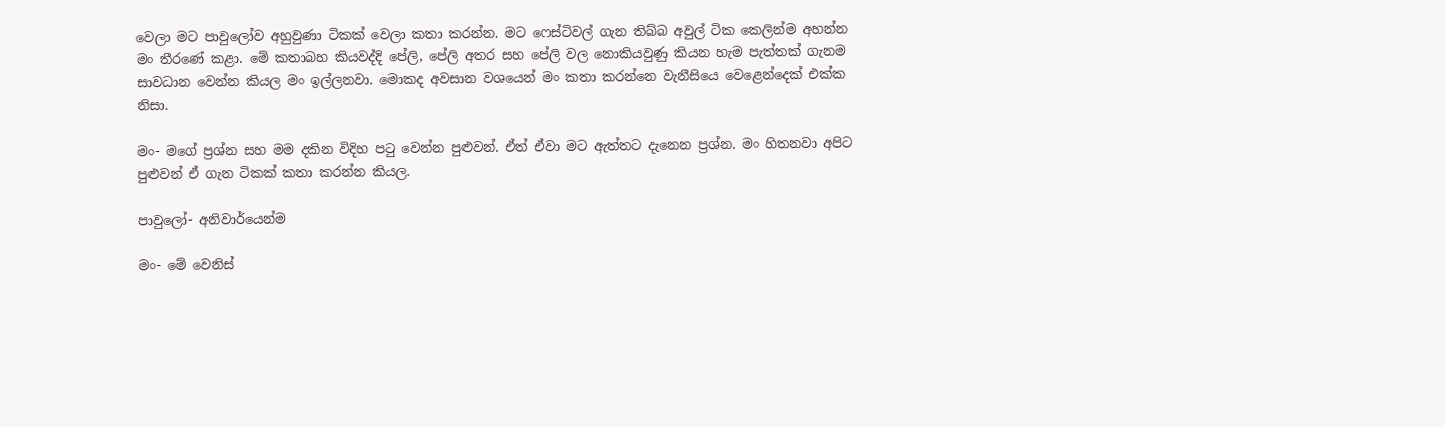වෙලා මට පාවුලෝව අහුවුණා ටිකක් වෙලා කතා කරන්න. මට ෆෙස්ටිවල් ගැන තිබ්බ අවුල් ටික කෙලින්ම අහන්න මං තීරණේ කළා. මේ කතාබහ කියවද්දි පේලි, පේලි අතර සහ පේලි වල නොකියවුණු කියන හැම පැත්තක් ගැනම සාවධාන වෙන්න කියල මං ඉල්ලනවා. මොකද අවසාන වශයෙන් මං කතා කරන්නෙ වැනීසියෙ වෙළෙන්දෙක් එක්ක නිසා.

මං- මගේ ප්‍රශ්න සහ මම දකින විදිහ පටු වෙන්න පුළුවන්. ඒත් ඒවා මට ඇත්තට දැනෙන ප්‍රශ්න. මං හිතනවා අපිට පුළුවන් ඒ ගැන ටිකක් කතා කරන්න කියල.

පාවුලෝ- අනිවාර්යෙන්ම

මං- මේ වෙනිස්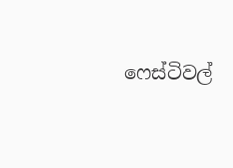ෆෙස්ටිවල්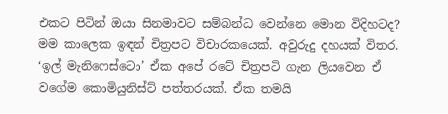එකට පිටින් ඔයා සිනමාවට සම්බන්ධ වෙන්නෙ මොන විදිහටද?
මම කාලෙක ඉඳන් චිත්‍රපට විචාරකයෙක්. අවුරුදු දහයක් විතර. ‘ඉල් මැනිෆෙස්ටො’ ඒක අපේ රටේ චිත්‍රපටි ගැන ලියවෙන ඒ වගේම කොමියුනිස්ට් පත්තරයක්. ඒක තමයි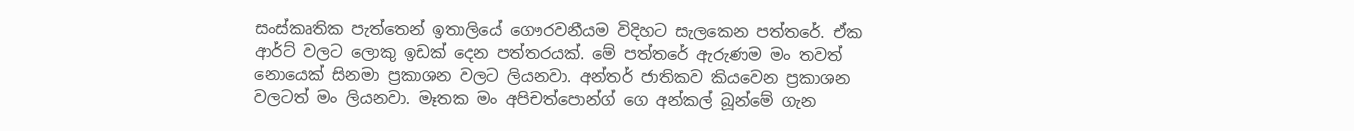සංස්කෘතික පැත්තෙන් ඉතාලියේ ගෞරවනීයම විදිහට සැලකෙන පත්තරේ. ඒක ආර්ට් වලට ලොකු ඉඩක් දෙන පත්තරයක්. මේ පත්තරේ ඇරුණම මං තවත් නොයෙක් සිනමා ප්‍රකාශන වලට ලියනවා. අන්තර් ජාතිකව කියවෙන ප්‍රකාශන වලටත් මං ලියනවා. මෑතක මං අපිචත්පොන්ග් ගෙ අන්කල් බූන්මේ ගැන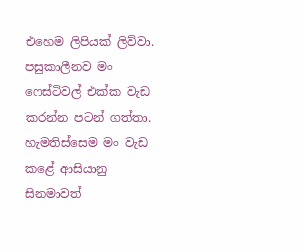එහෙම ලිපියක් ලිව්වා. පසුකාලීනව මං ෆෙස්ටිවල් එක්ක වැඩ කරන්න පටන් ගත්තා. හැමතිස්සෙම මං වැඩ කළේ ආසියානු සිනමාවත්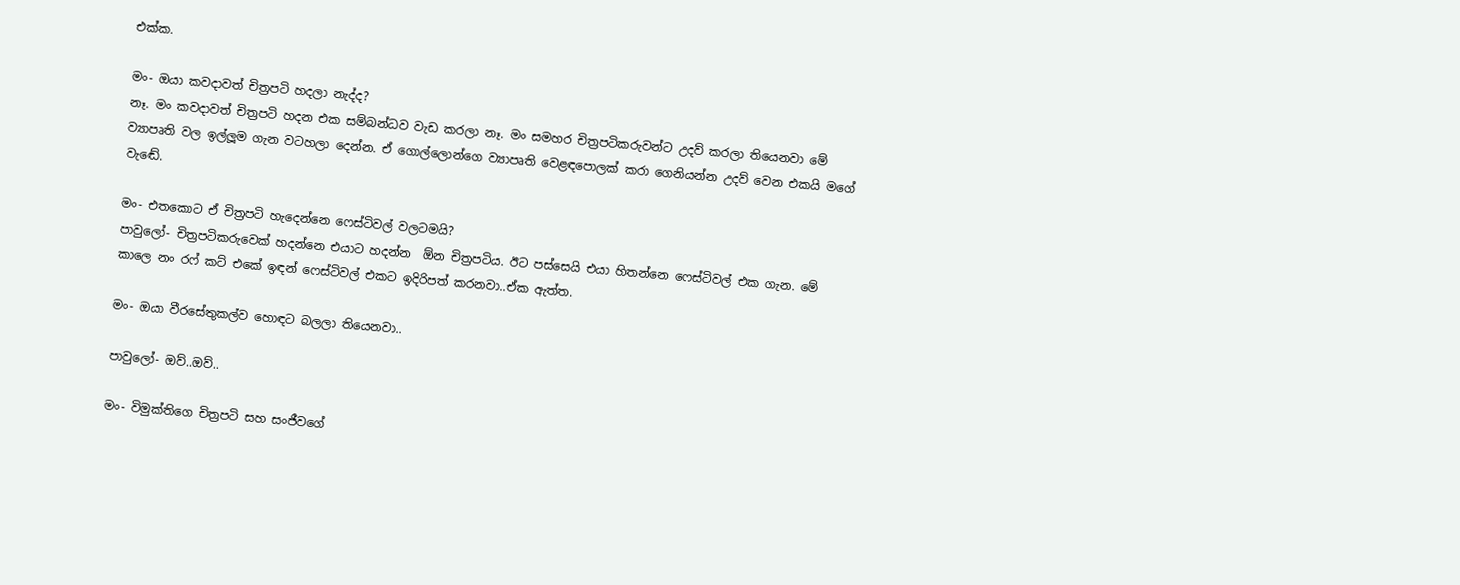එක්ක.

මං- ඔයා කවදාවත් චිත්‍රපටි හදලා නැද්ද?
නෑ. මං කවදාවත් චිත්‍රපටි හදන එක සම්බන්ධව වැඩ කරලා නෑ. මං සමහර චිත්‍රපටිකරුවන්ට උදව් කරලා තියෙනවා මේ ව්‍යාපෘති වල ඉල්ලූම ගැන වටහලා දෙන්න. ඒ ගොල්ලොන්ගෙ ව්‍යාපෘති වෙළඳපොලක් කරා ගෙනියන්න උදව් වෙන එකයි මගේ වැඬේ.

මං- එතකොට ඒ චිත්‍රපටි හැදෙන්නෙ ෆෙස්ටිවල් වලටමයි?
පාවුලෝ- චිත්‍රපටිකරුවෙක් හදන්නෙ එයාට හදන්න  ඕන චිත්‍රපටිය. ඊට පස්සෙයි එයා හිතන්නෙ ෆෙස්ටිවල් එක ගැන. මේ කාලෙ නං රෆ් කට් එකේ ඉඳන් ෆෙස්ටිවල් එකට ඉදිරිපත් කරනවා..ඒක ඇත්ත.

මං- ඔයා වීරසේතුකල්ව හොඳට බලලා තියෙනවා..

පාවුලෝ- ඔව්..ඔව්..

මං- විමුක්තිගෙ චිත්‍රපටි සහ සංජීවගේ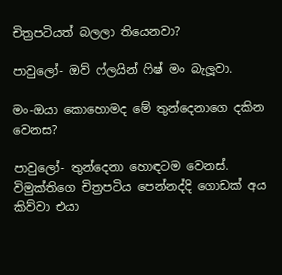චිත්‍රපටියත් බලලා තියෙනවා?

පාවුලෝ- ඔව් ෆ්ලයින් ෆිෂ් මං බැලූවා.

මං-ඔයා කොහොමද මේ තුන්දෙනාගෙ දකින වෙනස?

පාවුලෝ- තුන්දෙනා හොඳටම වෙනස්. විමුක්තිගෙ චිත්‍රපටිය පෙන්නද්දි ගොඩක් අය කිව්වා එයා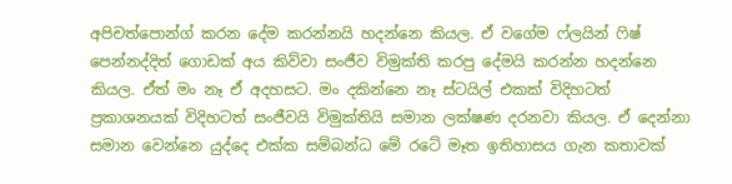අපිචත්පොන්ග් කරන දේම කරන්නයි හදන්නෙ කියල. ඒ වගේම ෆ්ලයින් ෆිෂ් පෙන්නද්දිත් ගොඩක් අය කිව්වා සංජීව විමුක්ති කරපු දේමයි කරන්න හදන්නෙ කියල. ඒත් මං නෑ ඒ අදහසට. මං දකින්නෙ නෑ ස්ටයිල් එකක් විදිහටත් ප්‍රකාශනයක් විදිහටත් සංජීවයි විමුක්තියි සමාන ලක්ෂණ දරනවා කියල. ඒ දෙන්නා සමාන වෙන්නෙ යුද්දෙ එක්ක සම්බන්ධ මේ රටේ මෑත ඉතිහාසය ගැන කතාවක්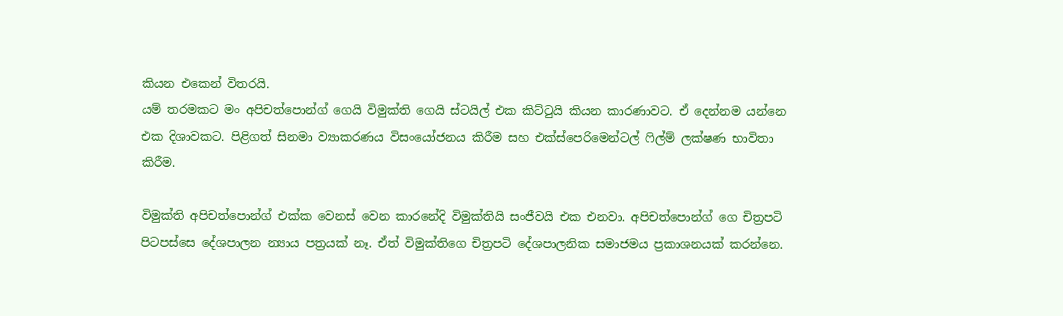කියන එකෙන් විතරයි.
යම් තරමකට මං අපිචත්පොන්ග් ගෙයි විමුක්ති ගෙයි ස්ටයිල් එක කිට්ටුයි කියන කාරණාවට. ඒ දෙන්නම යන්නෙ එක දිශාවකට. පිළිගත් සිනමා ව්‍යාකරණය විසංයෝජනය කිරීම සහ එක්ස්පෙරිමෙන්ටල් ෆිල්ම් ලක්ෂණ භාවිතා කිරීම.

විමුක්ති අපිචත්පොන්ග් එක්ක වෙනස් වෙන කාරනේදි විමුක්තියි සංජීවයි එක එනවා. අපිචත්පොන්ග් ගෙ චිත්‍රපටි පිටපස්සෙ දේශපාලන න්‍යාය පත්‍රයක් නෑ. ඒත් විමුක්තිගෙ චිත්‍රපටි දේශපාලනික සමාජමය ප්‍රකාශනයක් කරන්නෙ.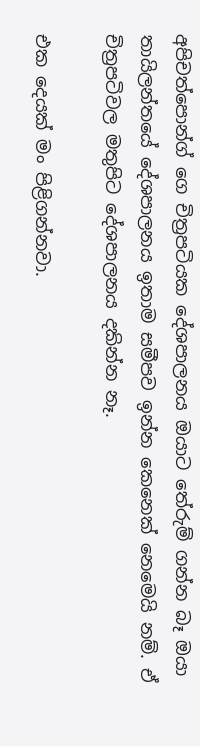අපිචත්පොන්ග් ගෙ චිත්‍රපටියක දේශපාලනය ඔයාට තේරුම් ගන්න බෑ ඔයා තායිලන්තයේ දේශපාලනය ඉතාම සමීපව ඉන්න කෙනෙක් නෙමෙයි නම්. ඒ චිත්‍රපටිවල මතුපිට දේශපාලනය දකින්න නෑ.

එක දෙයක් මං පිළිගන්නවා.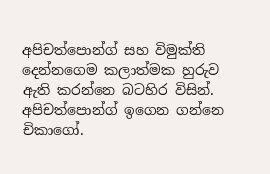අපිචත්පොන්ග් සහ විමුක්ති දෙන්නගෙම කලාත්මක හුරුව ඇති කරන්නෙ බටහිර විසින්. අපිචත්පොන්ග් ඉගෙන ගන්නෙ චිකාගෝ.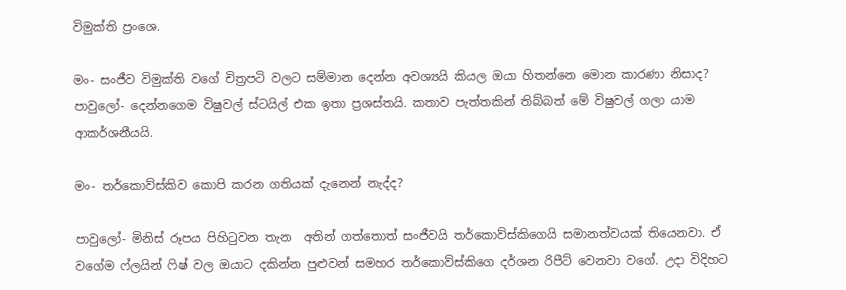විමුක්ති ප්‍රංශෙ.

මං- සංජීව විමුක්ති වගේ චිත්‍රපටි වලට සම්මාන දෙන්න අවශ්‍යයි කියල ඔයා හිතන්නෙ මොන කාරණා නිසාද?
පාවුලෝ- දෙන්නගෙම විෂුවල් ස්ටයිල් එක ඉතා ප්‍රශස්තයි. කතාව පැත්තකින් තිබ්බත් මේ විෂුවල් ගලා යාම ආකර්ශනීයයි.

මං- තර්කොව්ස්කිව කොපි කරන ගතියක් දැනෙන් නැද්ද?

පාවුලෝ- මිනිස් රූපය පිහිටුවන තැන  අතින් ගත්තොත් සංජීවයි තර්කොව්ස්කිගෙයි සමානත්වයක් තියෙනවා. ඒ වගේම ෆ්ලයින් ෆිෂ් වල ඔයාට දකින්න පුළුවන් සමහර තර්කොව්ස්කිගෙ දර්ශන රිපීට් වෙනවා වගේ. උදා විදිහට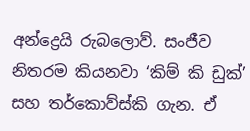අන්ද්‍රෙයි රුබලොව්. සංජීව නිතරම කියනවා ‘කිම් කි ඩුක්’ සහ තර්කොව්ස්කි ගැන. ඒ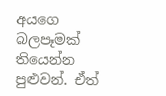අයගෙ බලපෑමක් තියෙන්න පුළුවන්. ඒත්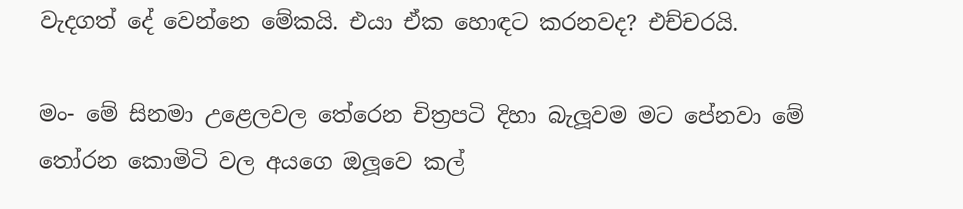වැදගත් දේ වෙන්නෙ මේකයි. එයා ඒක හොඳට කරනවද? එච්චරයි.

මං- මේ සිනමා උළෙලවල තේරෙන චිත්‍රපටි දිහා බැලූවම මට පේනවා මේ තෝරන කොමිටි වල අයගෙ ඔලූවෙ කල්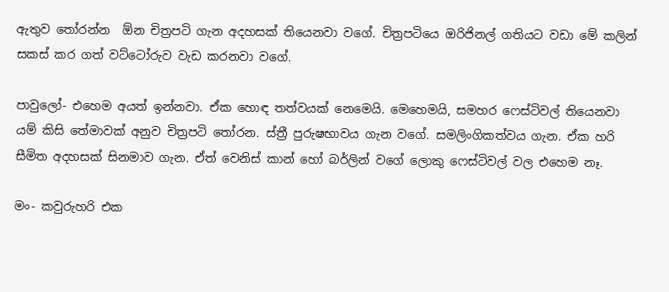ඇතුව තෝරන්න  ඕන චිත්‍රපටි ගැන අදහසක් තියෙනවා වගේ. චිත්‍රපටියෙ ඔරිජිනල් ගතියට වඩා මේ කලින් සකස් කර ගත් වට්ටෝරුව වැඩ කරනවා වගේ.

පාවුලෝ- එහෙම අයත් ඉන්නවා. ඒක හොඳ තත්වයක් නෙමෙයි. මෙහෙමයි, සමහර ෆෙස්ටිවල් තියෙනවා යම් කිසි තේමාවක් අනුව චිත්‍රපටි තෝරන. ස්ත්‍රී පුරුෂභාවය ගැන වගේ. සමලිංගිකත්වය ගැන. ඒක හරි සීමිත අදහසක් සිනමාව ගැන. ඒත් වෙනිස් කාන් හෝ බර්ලින් වගේ ලොකු ෆෙස්ටිවල් වල එහෙම නෑ.

මං- කවුරුහරි එක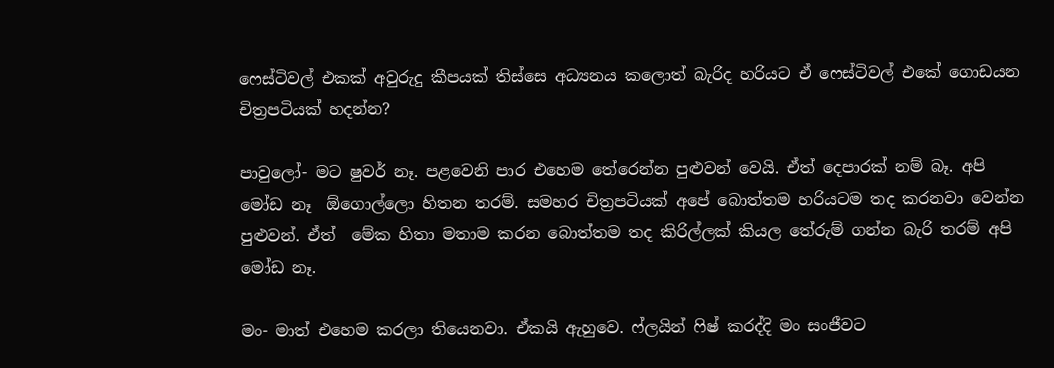ෆෙස්ටිවල් එකක් අවුරුදු කීපයක් තිස්සෙ අධ්‍යනය කලොත් බැරිද හරියට ඒ ෆෙස්ටිවල් එකේ ගොඩයන චිත්‍රපටියක් හදන්න?

පාවුලෝ- මට ෂුවර් නෑ. පළවෙනි පාර එහෙම තේරෙන්න පුළුවන් වෙයි. ඒත් දෙපාරක් නම් බෑ. අපි මෝඩ නෑ  ඕගොල්ලො හිතන තරම්. සමහර චිත්‍රපටියක් අපේ බොත්තම හරියටම තද කරනවා වෙන්න පුළුවන්. ඒත්  මේක හිතා මතාම කරන බොත්තම තද කිරිල්ලක් කියල තේරුම් ගන්න බැරි තරම් අපි මෝඩ නෑ.

මං- මාත් එහෙම කරලා තියෙනවා. ඒකයි ඇහුවෙ. ෆ්ලයින් ෆිෂ් කරද්දි මං සංජීවට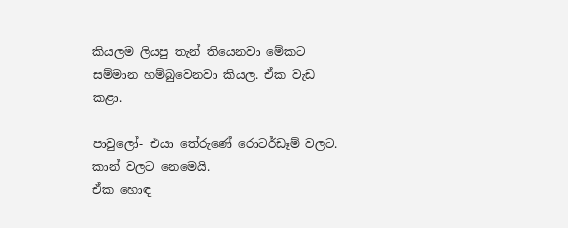කියලම ලියපු තැන් තියෙනවා මේකට සම්මාන හම්බුවෙනවා කියල. ඒක වැඩ කළා.

පාවුලෝ- එයා තේරුණේ රොටර්ඩෑම් වලට. කාන් වලට නෙමෙයි.
ඒක හොඳ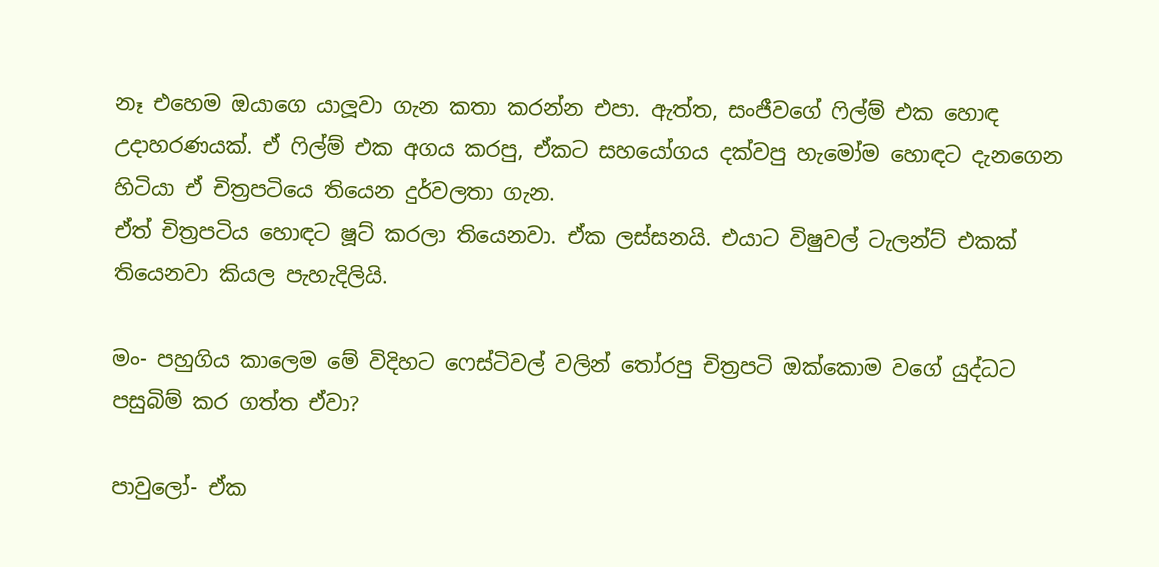නෑ එහෙම ඔයාගෙ යාලූවා ගැන කතා කරන්න එපා. ඇත්ත, සංජීවගේ ෆිල්ම් එක හොඳ උදාහරණයක්. ඒ ෆිල්ම් එක අගය කරපු, ඒකට සහයෝගය දක්වපු හැමෝම හොඳට දැනගෙන හිටියා ඒ චිත්‍රපටියෙ තියෙන දුර්වලතා ගැන.
ඒත් චිත්‍රපටිය හොඳට ෂූට් කරලා තියෙනවා. ඒක ලස්සනයි. එයාට විෂුවල් ටැලන්ට් එකක් තියෙනවා කියල පැහැදිලියි.

මං- පහුගිය කාලෙම මේ විදිහට ෆෙස්ටිවල් වලින් තෝරපු චිත්‍රපටි ඔක්කොම වගේ යුද්ධට පසුබිම් කර ගත්ත ඒවා?

පාවුලෝ- ඒක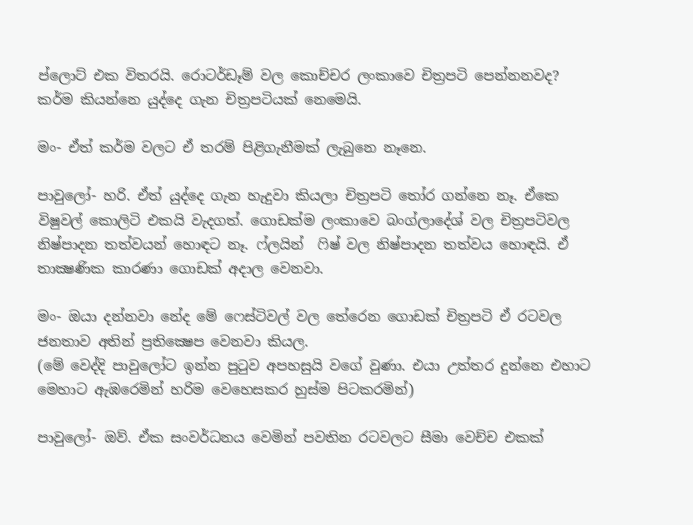ප්ලොට් එක විතරයි. රොටර්ඩෑම් වල කොච්චර ලංකාවෙ චිත්‍රපටි පෙන්නනවද? කර්ම කියන්නෙ යුද්දෙ ගැන චිත්‍රපටියක් නෙමෙයි.

මං- ඒත් කර්ම වලට ඒ තරම් පිළිගැනීමක් ලැබුනෙ නෑනෙ.

පාවුලෝ- හරි. ඒත් යුද්දෙ ගැන හැදුවා කියලා චිත්‍රපටි තෝර ගන්නෙ නෑ. ඒකෙ විෂුවල් කොලිටි එකයි වැදගත්. ගොඩක්ම ලංකාවෙ බංග්ලාදේශ් වල චිත්‍රපටිවල නිෂ්පාදන තත්වයන් හොඳට නෑ. ෆ්ලයින්  ෆිෂ් වල නිෂ්පාදන තත්වය හොඳයි. ඒ තාක්‍ෂණික කාරණා ගොඩක් අදාල වෙනවා.

මං- ඔයා දන්නවා නේද මේ ෆෙස්ටිවල් වල තේරෙන ගොඩක් චිත්‍රපටි ඒ රටවල ජනතාව අතින් ප්‍රතික්‍ෂෙප වෙනවා කියල.
(මේ වෙද්දි පාවුලෝට ඉන්න පුටුව අපහසුයි වගේ වුණා. එයා උත්තර දුන්නෙ එහාට මෙහාට ඇඹරෙමින් හරිම වෙහෙසකර හුස්ම පිටකරමින්)

පාවුලෝ- ඔව්. ඒක සංවර්ධනය වෙමින් පවතින රටවලට සීමා වෙච්ච එකක්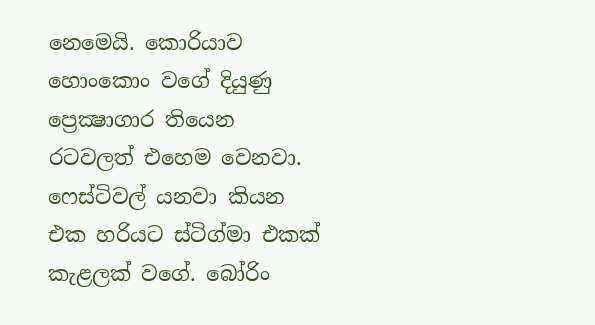නෙමෙයි. කොරියාව හොංකොං වගේ දියුණු ප්‍රෙක්‍ෂාගාර තියෙන රටවලත් එහෙම වෙනවා.
ෆෙස්ටිවල් යනවා කියන එක හරියට ස්ටිග්මා එකක් කැළලක් වගේ. බෝරිං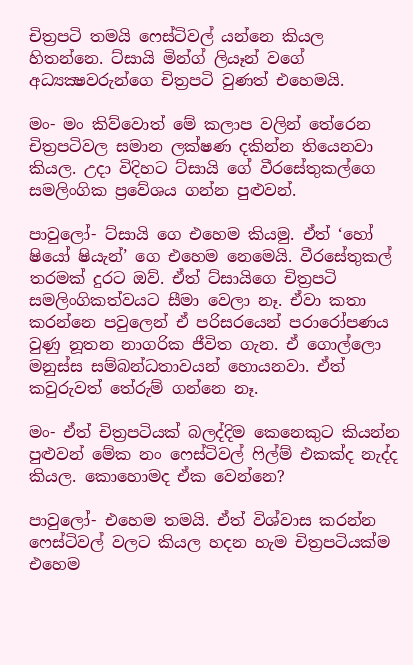චිත්‍රපටි තමයි ෆෙස්ටිවල් යන්නෙ කියල හිතන්නෙ. ට්සායි මින්ග් ලියෑන් වගේ අධ්‍යක්‍ෂවරුන්ගෙ චිත්‍රපටි වුණත් එහෙමයි.

මං- මං කිව්වොත් මේ කලාප වලින් තේරෙන චිත්‍රපටිවල සමාන ලක්ෂණ දකින්න තියෙනවා කියල. උදා විදිහට ට්සායි ගේ වීරසේතුකල්ගෙ සමලිංගික ප්‍රවේශය ගන්න පුළුවන්.

පාවුලෝ- ට්සායි ගෙ එහෙම කියමු. ඒත් ‘හෝ ෂියෝ ෂියැන්’ ගෙ එහෙම නෙමෙයි. වීරසේතුකල් තරමක් දුරට ඔව්. ඒත් ට්සායිගෙ චිත්‍රපටි සමලිංගිකත්වයට සීමා වෙලා නෑ. ඒවා කතා කරන්නෙ පවුලෙන් ඒ පරිසරයෙන් පරාරෝපණය වුණු නූතන නාගරික ජීවිත ගැන. ඒ ගොල්ලො මනුස්ස සම්බන්ධතාවයන් හොයනවා. ඒත් කවුරුවත් තේරුම් ගන්නෙ නෑ.

මං- ඒත් චිත්‍රපටියක් බලද්දිම කෙනෙකුට කියන්න පුළුවන් මේක නං ෆෙස්ටිවල් ෆිල්ම් එකක්ද නැද්ද කියල. කොහොමද ඒක වෙන්නෙ?

පාවුලෝ- එහෙම තමයි. ඒත් විශ්වාස කරන්න ෆෙස්ටිවල් වලට කියල හදන හැම චිත්‍රපටියක්ම එහෙම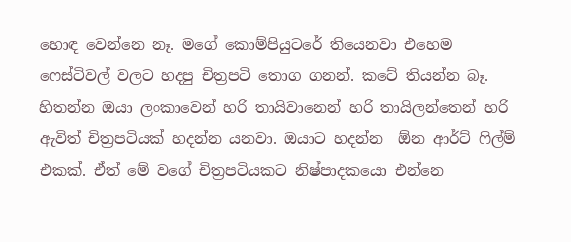හොඳ වෙන්නෙ නෑ. මගේ කොම්පියුටරේ තියෙනවා එහෙම ෆෙස්ටිවල් වලට හදපු චිත්‍රපටි තොග ගනන්. කටේ තියන්න බෑ.
හිතන්න ඔයා ලංකාවෙන් හරි තායිවානෙන් හරි තායිලන්තෙන් හරි ඇවිත් චිත්‍රපටියක් හදන්න යනවා. ඔයාට හදන්න  ඕන ආර්ට් ෆිල්ම් එකක්. ඒත් මේ වගේ චිත්‍රපටියකට නිෂ්පාදකයො එන්නෙ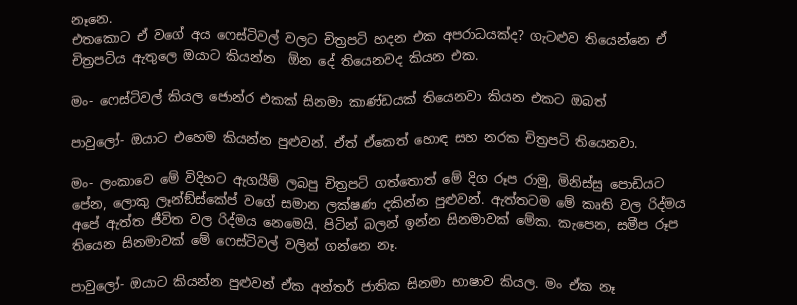නෑනෙ.
එතකොට ඒ වගේ අය ෆෙස්ටිවල් වලට චිත්‍රපටි හදන එක අපරාධයක්ද? ගැටළුව තියෙන්නෙ ඒ චිත්‍රපටිය ඇතුලෙ ඔයාට කියන්න  ඕන දේ තියෙනවද කියන එක.

මං- ෆෙස්ටිවල් කියල ජොන්ර එකක් සිනමා කාණ්ඩයක් තියෙනවා කියන එකට ඔබත්

පාවුලෝ- ඔයාට එහෙම කියන්න පුළුවන්. ඒත් ඒකෙත් හොඳ සහ නරක චිත්‍රපටි තියෙනවා.

මං- ලංකාවෙ මේ විදිහට ඇගයීම් ලබපු චිත්‍රපටි ගත්තොත් මේ දිග රූප රාමු, මිනිස්සු පොඩියට පේන, ලොකු ලෑන්ඞ්ස්කේප් වගේ සමාන ලක්ෂණ දකින්න පුළුවන්. ඇත්තටම මේ කෘති වල රිද්මය අපේ ඇත්ත ජීවිත වල රිද්මය නෙමෙයි. පිටින් බලන් ඉන්න සිනමාවක් මේක. කැපෙන, සමීප රූප තියෙන සිනමාවක් මේ ෆෙස්ටිවල් වලින් ගන්නෙ නෑ.

පාවුලෝ- ඔයාට කියන්න පුළුවන් ඒක අන්තර් ජාතික සිනමා භාෂාව කියල. මං ඒක නෑ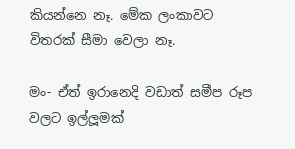කියන්නෙ නෑ. මේක ලංකාවට විතරක් සීමා වෙලා නෑ.

මං- ඒත් ඉරානෙදි වඩාත් සමීප රූප වලට ඉල්ලූමක්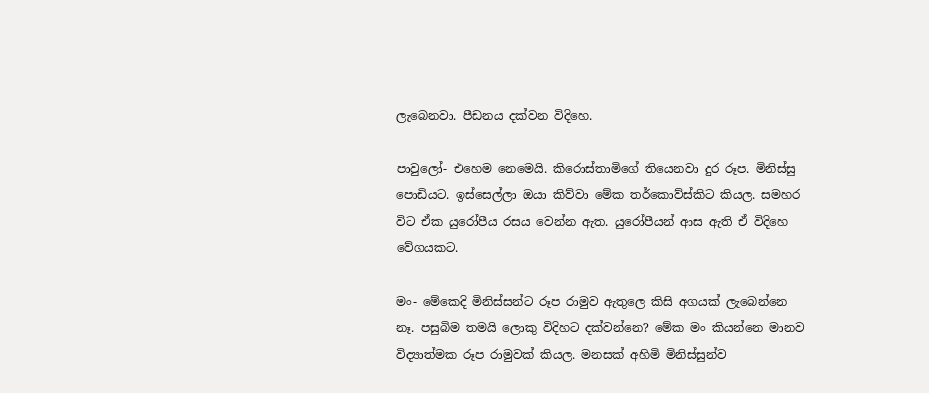ලැබෙනවා. පීඩනය දක්වන විදිහෙ.

පාවුලෝ- එහෙම නෙමෙයි. කිරොස්තාමිගේ තියෙනවා දුර රූප. මිනිස්සු පොඩියට. ඉස්සෙල්ලා ඔයා කිව්වා මේක තර්කොව්ස්කිට කියල. සමහර විට ඒක යුරෝපීය රසය වෙන්න ඇත. යුරෝපීයන් ආස ඇති ඒ විදිහෙ වේගයකට.

මං- මේකෙදි මිනිස්සන්ට රූප රාමුව ඇතුලෙ කිසි අගයක් ලැබෙන්නෙ නෑ. පසුබිම තමයි ලොකු විදිහට දක්වන්නෙ? මේක මං කියන්නෙ මානව විද්‍යාත්මක රූප රාමුවක් කියල. මනසක් අහිමි මිනිස්සුන්ව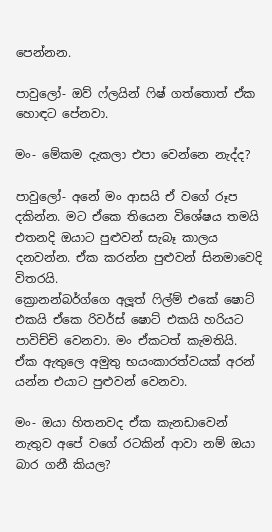පෙන්නන.

පාවුලෝ- ඔව් ෆ්ලයින් ෆිෂ් ගත්තොත් ඒක හොඳට පේනවා.

මං- මේකම දැකලා එපා වෙන්නෙ නැද්ද?

පාවුලෝ- අනේ මං ආසයි ඒ වගේ රූප දකින්න. මට ඒකෙ තියෙන විශේෂය තමයි එතනදි ඔයාට පුළුවන් සැබෑ කාලය දනවන්න. ඒක කරන්න පුළුවන් සිනමාවෙදි විතරයි.
ක්‍රොනන්බර්ග්ගෙ අලූත් ෆිල්ම් එකේ ෂොට් එකයි ඒකෙ රිවර්ස් ෂොට් එකයි හරියට පාවිච්චි වෙනවා. මං ඒකටත් කැමතියි. ඒක ඇතුලෙ අමුතු භයංකාරත්වයක් අරන් යන්න එයාට පුළුවන් වෙනවා.

මං- ඔයා හිතනවද ඒක කැනඩාවෙන් නැතුව අපේ වගේ රටකින් ආවා නම් ඔයා බාර ගනී කියල?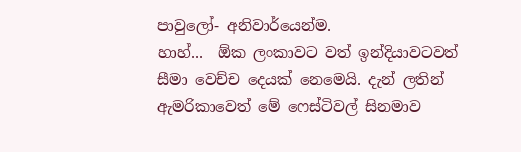පාවුලෝ- අනිවාර්යෙන්ම.
හාහ්...  ඕක ලංකාවට වත් ඉන්දියාවටවත් සීමා වෙච්ච දෙයක් නෙමෙයි. දැන් ලතින් ඇමරිකාවෙත් මේ ෆෙස්ටිවල් සිනමාව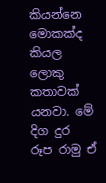කියන්නෙ මොකක්ද කියල ලොකු කතාවක් යනවා. මේ දිග දුර රූප රාමු ඒ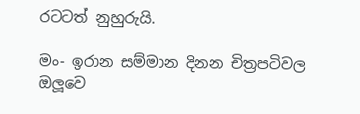රටටත් නුහුරුයි.

මං- ඉරාන සම්මාන දිනන චිත්‍රපටිවල ඔලූවෙ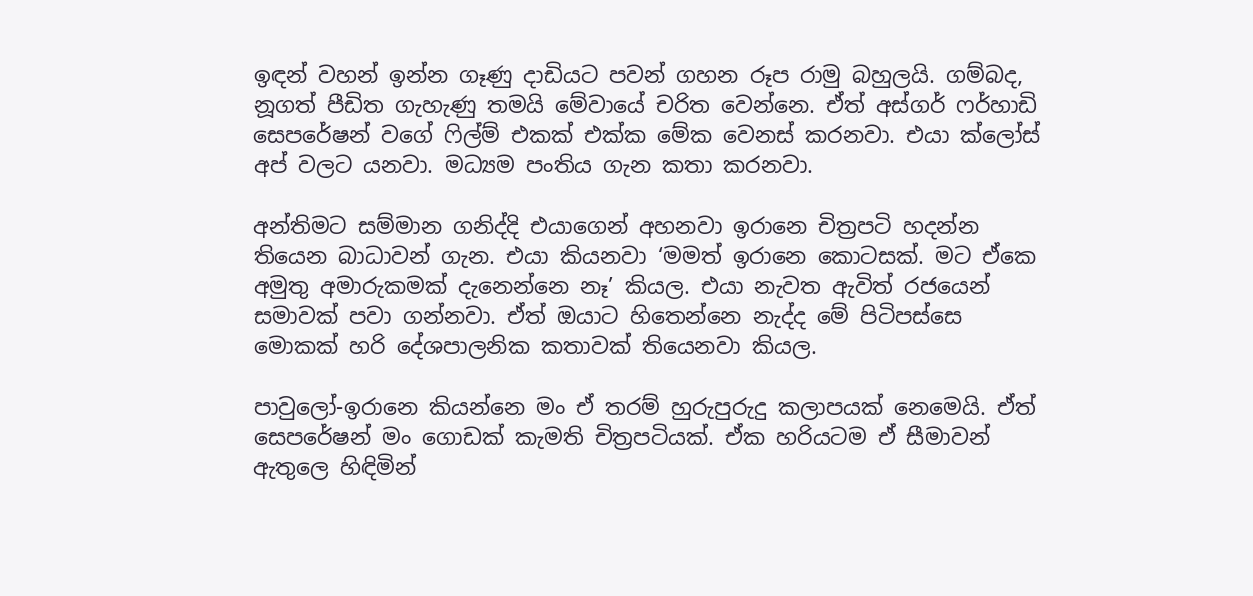ඉඳන් වහන් ඉන්න ගෑණු දාඩියට පවන් ගහන රූප රාමු බහුලයි. ගම්බද, නූගත් පීඩිත ගැහැණු තමයි මේවායේ චරිත වෙන්නෙ. ඒත් අස්ගර් ෆර්හාඩි සෙපරේෂන් වගේ ෆිල්ම් එකක් එක්ක මේක වෙනස් කරනවා. එයා ක්ලෝස් අප් වලට යනවා. මධ්‍යම පංතිය ගැන කතා කරනවා.

අන්තිමට සම්මාන ගනිද්දි එයාගෙන් අහනවා ඉරානෙ චිත්‍රපටි හදන්න තියෙන බාධාවන් ගැන. එයා කියනවා ‘මමත් ඉරානෙ කොටසක්. මට ඒකෙ අමුතු අමාරුකමක් දැනෙන්නෙ නෑ’ කියල. එයා නැවත ඇවිත් රජයෙන් සමාවක් පවා ගන්නවා. ඒත් ඔයාට හිතෙන්නෙ නැද්ද මේ පිටිපස්සෙ මොකක් හරි දේශපාලනික කතාවක් තියෙනවා කියල.

පාවුලෝ-ඉරානෙ කියන්නෙ මං ඒ තරම් හුරුපුරුදු කලාපයක් නෙමෙයි. ඒත් සෙපරේෂන් මං ගොඩක් කැමති චිත්‍රපටියක්. ඒක හරියටම ඒ සීමාවන් ඇතුලෙ හිඳිමින්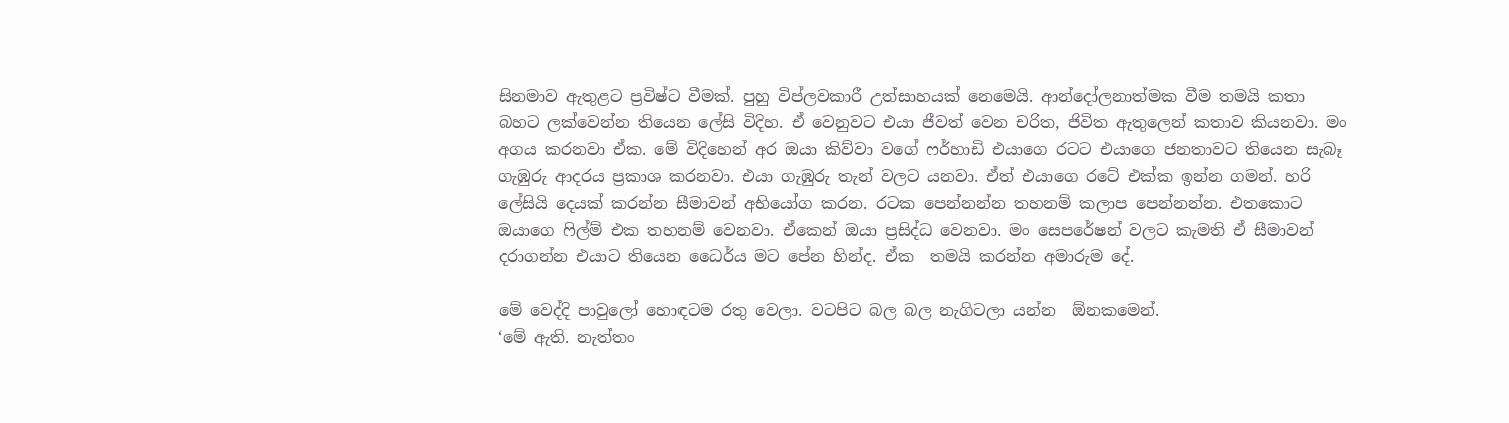සිනමාව ඇතුළට ප්‍රවිෂ්ට වීමක්. පුහු විප්ලවකාරී උත්සාහයක් නෙමෙයි. ආන්දෝලනාත්මක වීම තමයි කතා බහට ලක්වෙන්න තියෙන ලේසි විදිහ. ඒ වෙනුවට එයා ජීවත් වෙන චරිත, ජිවිත ඇතුලෙන් කතාව කියනවා. මං අගය කරනවා ඒක. මේ විදිහෙන් අර ඔයා කිව්වා වගේ ෆර්හාඩි එයාගෙ රටට එයාගෙ ජනතාවට තියෙන සැබෑ ගැඹුරු ආදරය ප්‍රකාශ කරනවා. එයා ගැඹුරු තැන් වලට යනවා. ඒත් එයාගෙ රටේ එක්ක ඉන්න ගමන්. හරි ලේසියි දෙයක් කරන්න සීමාවන් අභියෝග කරන. රටක පෙන්නන්න තහනම් කලාප පෙන්නන්න. එතකොට ඔයාගෙ ෆිල්ම් එක තහනම් වෙනවා. ඒකෙන් ඔයා ප්‍රසිද්ධ වෙනවා. මං සෙපරේෂන් වලට කැමති ඒ සීමාවන් දරාගන්න එයාට තියෙන ධෛර්ය මට පේන හින්ද. ඒක  තමයි කරන්න අමාරුම දේ.

මේ වෙද්දි පාවුලෝ හොඳටම රතු වෙලා. වටපිට බල බල නැගිටලා යන්න  ඕනකමෙන්.
‘මේ ඇති. නැත්තං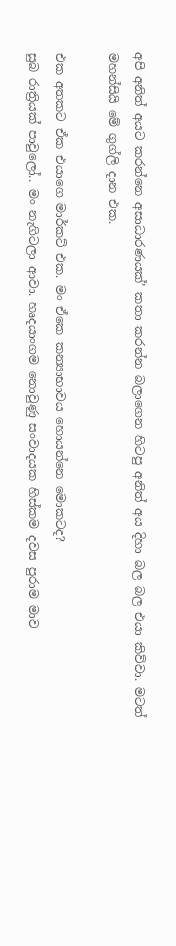අපි අනිත් අයට කරන්නෙ අසාධාරණයක්’ කතා කරන්න බලාගෙන හිටපු අනිත් අය දිහා බල බල එයා කිව්වා. මටත් මහන්සියි මේ ගුග්ලි දාන එක.

එක අතකට ඒක එයාගෙ මාර්කට් එක. මං ඒකෙ කන්‍යාභාවය හොයන්නෙ මොකටද?
සුබ රාත්‍රියක් පාවුලෝ.. මං නැගිටලා ආවා. හෘදයාංගම නොවුණු සංවාදයක හිස්කම දවස පුරාම මාව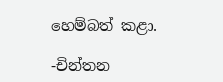හෙම්බත් කළා.

-චින්තන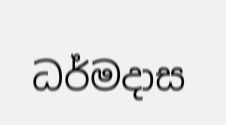ධර්මදාස